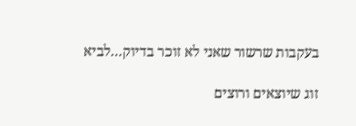בעקבות שרשור שאני לא זוכר בדיוק...לביא

זוג שיוצאים ורוצים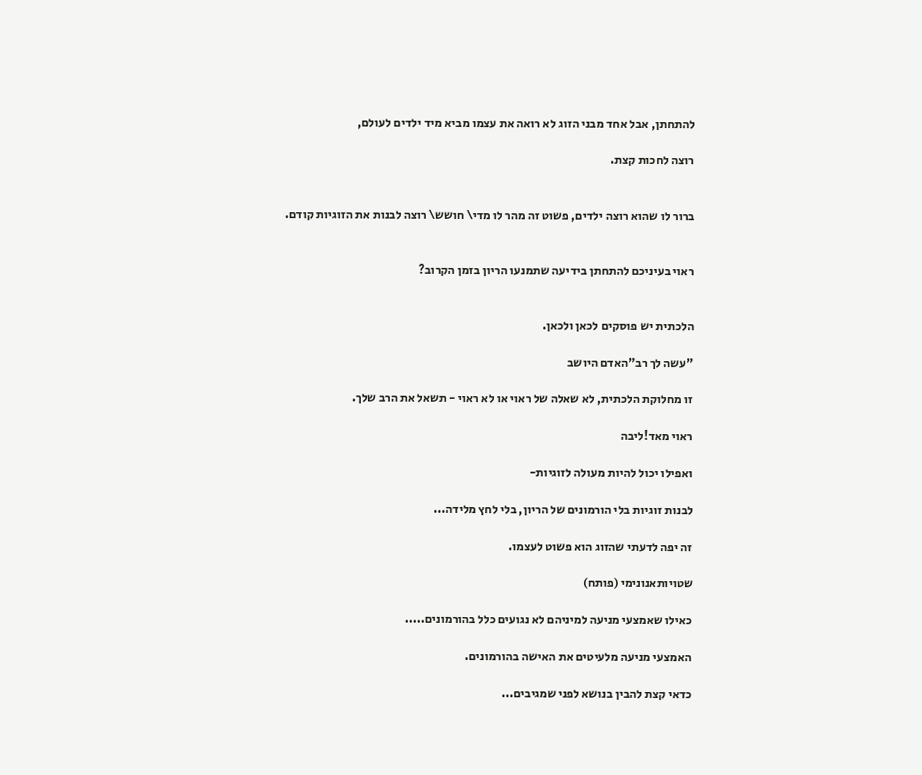להתחתן, אבל אחד מבני הזוג לא רואה את עצמו מביא מיד ילדים לעולם,

רוצה לחכות קצת.


ברור לו שהוא רוצה ילדים, פשוט זה מהר לו מדי\ חושש\ רוצה לבנות את הזוגיות קודם.


ראוי בעיניכם להתחתן בידיעה שתמנעו הריון בזמן הקרוב?


הלכתית יש פוסקים לכאן ולכאן.

"עשה לך רב"האדם היושב

זו מחלוקת הלכתית, לא שאלה של ראוי או לא ראוי - תשאל את הרב שלך.

ראוי מאד!ליבה

ואפילו יכול להיות מעולה לזוגיות-

לבנות זוגיות בלי הורמונים של הריון, בלי לחץ מלידה...

זה יפה לדעתי שהזוג הוא פשוט לעצמו.

שטויותאנונימי (פותח)

כאילו שאמצעי מניעה למיניהם לא נגועים כלל בהורמונים.....

האמצעי מניעה מלעיטים את האישה בהורמונים.

כדאי קצת להבין בנושא לפני שמגיבים...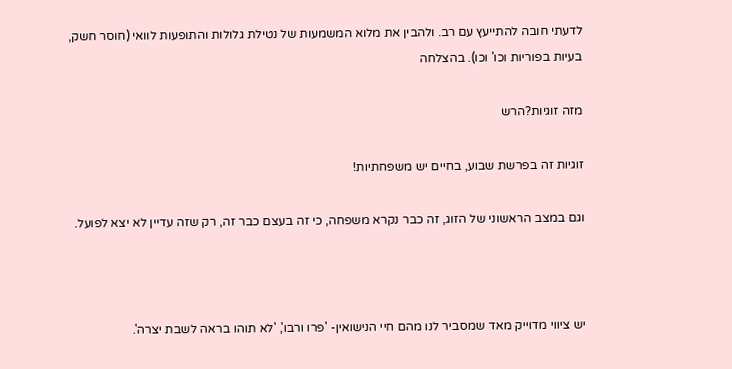לדעתי חובה להתייעץ עם רב. ולהבין את מלוא המשמעות של נטילת גלולות והתופעות לוואי (חוסר חשק, בעיות בפוריות וכו' וכו). בהצלחה

מזה זוגיות?הרש

זוגיות זה בפרשת שבוע, בחיים יש משפחתיות!

וגם במצב הראשוני של הזוג, זה כבר נקרא משפחה, כי זה בעצם כבר זה, רק שזה עדיין לא יצא לפועל.



יש ציווי מדוייק מאד שמסביר לנו מהם חיי הנישואין- 'פרו ורבו', 'לא תוהו בראה לשבת יצרה'.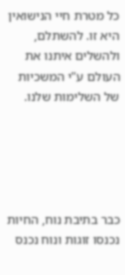כל מטרת חיי הנישואין היא זו. להשתלם, ולהשלים איתנו את העולם ע"י המשכיות של השלימות שלנו.





כבר בתיבת נוח, החיות נכנסו זוגות ונוח נכנס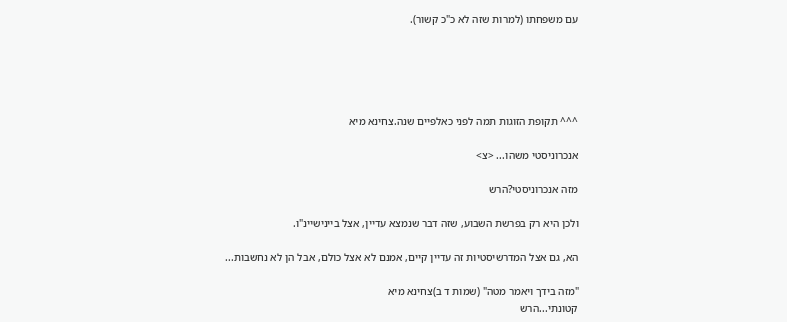עם משפחתו (למרות שזה לא כ"כ קשור).





^^^ תקופת הזוגות תמה לפני כאלפיים שנה.צחינא מיא

אנכרוניסטי משהו... <צ>

מזה אנכרוניסטי?הרש

ולכן היא רק בפרשת השבוע, שזה דבר שנמצא עדיין, אצל ביינישיינ"ו.

הא, גם אצל המדרשיסטיות זה עדיין קיים, אמנם לא אצל כולם, אבל הן לא נחשבות...

"מזה בידך ויאמר מטה" (שמות ד ב)צחינא מיא
קטונתי...הרש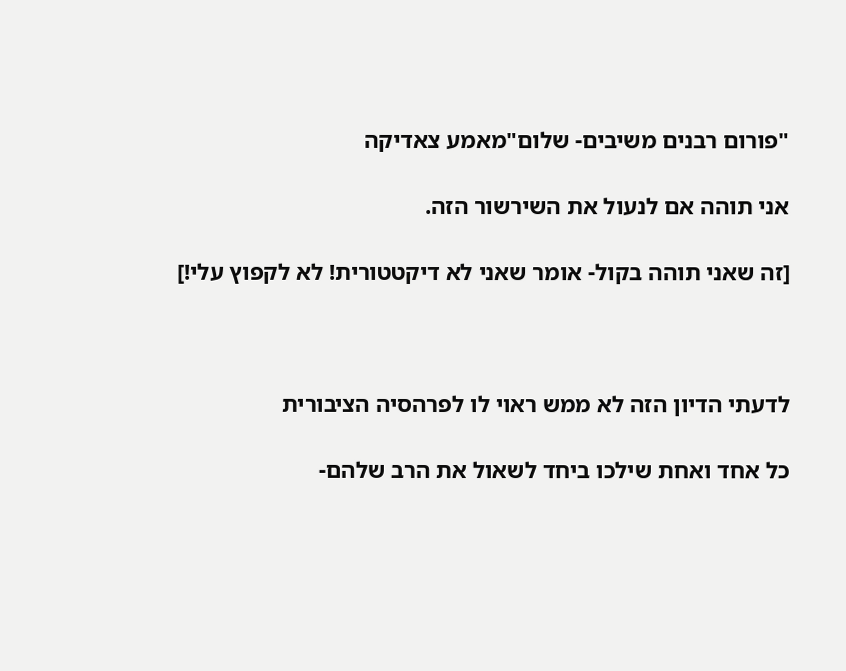"פורום רבנים משיבים- שלום"מאמע צאדיקה

אני תוהה אם לנעול את השירשור הזה.

[זה שאני תוהה בקול- אומר שאני לא דיקטטורית! לא לקפוץ עלי!]



לדעתי הדיון הזה לא ממש ראוי לו לפרהסיה הציבורית

כל אחד ואחת שילכו ביחד לשאול את הרב שלהם-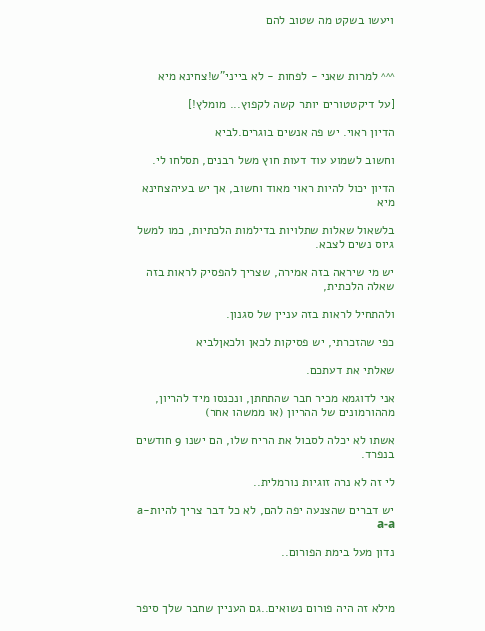ויעשו בשקט מה שטוב להם



^^^ למרות שאני - לפחות - לא בייני"ש!צחינא מיא

[על דיקטטורים יותר קשה לקפוץ... מומלץ!]

הדיון ראוי. יש פה אנשים בוגרים.לביא

וחשוב לשמוע עוד דעות חוץ משל רבנים, תסלחו לי.

הדיון יכול להיות ראוי מאוד וחשוב, אך יש בעיהצחינא מיא

בלשאול שאלות שתלויות בדילמות הלכתיות, כמו למשל גיוס נשים לצבא.

יש מי שיראה בזה אמירה, שצריך להפסיק לראות בזה שאלה הלכתית,

ולהתחיל לראות בזה עניין של סגנון.

כפי שהזכרתי, יש פסיקות לכאן ולכאןלביא

שאלתי את דעתכם.

אני לדוגמא מכיר חבר שהתחתן, ונכנסו מיד להריון, מההורמונים של ההריון (או ממשהו אחר)

אשתו לא יכלה לסבול את הריח שלו, הם ישנו 9 חודשים בנפרד.

לי זה לא נרה זוגיות נורמלית..

יש דברים שהצנעה יפה להם, לא כל דבר צריך להיותa-a-a

נדון מעל בימת הפורום..



מילא זה היה פורום נשואים..גם העניין שחבר שלך סיפר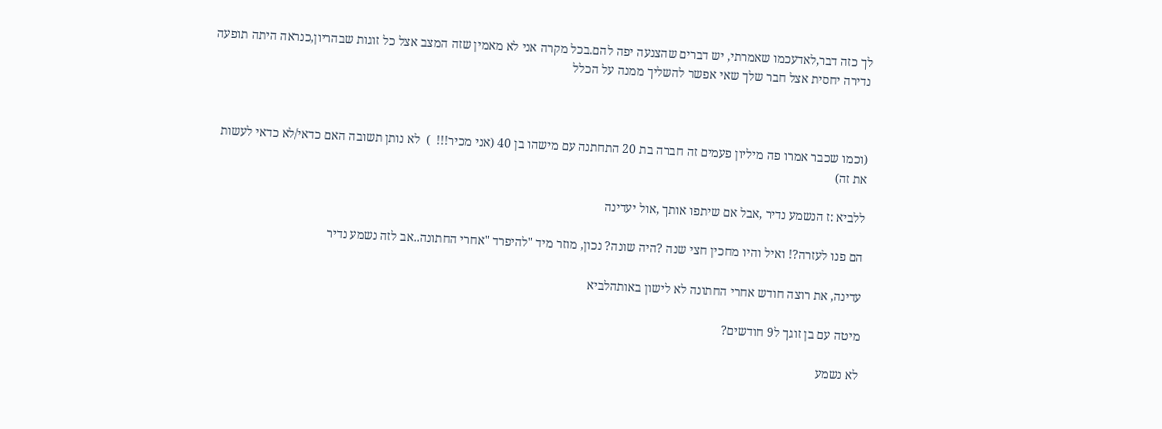לך כזה דבר,לאדעכמו שאמרתי, יש דברים שהצנעה יפה להם.בכל מקרה אני לא מאמין שזה המצב אצל כל זוגות שבהריון,כנראה היתה תופעה נדירה יחסית אצל חבר שלך שאי אפשר להשליך ממנה על הכלל



(וכמו שכבר אמרו פה מיליון פעמים זה חברה בת 20 התחתנה עם מישהו בן 40 (אני מכיר!!!  )  לא נותן תשובה האם כדאי/לא כדאי לעשות את זה)

ללביא :ז הנשמע נדיר ,אבל אם שיתפו אותך ,אול יעדינה

הם פנו לעזרה?! ואיל והיו מחכין חצי שנה ?היה שונה? נכון, מוזר מיד "להיפרד "אחרי החתונה..אב לזה נשמע נדיר

עדינה, את רוצה חודש אחרי החתונה לא לישון באותהלביא

מיטה עם בן זוגך ל9 חודשים?

לא נשמע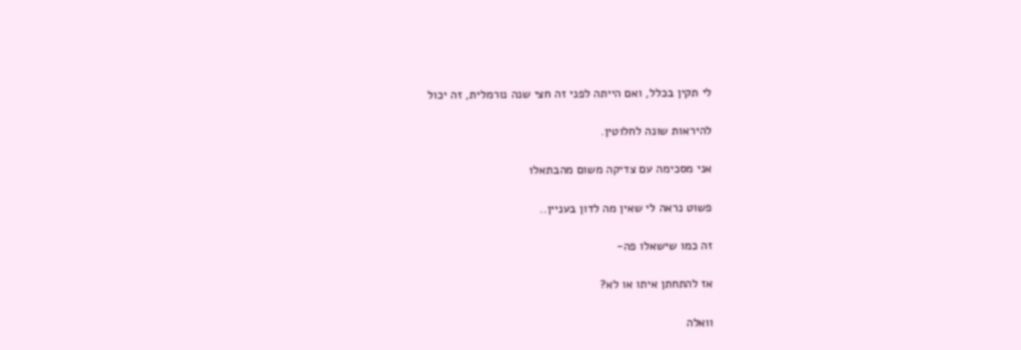לי תקין בכלל, ואם הייתה לפני זה חצי שנה נורמלית, זה יכול

להיראות שונה לחלוטין.

אני מסכימה עם צדיקה משום מהבתאל1

פשוט נראה לי שאין מה לדון בעניין..

זה כמו שישאלו פה-

אז להתחתן איתו או לא?

וואלה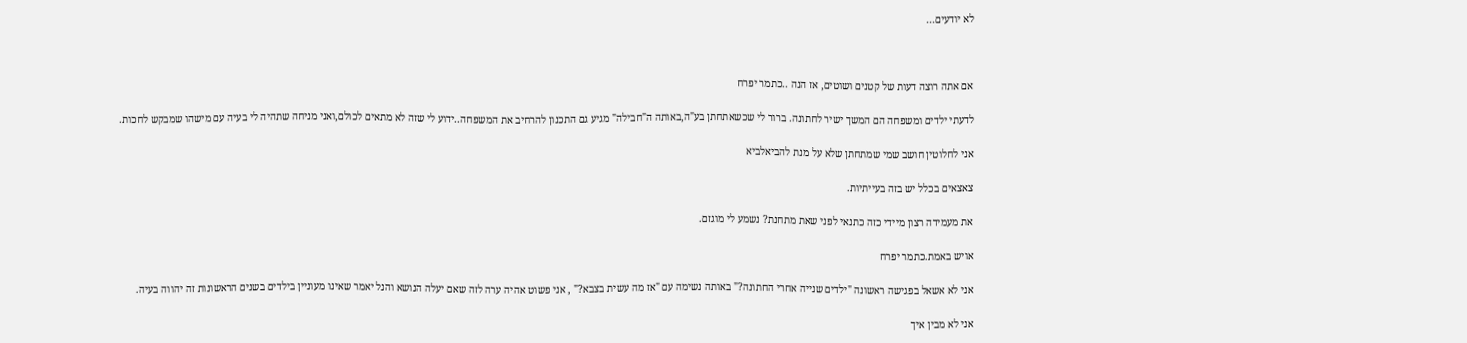לא יודעים...



אם אתה רוצה דעות של קטנים ושוטים, אז הנה ..כתמר יפרח

לדעתי ילדים ומשפחה הם המשך ישיר לחתונה. ברור לי שכשאתחתן בע"ה,באותה ה"חבילה" מגיע גם התכנון להרחיב את המשפחה..ידוע לי שזה לא מתאים לכולם,ואני מניחה שתהיה לי בעיה עם מישהו שמבקש לחכות.

אני לחלוטין חושב שמי שמתחתן שלא על מנת להביאלביא

צאצאים בכלל יש בזה בעייתיות.

את מעמידה רצון מיידי כזה כתנאי לפני שאת מתחנת? נשמע לי מוגזם.

אויש באמת.כתמר יפרח

אני לא אשאל בפגישה ראשונה "ילדים שנייה אחרי החתונה?" באותה נשימה עם "אז מה עשית בצבא?" , אני פשוט אהיה ערה לזה שאם יעלה הנושא והנל יאמר שאינו מעוניין בילדים בשנים הראשונות זה יהווה בעיה.

אני לא מבין איך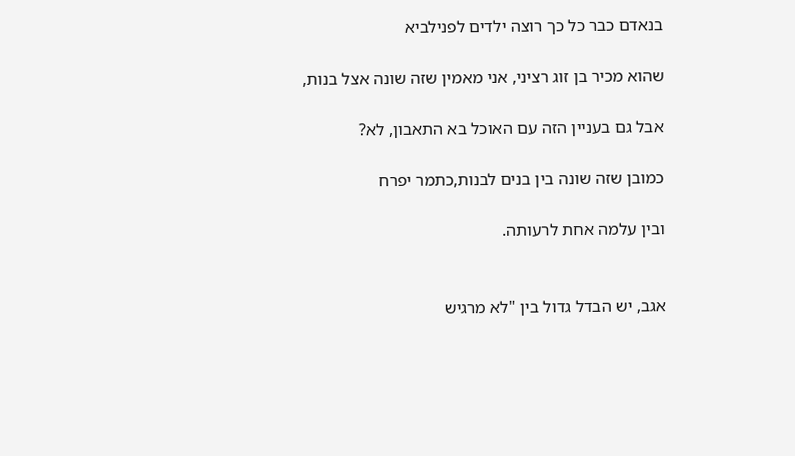בנאדם כבר כל כך רוצה ילדים לפנילביא

שהוא מכיר בן זוג רציני, אני מאמין שזה שונה אצל בנות,

אבל גם בעניין הזה עם האוכל בא התאבון, לא?

כמובן שזה שונה בין בנים לבנות,כתמר יפרח

ובין עלמה אחת לרעותה.


אגב, יש הבדל גדול בין "לא מרגיש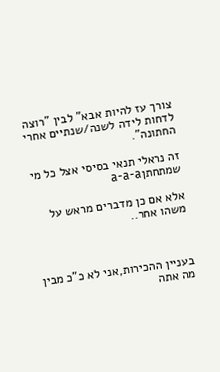צורך עז להיות אבא" לבין "רוצה לדחות לידה לשנה/שנתיים אחרי החתונה".

זה נראלי תנאי בסיסי אצל כל מי שמתחתןa-a-a

אלא אם כן מדברים מראש על משהו אחר..



בעניין ההכירות,אני לא כ"כ מבין מה אתה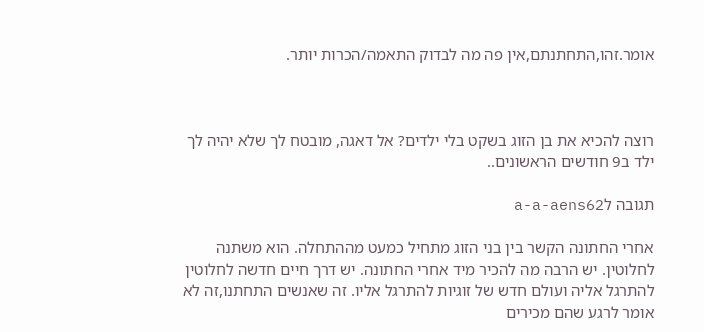אומר.זהו,התחתנתם,אין פה מה לבדוק התאמה/הכרות יותר.



רוצה להכיא את בן הזוג בשקט בלי ילדים? אל דאגה, מובטח לך שלא יהיה לך ילד ב9 חודשים הראשונים..

תגובה לa-a-aens62

אחרי החתונה הקשר בין בני הזוג מתחיל כמעט מההתחלה. הוא משתנה לחלוטין. יש הרבה מה להכיר מיד אחרי החתונה. יש דרך חיים חדשה לחלוטין להתרגל אליה ועולם חדש של זוגיות להתרגל אליו. זה שאנשים התחתנו,זה לא אומר לרגע שהם מכירים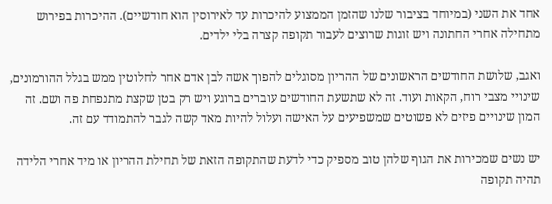אחד את השני (במיוחד בציבור שלנו שהזמן הממצוע להיכרות עד לאירוסין הוא חודשיים). ההיכרות בפירוש מתחילה אחרי החתונה ויש זוגות שרוצים לעבור תקופה קצרה בלי ילדים.

ואגב, שלושת החודשים הראשונים של ההריון מסוגלים להפוך אשה לבן אדם אחר לחלוטין ממש בגלל ההורמונים, שינויי מצבי רוח, הקאות ועוד. זה לא שתשעת החודשים עוברים ברוגע ויש רק בטן שקצת מתנפחת פה ושם. זה המון שינויים פיזים לא פשוטים שמשפיעים על האישה ועלול להיות מאד קשה לגבר להתמודד עם זה.

יש נשים שמכירות את הגוף שלהן טוב מספיק כדי לדעת שהתקופה הזאת של תחילת ההריון או מיד אחרי הלידה תהיה תקופה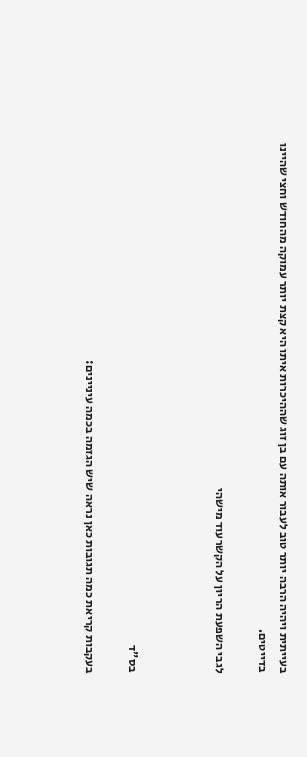בעייתית ויהיה הרבה יותר טוב לעבור אותה עם בן זוג שההיכרות איתו היא קצת יותר עמוקה מהחודש וחצי שהיינו בדייטים.

לגבי השפעת הריון על הקשרעוד מישהי



בס"ד

בעקבות קריאת כמה תגובות כאן נראה שיש הגזמה בכמה עיניינים: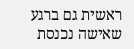ראשית גם ברגע שאישה נכנסת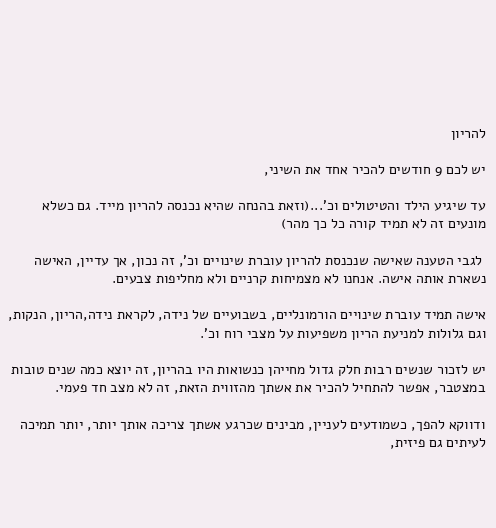להריון

יש לכם 9 חודשים להכיר אחד את השיני,

עד שיגיע הילד והטיטולים וכ'...(וזאת בהנחה שהיא נכנסה להריון מייד. גם כשלא מונעים זה לא תמיד קורה כל כך מהר)

 לגבי הטענה שאישה שנכנסת להריון עוברת שינויים וכ', זה נכון, אך עדיין, האישה נשארת אותה אישה. אנחנו לא מצמיחות קרניים ולא מחליפות צבעים.

אישה תמיד עוברת שינויים הורמונליים, בשבועיים של נידה, לקראת נידה,הריון, הנקות, וגם גלולות למניעת הריון משפיעות על מצבי רוח וכ'.

יש לזכור שנשים רבות חלק גדול מחייהן כנשואות היו בהריון, זה יוצא כמה שנים טובות במצטבר, אפשר להתחיל להכיר את אשתך מהזווית הזאת, זה לא מצב חד פעמי.

ודווקא להפך, כשמודעים לעניין, מבינים שכרגע אשתך צריכה אותך יותר, יותר תמיכה לעיתים גם פיזית,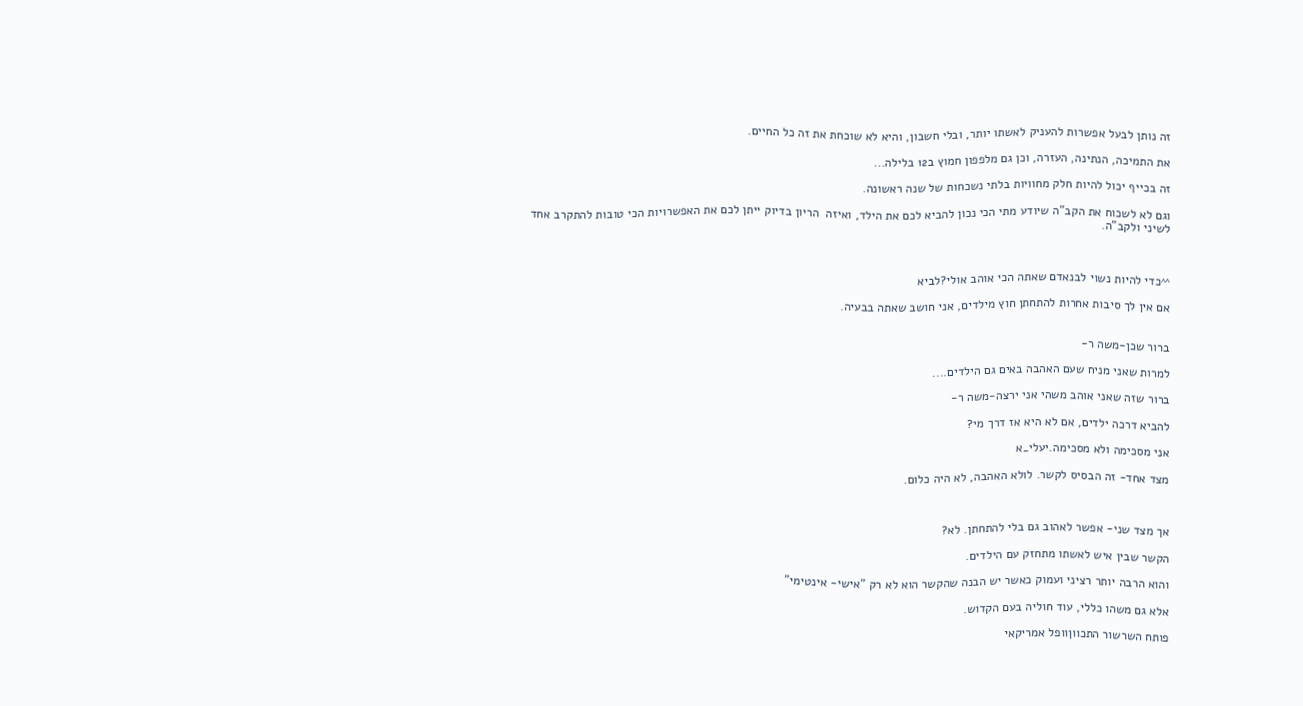זה נותן לבעל אפשרות להעניק לאשתו יותר, ובלי חשבון, והיא לא שוכחת את זה כל החיים.

את התמיכה, הנתינה, העזרה, וכן גם מלפפון חמוץ ב12 בלילה...

זה בכייף יכול להיות חלק מחוויות בלתי נשכחות של שנה ראשונה.

וגם לא לשכוח את הקב"ה שיודע מתי הכי נכון להביא לכם את הילד, ואיזה  הריון בדיוק ייתן לכם את האפשרויות הכי טובות להתקרב אחד לשיני ולקב"ה.



^^כדי להיות נשוי לבנאדם שאתה הכי אוהב אולי?לביא

אם אין לך סיבות אחרות להתחתן חוץ מילדים, אני חושב שאתה בבעיה.


ברור שכן-משה ר-

למרות שאני מניח שעם האהבה באים גם הילדים....

ברור שזה שאני אוהב משהי אני ירצה-משה ר-

להביא דרכה ילדים, אם לא היא אז דרך מי?

אני מסכימה ולא מסכימה.יעלי_א

מצד אחד- זה הבסיס לקשר. לולא האהבה, לא היה כלום.



אך מצד שני- אפשר לאהוב גם בלי להתחתן. לא?

הקשר שבין איש לאשתו מתחזק עם הילדים.

והוא הרבה יותר רציני ועמוק כאשר יש הבנה שהקשר הוא לא רק "אישי- אינטימי"

אלא גם משהו כללי, עוד חוליה בעם הקדוש.

פותח השרשור התכווןוופל אמריקאי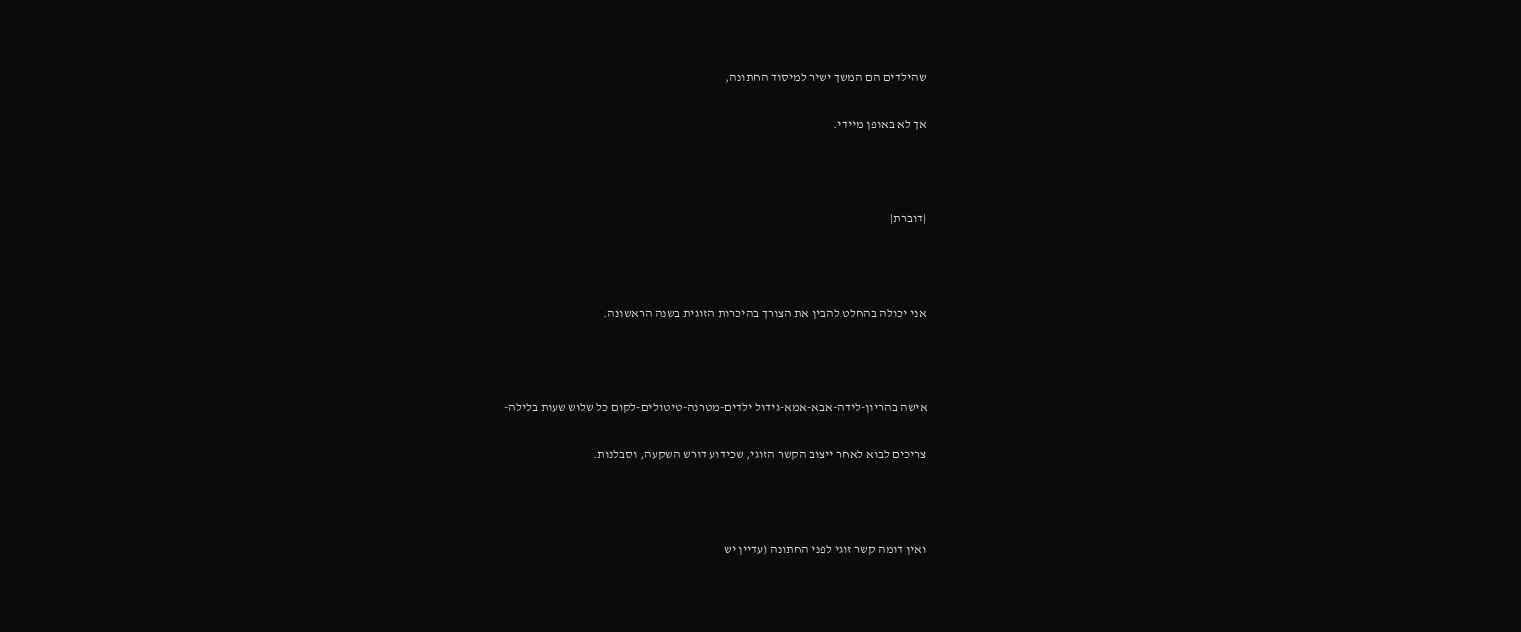שהילדים הם המשך ישיר למיסוד החתונה,

אך לא באופן מיידי.



|דוברת|



אני יכולה בהחלט להבין את הצורך בהיכרות הזוגית בשנה הראשונה.



אישה בהריון-לידה-אבא-אמא-גידול ילדים-מטרנה-טיטולים-לקום כל שלוש שעות בלילה-

צריכים לבוא לאחר ייצוב הקשר הזוגי, שכידוע דורש השקעה, וסבלנות.



ואין דומה קשר זוגי לפני החתונה (עדיין יש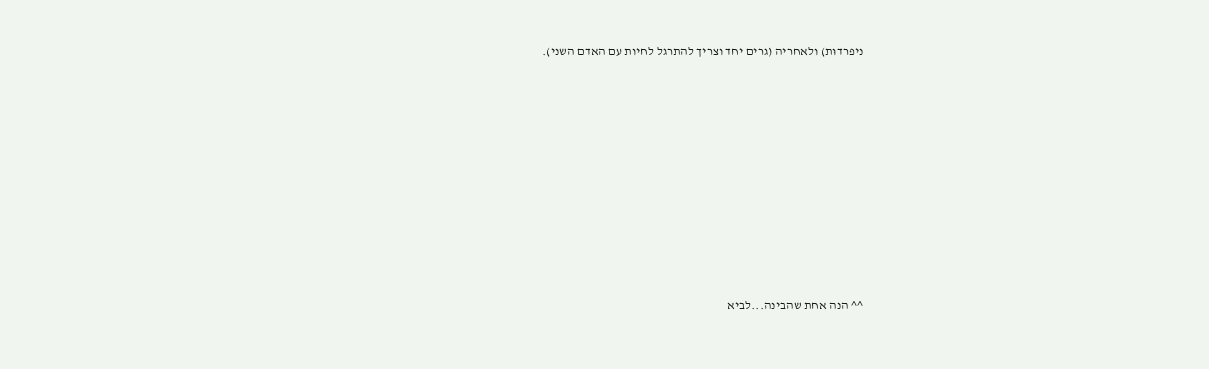ניפרדוּת) ולאחריה (גרים יחד וצריך להתרגל לחיות עם האדם השני).











^^ הנה אחת שהבינה...לביא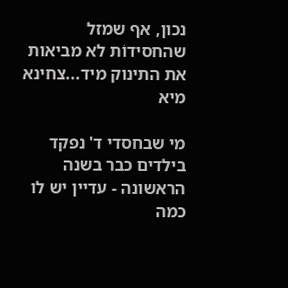נכון, אף שמזל שהחסידוֹת לא מביאות את התינוק מיד...צחינא מיא

מי שבחסדי ד' נפקד בילדים כבר בשנה הראשונה - עדיין יש לו כמה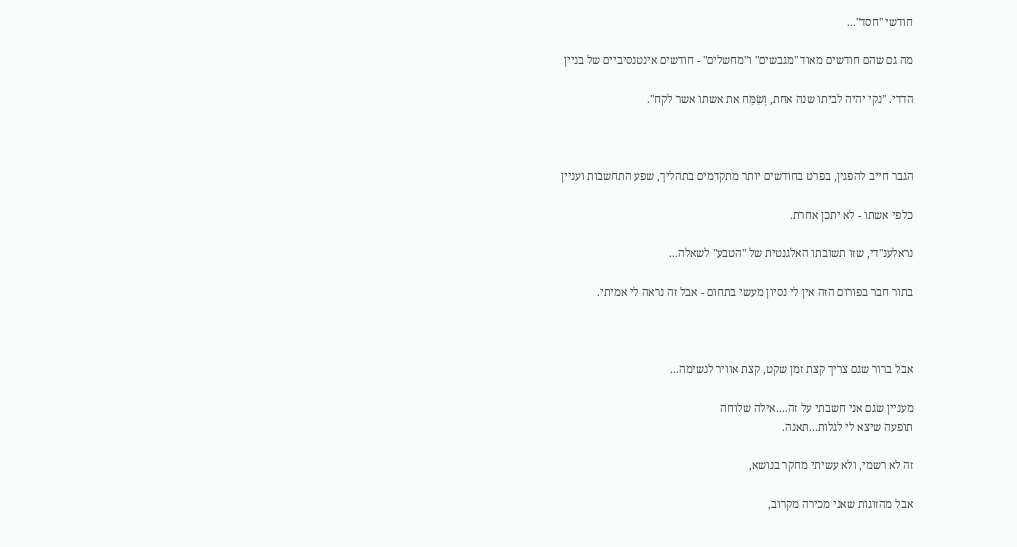חודשי "חסד"...

מה גם שהם חודשים מאוד "מגבשים" ו"מחשלים" - חודשים אינטנסיביים של בניין

הדדי. "נקי יהיה לביתו שנה אחת, וְשִׂמַּח את אשתו אשר לקח".



הגבר חייב להפגין, בפרט בחודשים יותר מתקדמים בתהליך, שפע התחשבות ועניין

כלפי אשתו - לא יתכן אחרת.

נראלענ"די, שזו תשובתו האלגנטית של "הטבע" לשאלה...

בתור חבר בפורום הזה אין לי נסיון מעשי בתחום - אבל זה נראה לי אמיתי.



אבל ברור שגם צריך קצת זמן שקט, קצת אוויר לנשימה...

מעניין שגם אני חשבתי על זה....אילה שלוחה
תופעה שיצא לי לגלות...תאנה.

זה לא רשמי, ולא עשיתי מחקר בנושא,

אבל מהזוגות שאני מכירה מקרוב,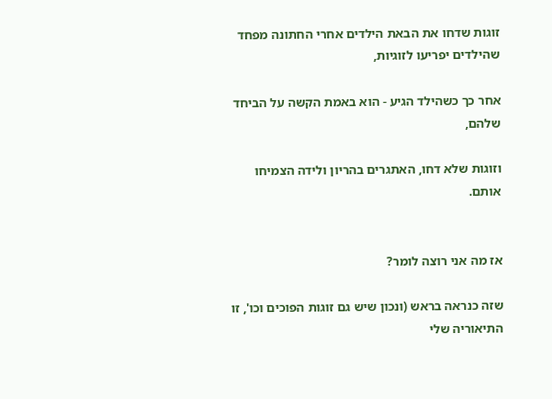זוגות שדחו את הבאת הילדים אחרי החתונה מפחד שהילדים יפריעו לזוגיות,

אחר כך כשהילד הגיע - הוא באמת הקשה על הביחד שלהם,

וזוגות שלא דחו, האתגרים בהריון ולידה הצמיחו אותם.


אז מה אני רוצה לומר?

שזה כנראה בראש (ונכון שיש גם זוגות הפוכים וכו', זו התיאוריה שלי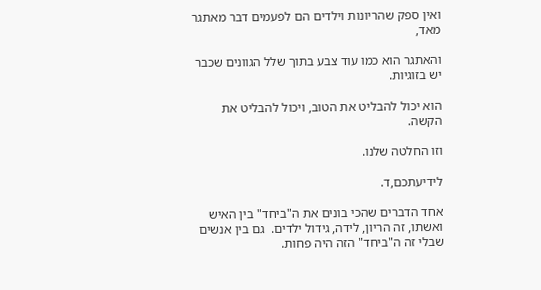ואין ספק שהריונות וילדים הם לפעמים דבר מאתגר מאד,

והאתגר הוא כמו עוד צבע בתוך שלל הגוונים שכבר יש בזוגיות.

הוא יכול להבליט את הטוב, ויכול להבליט את הקשה.

וזו החלטה שלנו.

לידיעתכם,ד.

אחד הדברים שהכי בונים את ה"ביחד" בין האיש ואשתו, זה הריון, לידה, גידול ילדים.  גם בין אנשים שבלי זה ה"ביחד" הזה היה פחות.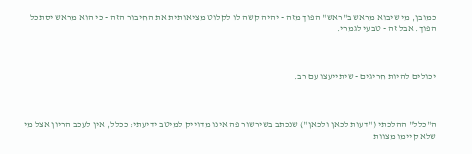כמובן, מי שיבוא מראש ב"ראש" הפוך מזה - יהיה קשה לו לקלוט מציאותית את החיבור הזה - כי הוא מראש יסתכל הפוך. אבל זה - טבעי לגמרי.



יכולים להיות חריגים - שיתייעצו עם רב.



ה"כלל" ההלכתי ("דעות לכאן ולכאן") שנכתב בשירשור פה אינו מדוייק למיטב ידיעתי: ככלל, אין לעכב הריון אצל מי שלא קיימו מצוות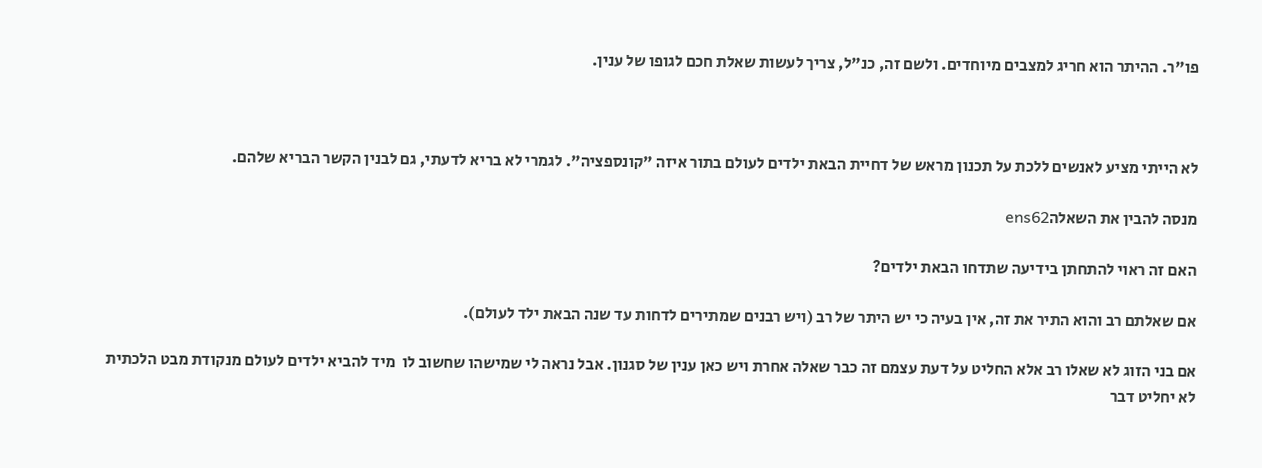פו"ר. ההיתר הוא חריג למצבים מיוחדים. ולשם זה, כנ"ל, צריך לעשות שאלת חכם לגופו של ענין.



לא הייתי מציע לאנשים ללכת על תכנון מראש של דחיית הבאת ילדים לעולם בתור איזה "קונספציה". לגמרי לא בריא לדעתי, גם לבנין הקשר הבריא שלהם.

מנסה להבין את השאלהens62

האם זה ראוי להתחתן בידיעה שתדחו הבאת ילדים?

אם שאלתם רב והוא התיר את זה, אין בעיה כי יש היתר של רב (ויש רבנים שמתירים לדחות עד שנה הבאת ילד לעולם).

אם בני הזוג לא שאלו רב אלא החליט על דעת עצמם זה כבר שאלה אחרת ויש כאן ענין של סגנון. אבל נראה לי שמישהו שחשוב לו  מיד להביא ילדים לעולם מנקודת מבט הלכתית לא יחליט דבר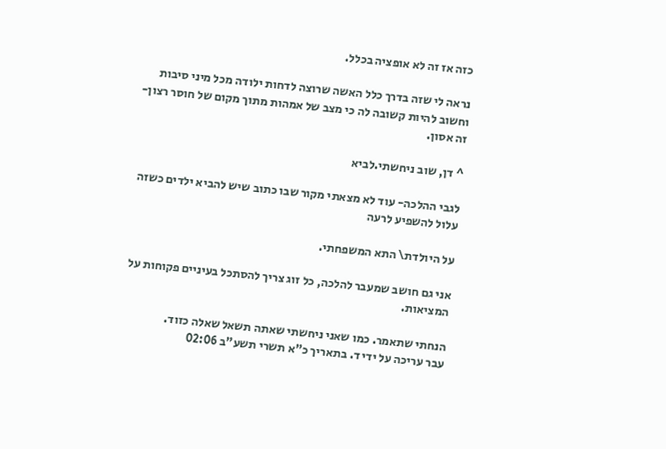כזה אז זה לא אופציה בכלל.

נראה לי שזה בדרך כלל האשה שרוצה לדחות ילודה מכל מיני סיבות וחשוב להיות קשובה לה כי מצב של אמהות מתוך מקום של חוסר רצון-זה אסון.

^ דן, שוב ניחשתי.לביא

לגבי ההלכה- עוד לא מצאתי מקור שבו כתוב שיש להביא ילדים כשזה עלול להשפיע לרעה

על היולדת\ התא המשפחתי.

אני גם חושב שמעבר להלכה, כל זוג צריך להסתכל בעיניים פקוחות על המציאות.

הנחתי שתאמר. כמו שאני ניחשתי שאתה תשאל שאלה כזוד.
עבר עריכה על ידי ד. בתאריך כ"א תשרי תשע"ב 02:06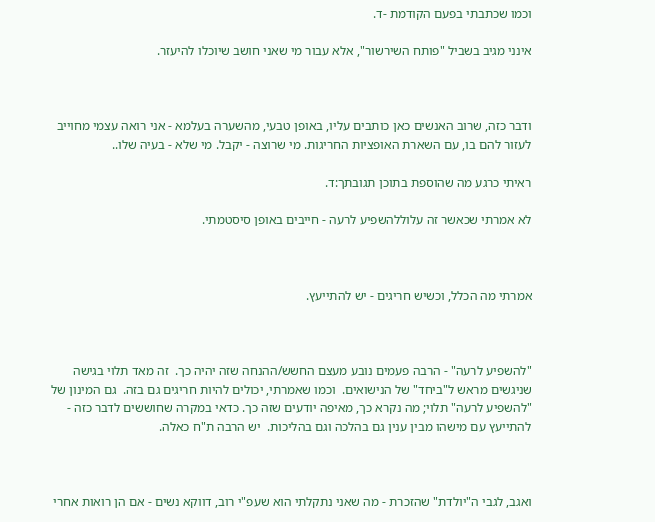וכמו שכתבתי בפעם הקודמת -ד.

אינני מגיב בשביל "פותח השירשור", אלא עבור מי שאני חושב שיוכלו להיעזר.



ודבר כזה, שרוב האנשים כאן כותבים עליו, באופן טבעי, מהשערה בעלמא - אני רואה עצמי מחוייב לעזור להם בו, עם השארת האופציות החריגות. מי שרוצה - יקבל. מי שלא - בעיה שלו..

ראיתי כרגע מה שהוספת בתוכן תגובתך:ד.

לא אמרתי שכאשר זה עלוללהשפיע לרעה - חייבים באופן סיסטמתי.



אמרתי מה הכלל, וכשיש חריגים - יש להתייעץ.



"להשפיע לרעה" - הרבה פעמים נובע מעצם החשש/ההנחה שזה יהיה כך.  זה מאד תלוי בגישה שניגשים מראש ל"ביחד" של הנישואים.  וכמו שאמרתי, יכולים להיות חריגים גם בזה.  גם המינון של "להשפיע לרעה" תלוי; מה נקרא כך, מאיפה יודעים שזה כך. כדאי במקרה שחוששים לדבר כזה - להתייעץ עם מישהו מבין ענין גם בהלכה וגם בהליכות.  יש הרבה ת"ח כאלה.



ואגב, לגבי ה"יולדת" שהזכרת - מה שאני נתקלתי הוא שעפ"י רוב, דווקא נשים - אם הן רואות אחרי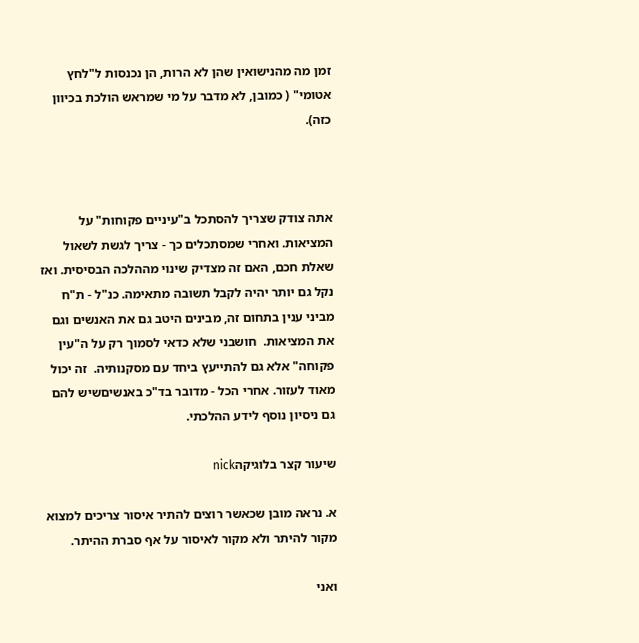זמן מה מהנישואין שהן לא הרות, הן נכנסות ל"לחץ אטומי" ( כמובן, לא מדבר על מי שמראש הולכת בכיוון כזה).



אתה צודק שצריך להסתכל ב"עיניים פקוחות" על המציאות. ואחרי שמסתכלים כך - צריך לגשת לשאול שאלת חכם, האם זה מצדיק שינוי מההלכה הבסיסית. ואז נקל גם יותר יהיה לקבל תשובה מתאימה. כנ"ל - ת"ח מביני ענין בתחום זה, מבינים היטב גם את האנשים וגם את המציאות.  חושבני שלא כדאי לסמוך רק על ה"עין פקוחה" אלא גם להתייעץ ביחד עם מסקנותיה.  זה יכול מאוד לעזור. אחרי הכל - מדובר בד"כ באנשיםשיש להם גם ניסיון נוסף לידע ההלכתי.

שיעור קצר בלוגיקהnick

א. נראה מובן שכאשר רוצים להתיר איסור צריכים למצוא מקור להיתר ולא מקור לאיסור על אף סברת ההיתר.

ואני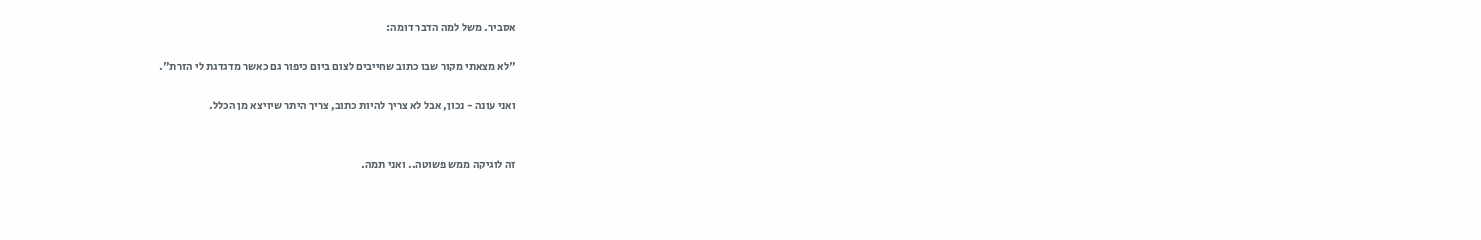אסביר. משל למה הדבר דומה:

"לא מצאתי מקור שבו כתוב שחייבים לצום ביום כיפור גם כאשר מדגדגת לי הזרת".

ואני עונה - נכון, אבל לא צריך להיות כתוב, צריך היתר שיויצא מן הכלל.


זה לוגיקה ממש פשוטה.. ואני תמה.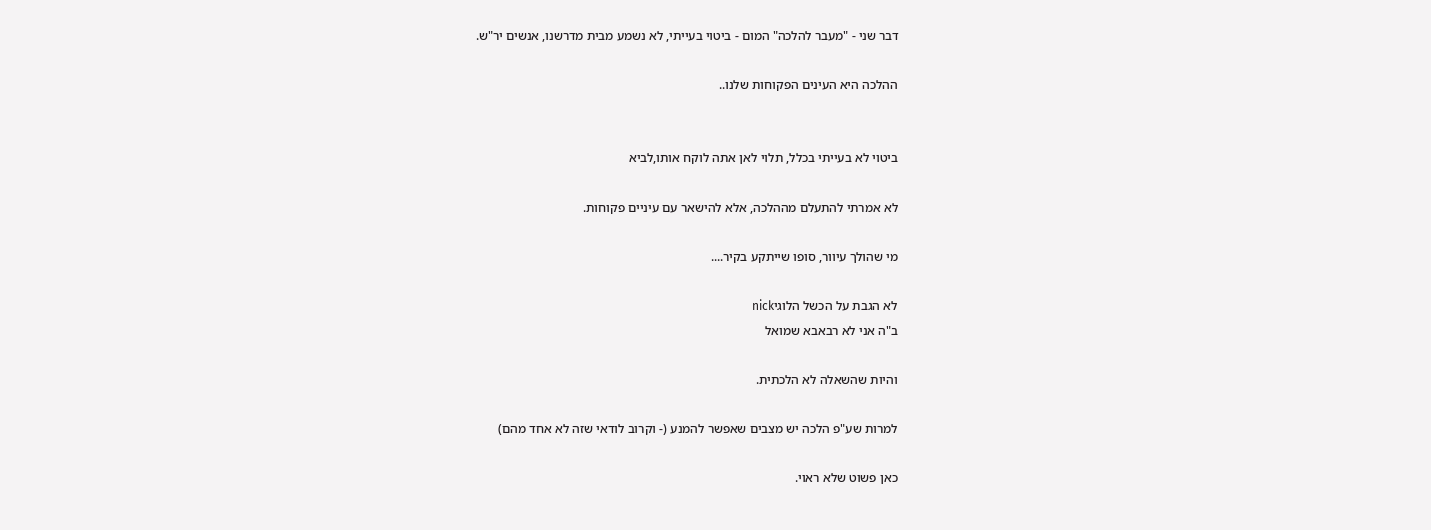דבר שני - "מעבר להלכה" המום - ביטוי בעייתי, לא נשמע מבית מדרשנו, אנשים יר"ש.

ההלכה היא העינים הפקוחות שלנו..


ביטוי לא בעייתי בכלל, תלוי לאן אתה לוקח אותו,לביא

לא אמרתי להתעלם מההלכה, אלא להישאר עם עיניים פקוחות.

מי שהולך עיוור, סופו שייתקע בקיר....

לא הגבת על הכשל הלוגיnick
ב"ה אני לא רבאבא שמואל

והיות שהשאלה לא הלכתית.

למרות שע"פ הלכה יש מצבים שאפשר להמנע (- וקרוב לודאי שזה לא אחד מהם)

כאן פשוט שלא ראוי.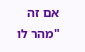אם זה "מהר לו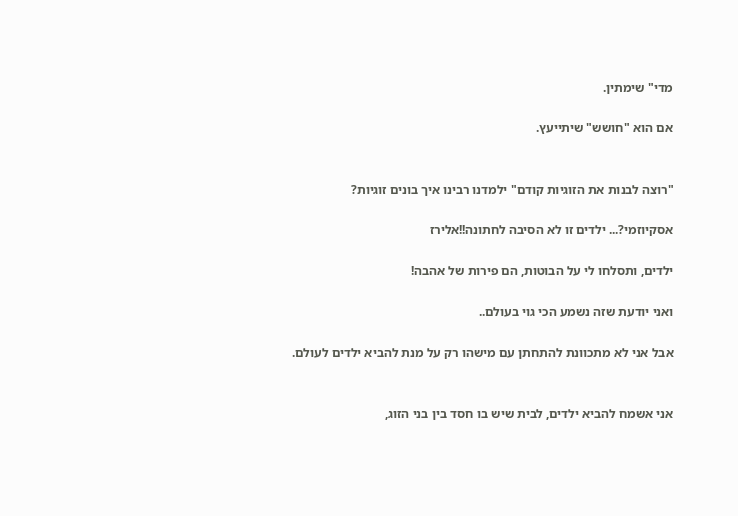מדי" שימתין.

אם הוא "חושש" שיתייעץ.


"רוצה לבנות את הזוגיות קודם" ילמדנו רבינו איך בונים זוגיות?

אסקיוזמי?... ילדים זו לא הסיבה לחתונה!!אלירז

ילדים, ותסלחו לי על הבוטות, הם פירות של אהבה!

ואני יודעת שזה נשמע הכי גוי בעולם..

אבל אני לא מתכוונת להתחתן עם מישהו רק על מנת להביא ילדים לעולם.


אני אשמח להביא ילדים, לבית שיש בו חסד בין בני הזוג,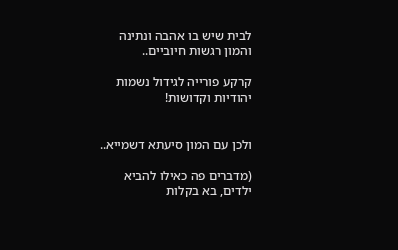לבית שיש בו אהבה ונתינה והמון רגשות חיוביים..

קרקע פורייה לגידול נשמות יהודיות וקדושות!


ולכן עם המון סיעתא דשמייא..

(מדברים פה כאילו להביא ילדים, בא בקלות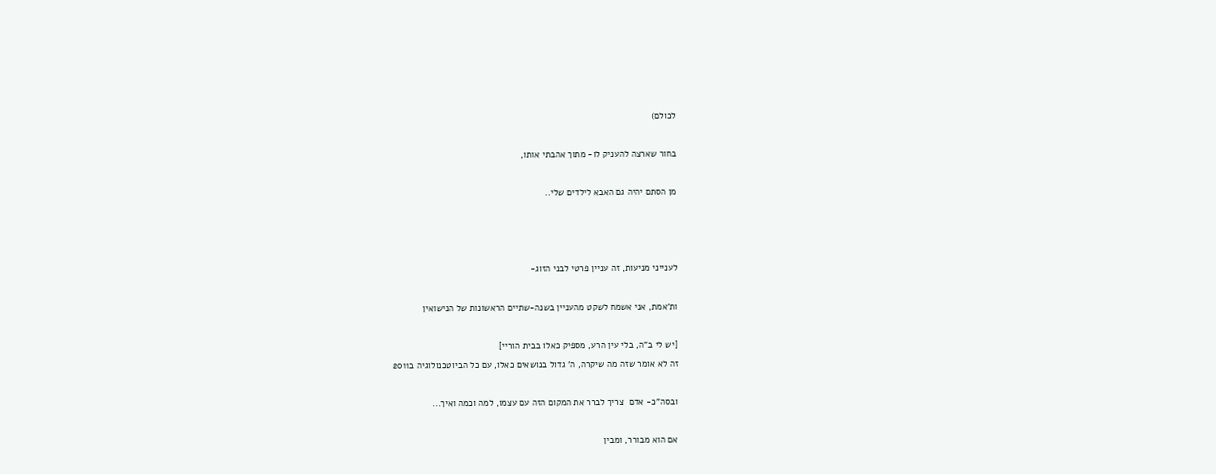לכולם)

בחור שארצה להעניק לו- מתוך אהבתי אותו,

מן הסתם יהיה גם האבא לילדים שלי..



לענייני מניעות, זה עניין פרטי לבני הזוג-

ות'אמת, אני אשמח לשקט מהעניין בשנה-שתיים הראשונות של הנישואין

[יש לי ב"ה, בלי עין הרע, מספיק כאלו בבית הוריי]
זה לא אומר שזה מה שיקרה, ה' גדול בנושאים כאלו, עם כל הביוטכנולוגיה ב2011

ובסה"כ- אדם  צריך לברר את המקום הזה עם עצמו, למה וכמה ואיך...

אם הוא מבורר, ומבין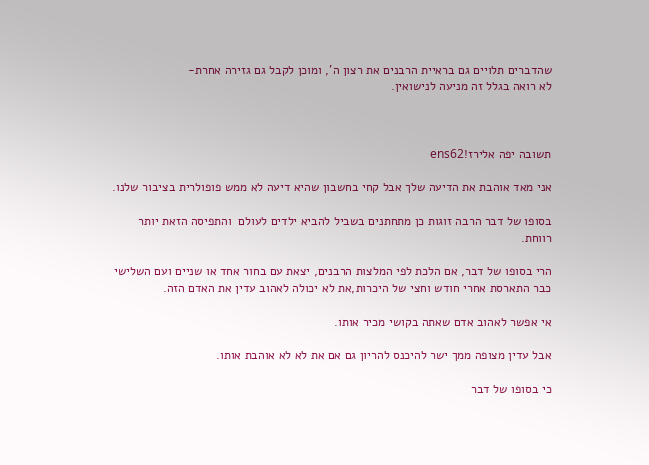שהדברים תלויים גם בראיית הרבנים את רצון ה', ומוכן לקבל גם גזירה אחרת-
לא רואה בגלל זה מניעה לנישואין.



תשובה יפה אלירז!ens62

אני מאד אוהבת את הדיעה שלך אבל קחי בחשבון שהיא דיעה לא ממש פופולרית בציבור שלנו.

בסופו של דבר הרבה זוגות כן מתחתנים בשביל להביא ילדים לעולם  והתפיסה הזאת יותר רווחת.

הרי בסופו של דבר, אם הלכת לפי המלצות הרבנים, יצאת עם בחור אחד או שניים ועם השלישי כבר התארסת אחרי חודש וחצי של היכרות,את לא יכולה לאהוב עדין את האדם הזה.

אי אפשר לאהוב אדם שאתה בקושי מכיר אותו.

אבל עדין מצופה ממך ישר להיכנס להריון גם אם את לא לא אוהבת אותו.

כי בסופו של דבר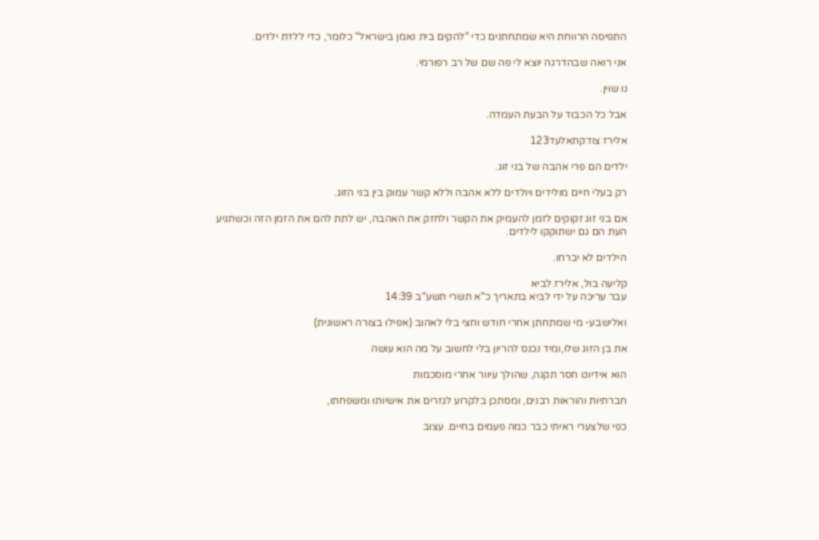התפיסה הרווחת היא שמתחתנים כדי "להקים בית נאמן בישראל" כלומר, כדי ללדת ילדים.

אני רואה שבהדרגה יוצא לי פה שם של רב רפורמי.

נו שוין.

אבל כל הכבוד על הבעת העמדה.

אלירז צודקתאלעד123

ילדים הם פרי אהבה של בני זוג.

רק בעלי חיים מולידים ויולדים ללא אהבה וללא קשר עמוק בין בני הזוג.

אם בני זוג זקוקים לזמן להעמיק את הקשר ולחזק את האהבה, יש לתת להם את הזמן הזה וכשתגיע העת הם גם ישתוקקו לילדים.

הילדים לא יברחו.

קליעה בול, אלירז.לביא
עבר עריכה על ידי לביא בתאריך כ"א תשרי תשע"ב 14:39

ואלישבע- מי שמתחתן אחרי חודש וחצי בלי לאהוב (אפילו בצורה ראשונית)

את בן הזוג שלו,ומיד נכנס להריון בלי לחשוב על מה הוא עושה

הוא אידיוט חסר תקנה, שהולך עיוור אחרי מוסכמות

חברתיות והוראות רבנים, ומסתכן בלקרוע לגזרים את אישיותו ומשפחתו,

כפי שלצערי ראיתי כבר כמה פעמים בחיים. עצוב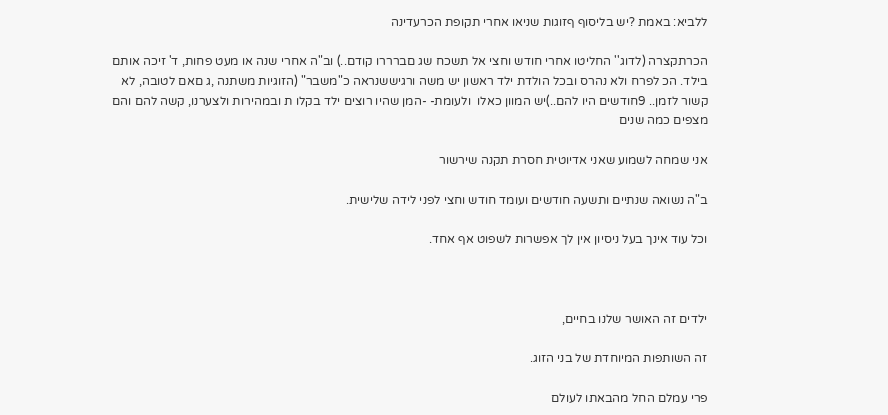ללביא: באמת ?יש בליסוף ףזוגות שניאו אחרי תקופת הכרעדינה

הכרתקצרה (לדוג'' החליטו אחרי חודש וחצי אל תשכח שג םברררו קודם..) וב"ה אחרי שנה או מעט פחות, ד' זיכה אותם בילד. הכ לפרח ולא נהרס ובכל הולדת ילד ראשון יש משה ורגיששנראה כ"משבר" (הזוגיות משתנה ,ג םאם לטובה, לא קשור לזמן.. 9חודשים היו להם..)יש המוון כאלו  ולעומת- -המן שהיו רוצים ילד בקלו ת ובמהירות ולצערנו, קשה להם והם מצפים כמה שנים

אני שמחה לשמוע שאני אדיוטית חסרת תקנה שירשור

ב"ה נשואה שנתיים ותשעה חודשים ועומד חודש וחצי לפני לידה שלישית.

וכל עוד אינך בעל ניסיון אין לך אפשרות לשפוט אף אחד.



ילדים זה האושר שלנו בחיים,

זה השותפות המיוחדת של בני הזוג.

פרי עמלם החל מהבאתו לעולם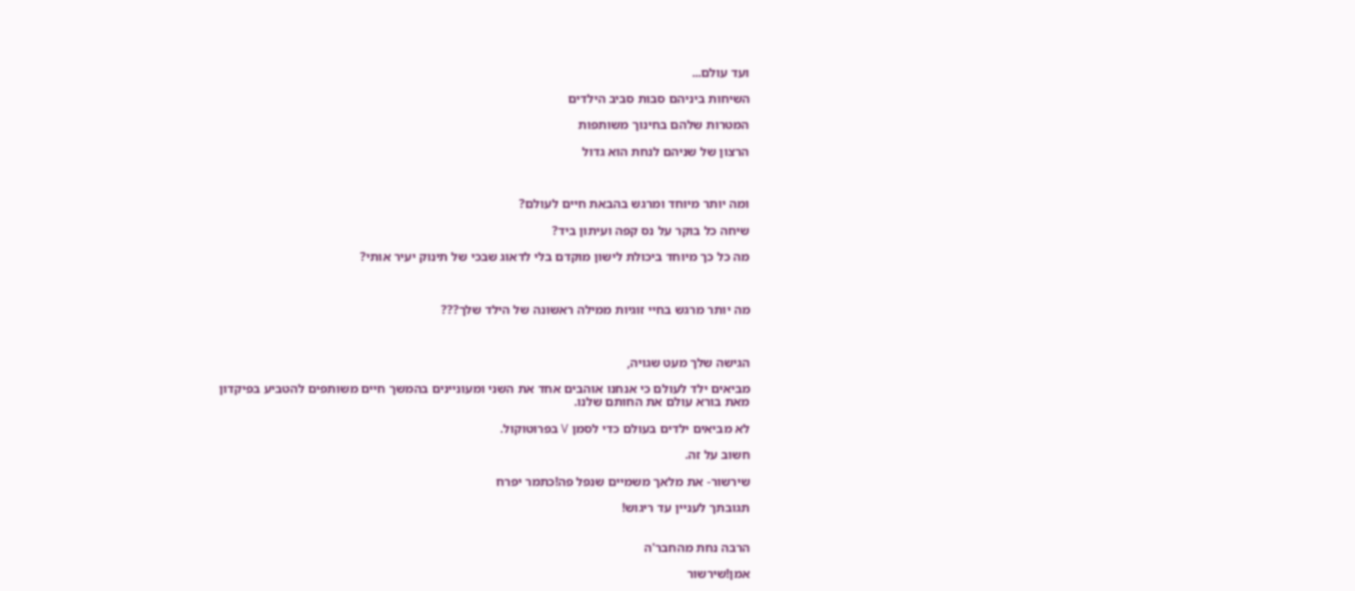ועד עולם...

השיחות ביניהם סבות סביב הילדים

המטרות שלהם בחינוך משותפות

הרצון של שניהם לנחת הוא גדול



ומה יותר מיוחד ומרגש בהבאת חיים לעולם?

שיחה כל בוקר על נס קפה ועיתון ביד?

מה כל כך מיוחד ביכולת לישון מוקדם בלי לדאוג שבכי של תינוק יעיר אותי?



מה יותר מרגש בחיי זוגיות ממילה ראשונה של הילד שלך???



הגישה שלך מעט שגויה,

מביאים ילד לעולם כי אנחנו אוהבים אחד את השני ומעוניינים בהמשך חיים משותפים להטביע בפיקדון מאת בורא עולם את החותם שלנו.

לא מביאים ילדים בעולם כדי לסמן V בפרוטוקול.

חשוב על זה.

שירשור- את מלאך משמיים שנפל פה!כתמר יפרח

תגובתך לעניין עד ריגוש!


הרבה נחת מהחבר'ה

אמן!שירשור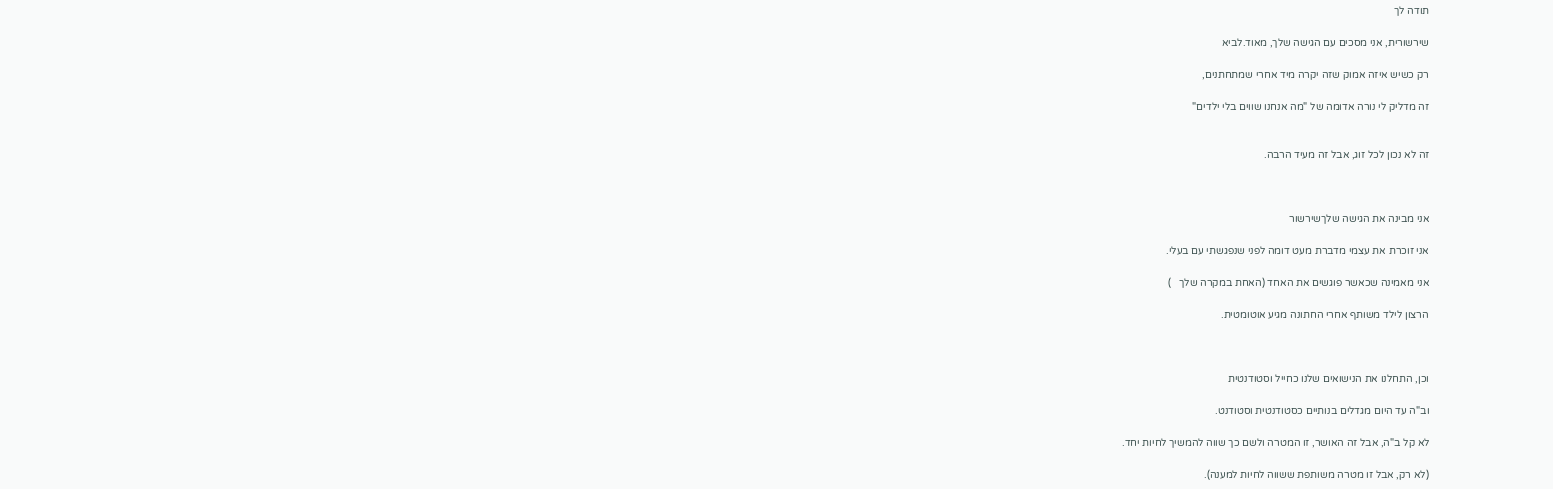תודה לך

שירשורית, אני מסכים עם הגישה שלך, מאוד.לביא

רק כשיש איזה אמוק שזה יקרה מיד אחרי שמתחתנים,

זה מדליק לי נורה אדומה של "מה אנחנו שווים בלי ילדים"


זה לא נכון לכל זוג, אבל זה מעיד הרבה.



אני מבינה את הגישה שלךשירשור

אני זוכרת את עצמי מדברת מעט דומה לפני שנפגשתי עם בעלי.

אני מאמינה שכאשר פוגשים את האחד (האחת במקרה שלך   )

הרצון לילד משותף אחרי החתונה מגיע אוטומטית.



וכן, התחלנו את הנישואים שלנו כחייל וסטודנטית

וב"ה עד היום מגדלים בנותיים כסטודנטית וסטודנט.

לא קל ב"ה, אבל זה האושר, זו המטרה ולשם כך שווה להמשיך לחיות יחד.

(לא רק, אבל זו מטרה משותפת ששווה לחיות למענה).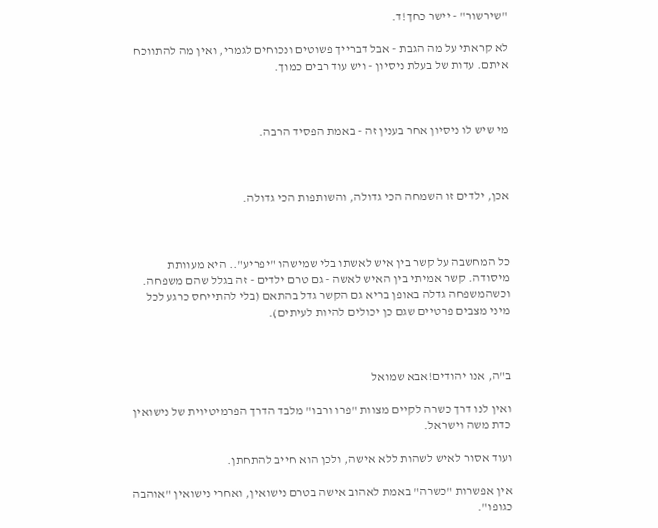"שירשור" - יישר כחך!ד.

לא קראתי על מה הגבת - אבל דברייך פשוטים ונכוחים לגמרי, ואין מה להתווכח איתם. עדות של בעלת ניסיון - ויש עוד רבים כמוך.



מי שיש לו ניסיון אחר בענין זה - באמת הפסיד הרבה.



אכן, ילדים זו השמחה הכי גדולה, והשותפות הכי גדולה.



כל המחשבה על קשר בין איש לאשתו בלי שמישהו "יפריע".. היא מעוותת מיסודה. קשר אמיתי בין האיש לאשה - גם טרם ילדים - זה בגלל שהם משפחה. וכשהמשפחה גדלה באופן בריא גם הקשר גדל בהתאם (בלי להתייחס כרגע לכל מיני מצבים פרטיים שגם כן יכולים להיות לעיתים).



ב"ה, אנו יהודים!אבא שמואל

ואין לנו דרך כשרה לקיים מצוות "פרו ורבו" מלבד הדרך הפרמיטיוית של נישואין כדת משה וישראל.

ועוד אסור לאיש לשהות ללא אישה, ולכן הוא חייב להתחתן.

אין אפשרות "כשרה" באמת לאהוב אישה בטרם נישואין, ואחרי נישואין "אוהבה כגופו".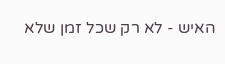האיש - לא רק שכל זמן שלא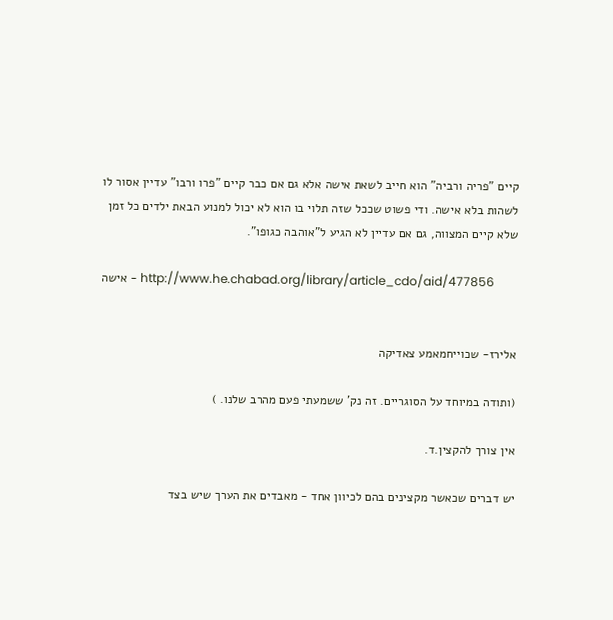קיים "פריה ורביה" הוא חייב לשאת אישה אלא גם אם כבר קיים "פרו ורבו" עדיין אסור לו לשהות בלא אישה. ודי פשוט שככל שזה תלוי בו הוא לא יכול למנוע הבאת ילדים כל זמן שלא קיים המצווה, גם אם עדיין לא הגיע ל"אוהבה כגופו".

אישה - http://www.he.chabad.org/library/article_cdo/aid/477856


אלירז- שכוייחמאמע צאדיקה

(ותודה במיוחד על הסוגריים. זה נק' ששמעתי פעם מהרב שלנו. )

אין צורך להקצין.ד.

יש דברים שכאשר מקצינים בהם לכיוון אחד - מאבדים את הערך שיש בצד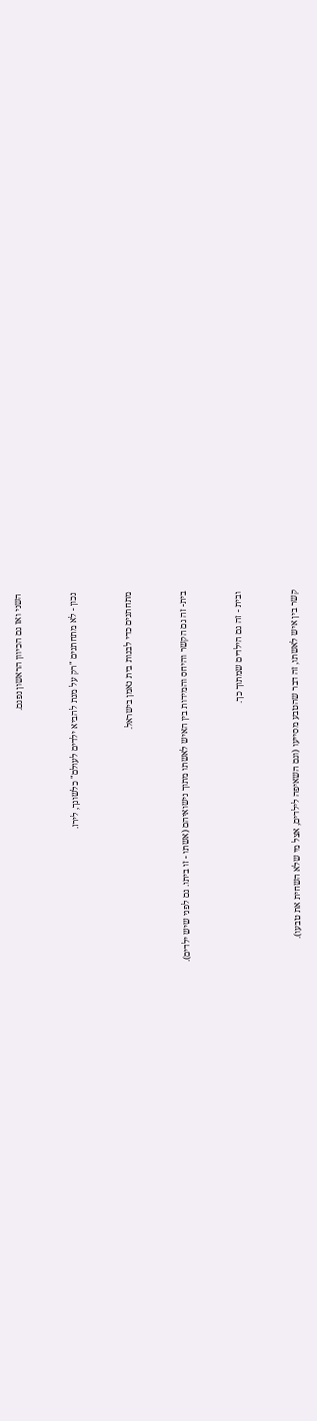השני ואז גם הכיוון הראשון נפגם.



נכון - לא מתחתנים "רק על מנת להביא ילדים לעולם" כלשונך, לירז.



מתחתנים כדי לבנות בית נאמן בישראל.



בית- זה גם הקשר והיחס והמידות בין האיש לאשתו מתוך נישואיהם (אשתו - זו ביתו. גם לפני שיש ילדים).



ובית - זה גם הילדים שמתוך כך.



קשר בין איש לאשתו, זה דבר שהטבע מסייעו (וגם השאיפה לילדים, אצל מי שלא השחית את טבעו).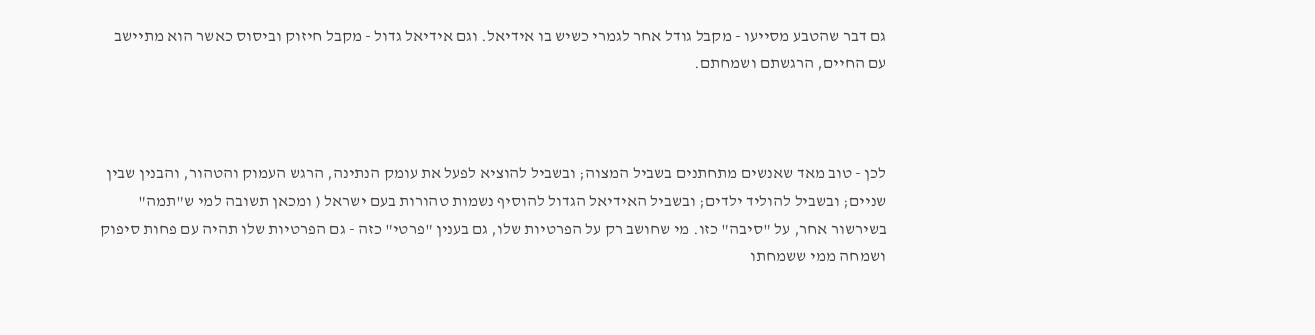גם דבר שהטבע מסייעו - מקבל גודל אחר לגמרי כשיש בו אידיאל. וגם אידיאל גדול - מקבל חיזוק וביסוס כאשר הוא מתיישב עם החיים, הרגשתם ושמחתם.



לכן - טוב מאד שאנשים מתחתנים בשביל המצוה; ובשביל להוציא לפעל את עומק הנתינה, הרגש העמוק והטהור, והבנין שבין שניים; ובשביל להוליד ילדים; ובשביל האידיאל הגדול להוסיף נשמות טהורות בעם ישראל ( ומכאן תשובה למי ש"תמה" בשירשור אחר, על "סיבה" כזו. מי שחושב רק על הפרטיות שלו, גם בענין "פרטי" כזה - גם הפרטיות שלו תהיה עם פחות סיפוק ושמחה ממי ששמחתו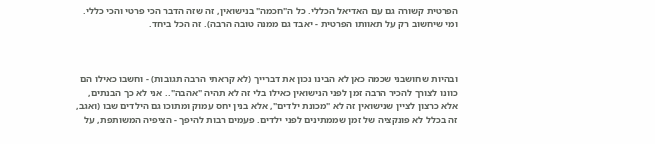הפרטית קשורה גם עם האדיאל הכללי. כל ה"חכמה" בנישואין, זה שזה הדבר הכי פרטי והכי כללי. ומי שיחשוב רק על תאוותו הפרטית - יאבד גם ממנה טובה הרבה). זה הכל ביחד.



ובהיות שחושבני שכמה כאן לא הבינו נכון את דברייך (לא קראתי הרבה תגובות) - וחשבו כאילו הם כוונו לצורך להכיר הרבה זמן לפני הנישואין כאילו בלי זה לא תהיה "אהבה".. אני לא כך הבנתים, אלא כרצון לציין שנישואין זה לא "מכונת ילדים", אלא בנין יחס עמוק ומתוכו גם הילדים שבו (ואגב, זה בכלל לא פונקציה של זמן שממתינים לפני ילדים. פעמים רבות להיפך - הציפיה המשותפת, על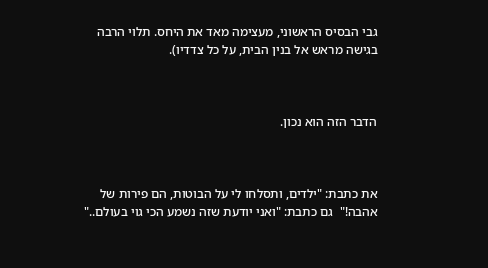גבי הבסיס הראשוני, מעצימה מאד את היחס. תלוי הרבה בגישה מראש אל בנין הבית, על כל צדדיו).



הדבר הזה הוא נכון.



את כתבת: "ילדים, ותסלחו לי על הבוטות, הם פירות של אהבה!"  גם כתבת: "ואני יודעת שזה נשמע הכי גוי בעולם.."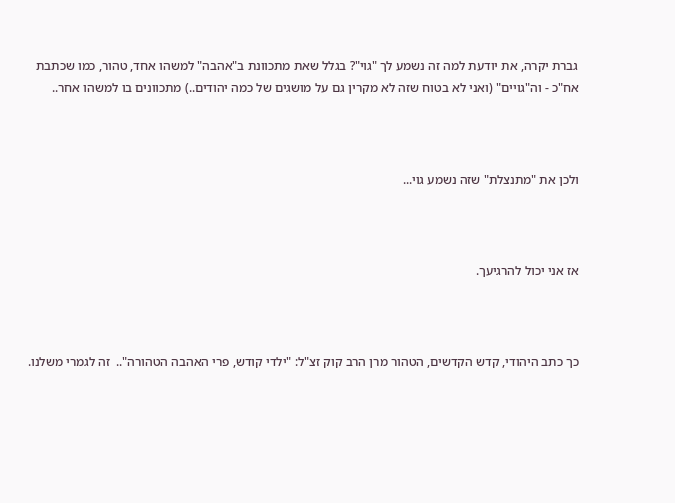גברת יקרה, את יודעת למה זה נשמע לך "גוי"? בגלל שאת מתכוונת ב"אהבה" למשהו אחד, טהור, כמו שכתבת אח"כ - וה"גויים" (ואני לא בטוח שזה לא מקרין גם על מושגים של כמה יהודים..) מתכוונים בו למשהו אחר..



ולכן את "מתנצלת" שזה נשמע גוי...



אז אני יכול להרגיעך.



כך כתב היהודי, קדש הקדשים, הטהור מרן הרב קוק זצ"ל: "ילדי קודש, פרי האהבה הטהורה"..  זה לגמרי משלנו.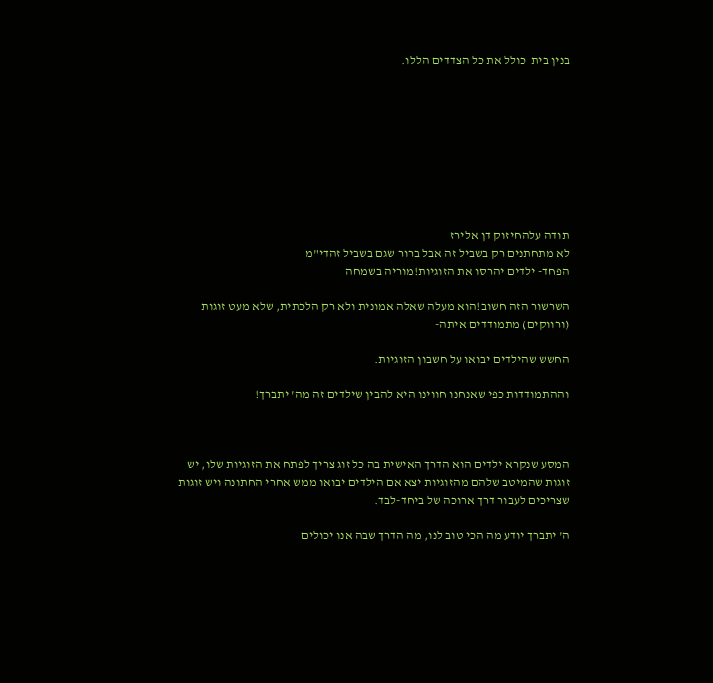בנין בית  כולל את כל הצדדים הללו.









תודה עלהחיזוק דן אלירז
לא מתחתנים רק בשביל זה אבל ברור שגם בשביל זהדי"מ
הפחד- ילדים יהרסו את הזוגיות!מוריה בשמחה

השרשור הזה חשוב!הוא מעלה שאלה אמונית ולא רק הלכתית, שלא מעט זוגות (ורווקים) מתמודדים איתה-

החשש שהילדים יבואו על חשבון הזוגיות.

וההתמודדות כפי שאנחנו חווינו היא להבין שילדים זה מה' יתברך!



המסע שנקרא ילדים הוא הדרך האישית בה כל זוג צריך לפתח את הזוגיות שלו, יש זוגות שהמיטב שלהם מהזוגיות יצא אם הילדים יבואו ממש אחרי החתונה ויש זוגות שצריכים לעבור דרך ארוכה של ביחד-לבד.

ה' יתברך יודע מה הכי טוב לנו, מה הדרך שבה אנו יכולים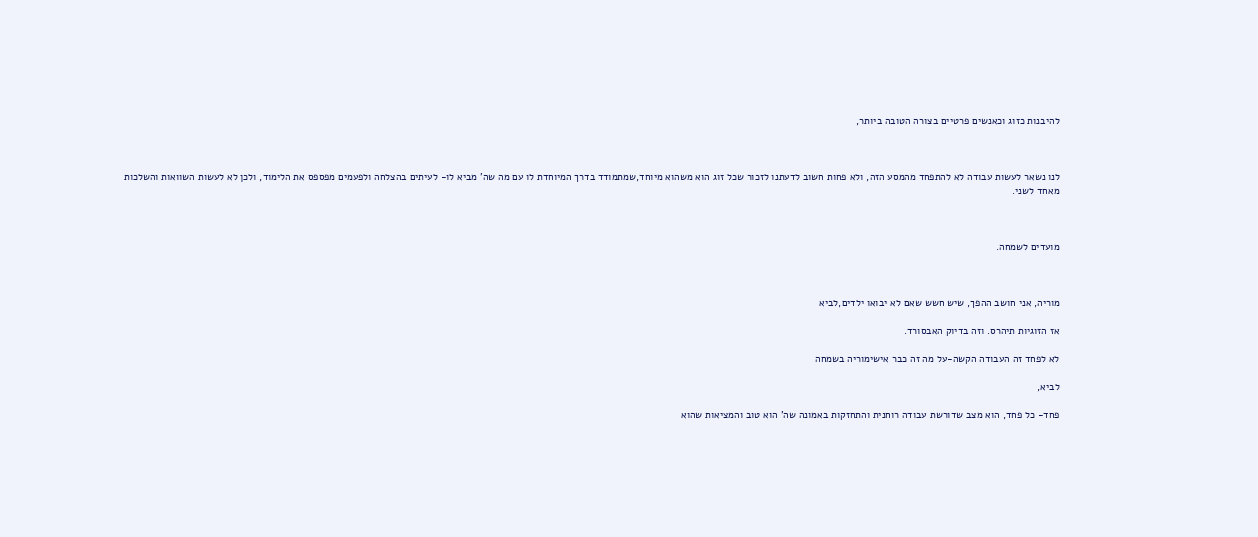להיבנות כזוג וכאנשים פרטיים בצורה הטובה ביותר,



לנו נשאר לעשות עבודה לא להתפחד מהמסע הזה, ולא פחות חשוב לדעתנו לזכור שכל זוג הוא משהוא מיוחד,שמתמודד בדרך המיוחדת לו עם מה שה' מביא לו- לעיתים בהצלחה ולפעמים מפספס את הלימוד, ולכן לא לעשות השוואות והשלכות מאחד לשני.



מועדים לשמחה.



מוריה, אני חושב ההפך, שיש חשש שאם לא יבואו ילדים,לביא

אז הזוגיות תיהרס. וזה בדיוק האבסורד.

לא לפחד זה העבודה הקשה-על מה זה כבר אישימוריה בשמחה

לביא,

פחד- כל פחד, הוא מצב שדורשת עבודה רוחנית והתחזקות באמונה שה' הוא טוב והמציאות שהוא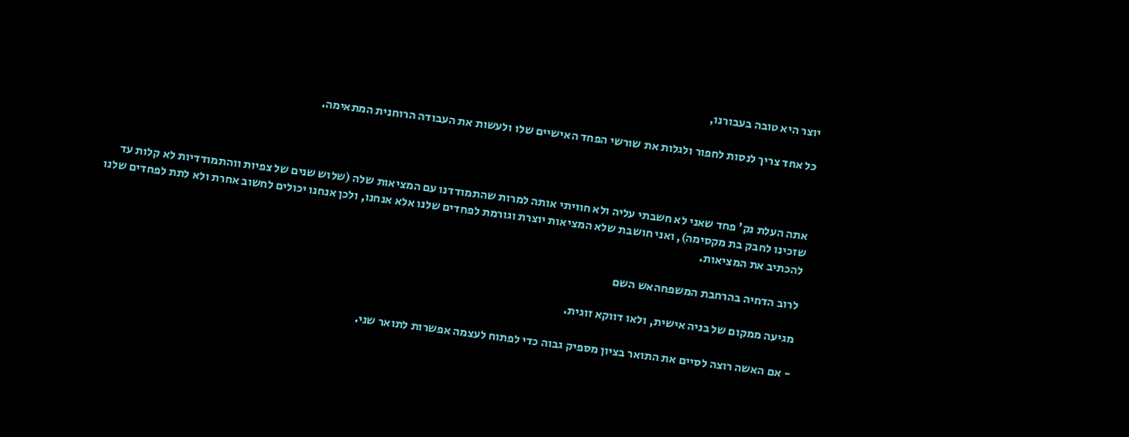יוצר היא טובה בעבורנו,

כל אחד צריך לנסות לחפור ולגלות את שורשי הפחד האישיים שלו ולעשות את העבודה הרוחנית המתאימה.



אתה העלת נק' פחד שאני לא חשבתי עליה ולא חוויתי אותה למרות שהתמודדנו עם המציאות שלה (שלוש שנים של צפיות ווהתמודדיות לא קלות עד שזכינו לחבק בת מקסימה), ואני חושבת שלא המציאות יוצרת וגורמת לפחדים שלנו אלא אנחנו, ולכן אנחנו יכולים לחשוב אחרת ולא לתת לפחדים שלנו להכתיב את המציאות.

לרוב הדחיה בהרחבת המשפחהאש השם

מגיעה ממקום של בניה אישית, ולאו דווקא זוגית.

- אם האשה רוצה לסיים את התואר בציון מספיק גבוה כדי לפתוח לעצמה אפשרות לתואר שני.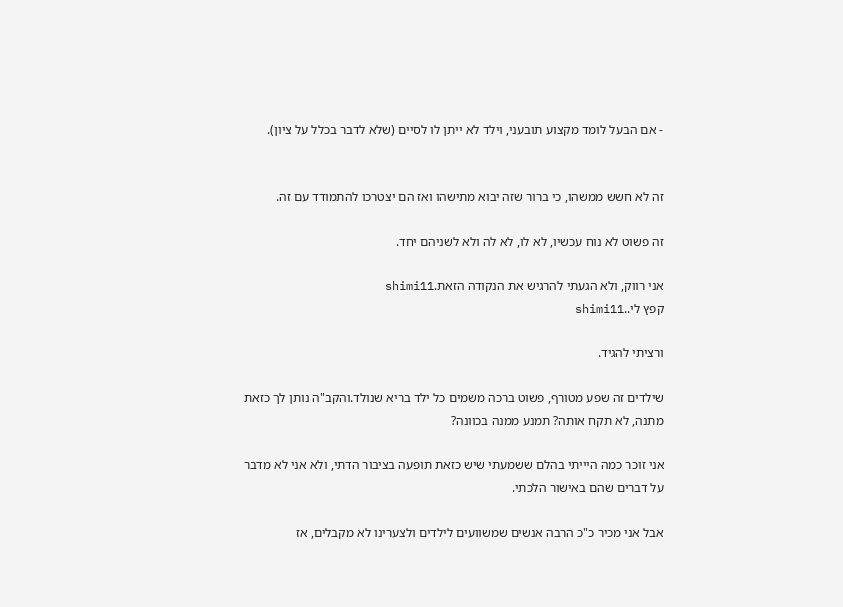- אם הבעל לומד מקצוע תובעני, וילד לא ייתן לו לסיים (שלא לדבר בכלל על ציון).


זה לא חשש ממשהו, כי ברור שזה יבוא מתישהו ואז הם יצטרכו להתמודד עם זה.

זה פשוט לא נוח עכשיו, לא לו, לא לה ולא לשניהם יחד.

אני רווק, ולא הגעתי להרגיש את הנקודה הזאת.shimi11
קפץ לי..shimi11

ורציתי להגיד.

שילדים זה שפע מטורף, פשוט ברכה משמים כל ילד בריא שנולד.והקב"ה נותן לך כזאת מתנה, לא תקח אותה? תמנע ממנה בכוונה?

אני זוכר כמה היייתי בהלם ששמעתי שיש כזאת תופעה בציבור הדתי, ולא אני לא מדבר על דברים שהם באישור הלכתי.

אבל אני מכיר כ"כ הרבה אנשים שמשוועים לילדים ולצערינו לא מקבלים, אז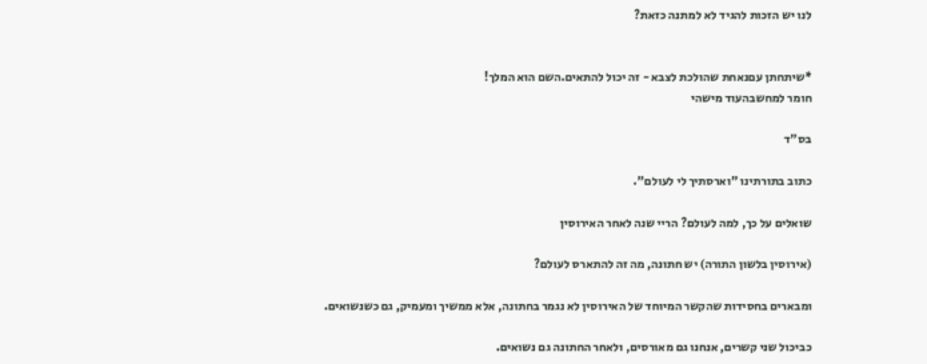לנו יש הזכות להגיד לא למתנה כזאת?


*שיתחתן עםנאחת שהולכת לצבא - זה יכול להתאים.השם הוא המלך!
חומר למחשבהעוד מישהי

בס"ד

כתוב בתורתינו "וארסתיך לי לעולם".

שואלים על כך, למה לעולם? הריי שנה לאחר האירוסין

(אירוסין בלשון התורה) יש חתונה, מה זה להתארס לעולם?

ומבארים בחסידות שהקשר המיוחד של האירוסין לא נגמר בחתונה, אלא ממשיך ומעמיק, גם כשנשואים.

כביכול שני קשרים, אנחנו גם מאורסים, ולאחר החתונה גם נשואים.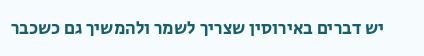יש דברים באירוסין שצריך לשמר ולהמשיך גם כשכבר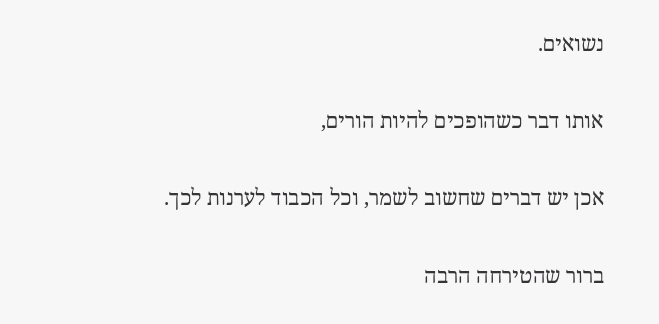נשואים.

אותו דבר כשהופכים להיות הורים,

אכן יש דברים שחשוב לשמר, וכל הכבוד לערנות לכך.

ברור שהטירחה הרבה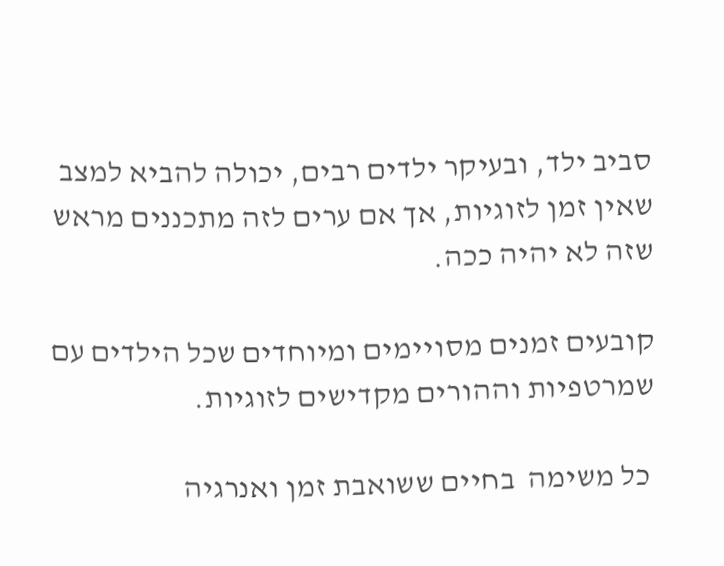סביב ילד, ובעיקר ילדים רבים, יכולה להביא למצב שאין זמן לזוגיות, אך אם ערים לזה מתכננים מראש שזה לא יהיה ככה.

קובעים זמנים מסויימים ומיוחדים שכל הילדים עם שמרטפיות וההורים מקדישים לזוגיות.

 כל משימה  בחיים ששואבת זמן ואנרגיה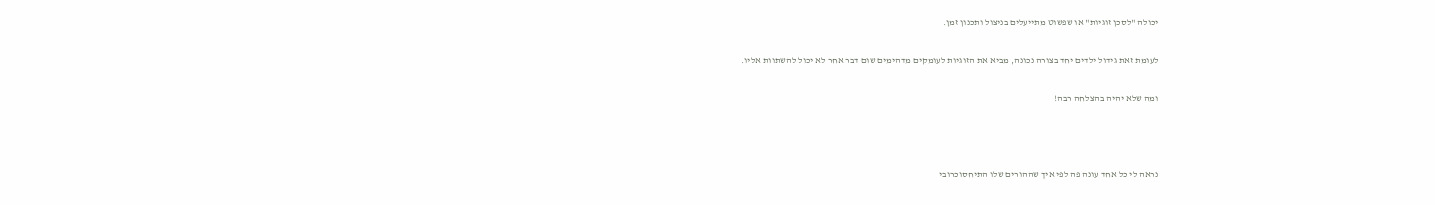יכולה "לסכן זוגיות" או שפשוט מתייעלים בניצול ותכנון זמן.

לעומת זאת גידול ילדים יחד בצורה נכונה, מביא את הזוגיות לעומקים מדהימים שום דבר אחר לא יכול להשתוות אליו.

ומה שלא יהיה בהצלחה רבה!



נראה לי כל אחד עונה פה לפי איך שההורים שלו התיחסוכרובי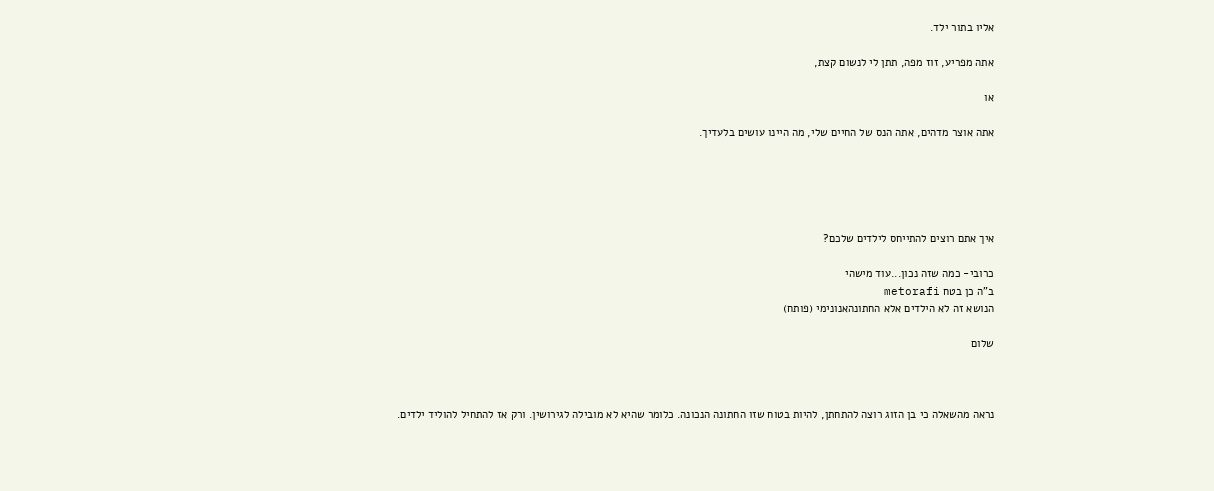אליו בתור ילד.

אתה מפריע, זוז מפה, תתן לי לנשום קצת,

או

אתה אוצר מדהים, אתה הנס של החיים שלי, מה היינו עושים בלעדיך.





איך אתם רוצים להתייחס לילדים שלכם?

כרובי- כמה שזה נכון...עוד מישהי
ב"ה כן בטח metorafi
הנושא זה לא הילדים אלא החתונהאנונימי (פותח)

שלום



נראה מהשאלה כי בן הזוג רוצה להתחתן, להיות בטוח שזו החתונה הנכונה. כלומר שהיא לא מובילה לגירושין. ורק אז להתחיל להוליד ילדים.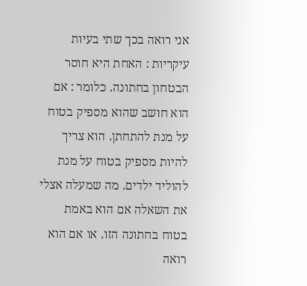אני רואה בכך שתי בעיות עיקריות : האחת היא חוסר הבטחון בחתונה. כלומר : אם הוא חושב שהוא מספיק בטוח על מנת להתחתן. הוא צריך להיות מספיק בטוח על מנת להוליד ילדים. מה שמעלה אצלי את השאלה אם הוא באמת בטוח בחתונה הזו. או אם הוא רואה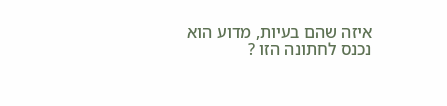איזה שהם בעיות, מדוע הוא נכנס לחתונה הזו ?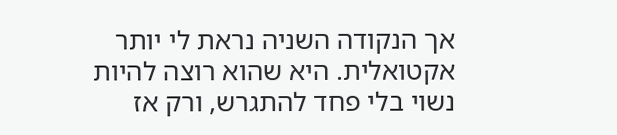אך הנקודה השניה נראת לי יותר אקטואלית. היא שהוא רוצה להיות נשוי בלי פחד להתגרש, ורק אז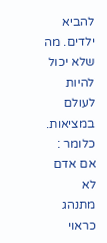להביא ילדים. מה שלא יכול להיות לעולם במציאות. כלומר : אם אדם לא מתנהג כראוי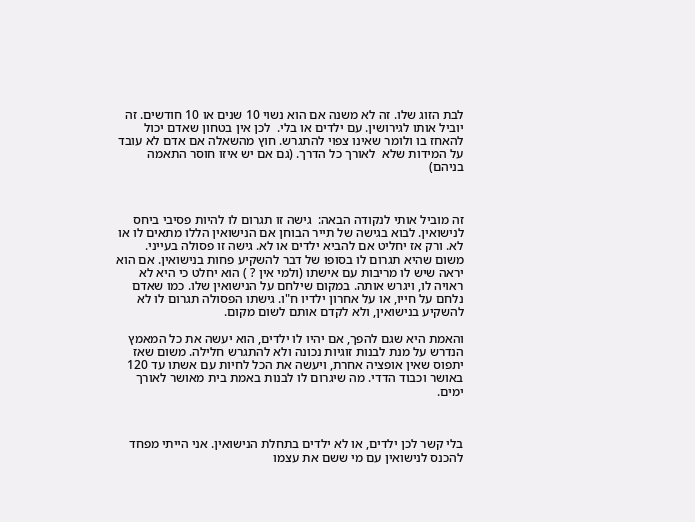לבת הזוג שלו. זה לא משנה אם הוא נשוי 10 שנים או 10 חודשים. זה יוביל אותו לגירושין. עם ילדים או בלי.  לכן אין בטחון שאדם יכול להאחז בו ולומר שאינו צפוי להתגרש. חוץ מהשאלה אם אדם לא עובד על המידות שלא  לאורך כל הדרך. (גם אם יש איזו חוסר התאמה בניהם)



זה מוביל אותי לנקודה הבאה:  גישה זו תגרום לו להיות פסיבי ביחס לנישואין. לבוא בגישה של תייר הבוחן אם הנישואין הללו מתאים לו או לא. ורק אז יחליט אם להביא ילדים או לא. גישה זו פסולה בעייני. משום שהיא תגרום לו בסופו של דבר להשקיע פחות בנישואין. אם הוא יראה שיש לו מריבות עם אישתו (ולמי אין ? ) הוא יחלט כי היא לא ראויה לו, ויגרש אותה. במקום שילחם על הנישואין שלו. כמו שאדם נלחם על חייו, או על אחרון ילדיו ח"ו. גישתו הפסולה תגרום לו לא להשקיע בנישואין, ולא לקדם אותם לשום מקום.

והאמת היא שגם להפך, אם יהיו לו ילדים, הוא יעשה את כל המאמץ הנדרש על מנת לבנות זוגיות נכונה ולא להתגרש חלילה. משום שאז יתפוס שאין אופציה אחרת, ויעשה את הכל לחיות עם אשתו עד 120 באושר וכבוד הדדי. מה שיגרום לו לבנות באמת בית מאושר לאורך ימים.



בלי קשר לכן ילדים, או לא ילדים בתחלת הנישואין. אני הייתי מפחד להכנס לנישואין עם מי ששם את עצמו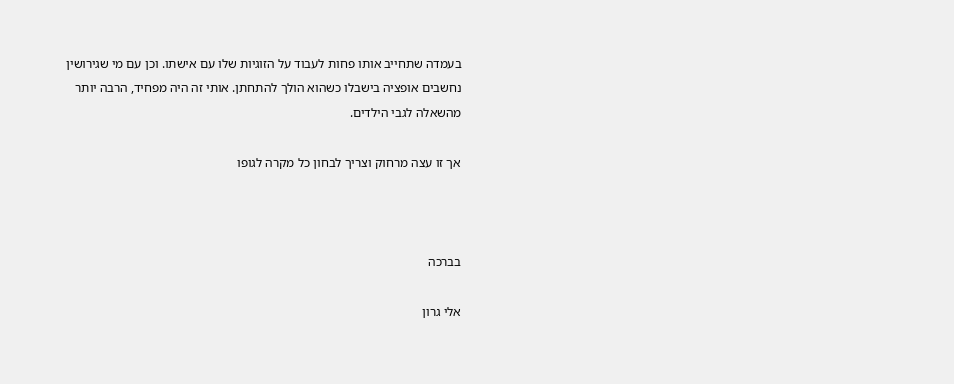בעמדה שתחייב אותו פחות לעבוד על הזוגיות שלו עם אישתו. וכן עם מי שגירושין נחשבים אופציה בישבלו כשהוא הולך להתחתן. אותי זה היה מפחיד, הרבה יותר מהשאלה לגבי הילדים.

אך זו עצה מרחוק וצריך לבחון כל מקרה לגופו



בברכה

אלי גרון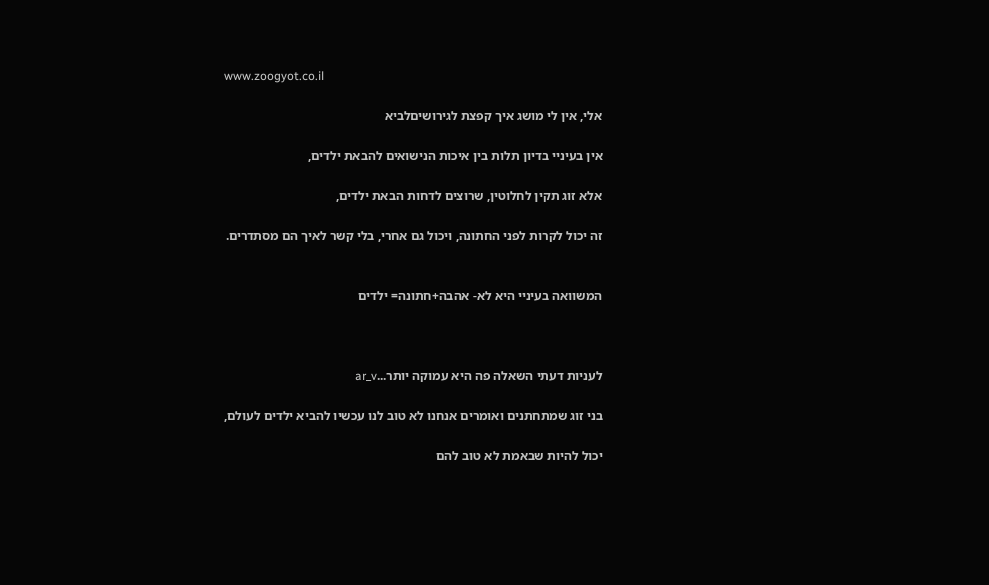www.zoogyot.co.il

אלי, אין לי מושג איך קפצת לגירושיםלביא

אין בעיניי בדיון תלות בין איכות הנישואים להבאת ילדים,

אלא זוג תקין לחלוטין, שרוצים לדחות הבאת ילדים,

זה יכול לקרות לפני החתונה, ויכול גם אחרי, בלי קשר לאיך הם מסתדרים.


המשוואה בעיניי היא לא- אהבה+חתונה= ילדים



לעניות דעתי השאלה פה היא עמוקה יותר...ar_v

בני זוג שמתחתנים ואומרים אנחנו לא טוב לנו עכשיו להביא ילדים לעולם,

יכול להיות שבאמת לא טוב להם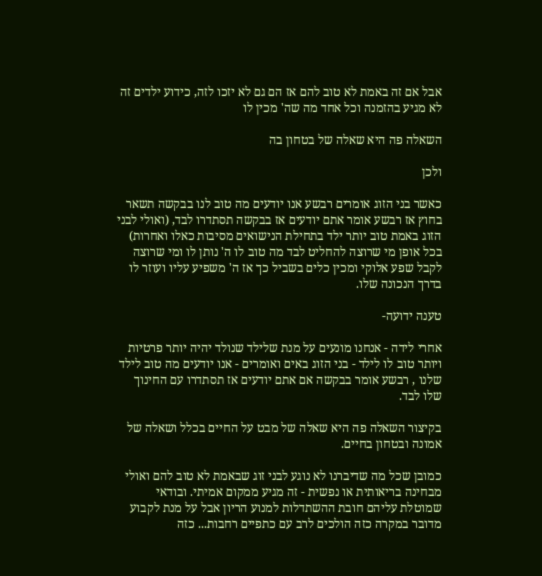אבל אם זה באמת לא טוב להם אז הם גם לא יזכו לזה, כידוע ילדים זה לא מגיע בהזמנה וכל אחד מה שה' מכין לו

השאלה פה היא שאלה של בטחון בה

ולכן

כאשר בני הזוג אומרים רבשע אנו יודעים מה טוב לנו בבקשה תשאר בחוץ אז רבשע אומר אתם יודעים אז בבקשה תסתדרו לבד, (ואולי לבני הזוג באמת טוב יותר ילד בתחילת הנישואים מסיבות כאלו ואחרות) בכל אופן מי שרוצה להחליט לבד מה טוב לו ה' נותן לו ומי שרוצה לקבל שפע אלוקי ומכין כלים בשביל כך אז ה' משפיע עליו ועוזר לו בדרך הנכונה שלו.

טענה ידועה-

אחרי לידה - אנחנו מונעים על מנת שלילד שנולד יהיה יותר פרטיות ויותר טוב לו לילד - בני הזוג באים ואומרים - אנו יודעים מה טוב לילד שלנו , רבשע אומר בבקשה אם אתם יודעים אז תסתדרו עם החינוך שלו לבד.

בקיצור השאלה פה היא שאלה של מבט על החיים בכלל ושאלה של אמונה ובטחון בחיים.

כמובן שכל מה שדיברנו לא נוגע לבני זוג שבאמת לא טוב להם ואולי מבחינה בריאותית או נפשית - זה מגיע ממקום אמיתי. ובודאי שמוטלת עליהם חובת ההשתדלות למנוע הריון אבל על מנת לקבוע מדובר במקרה כזה הולכים לרב עם כתפיים רחבות... כזה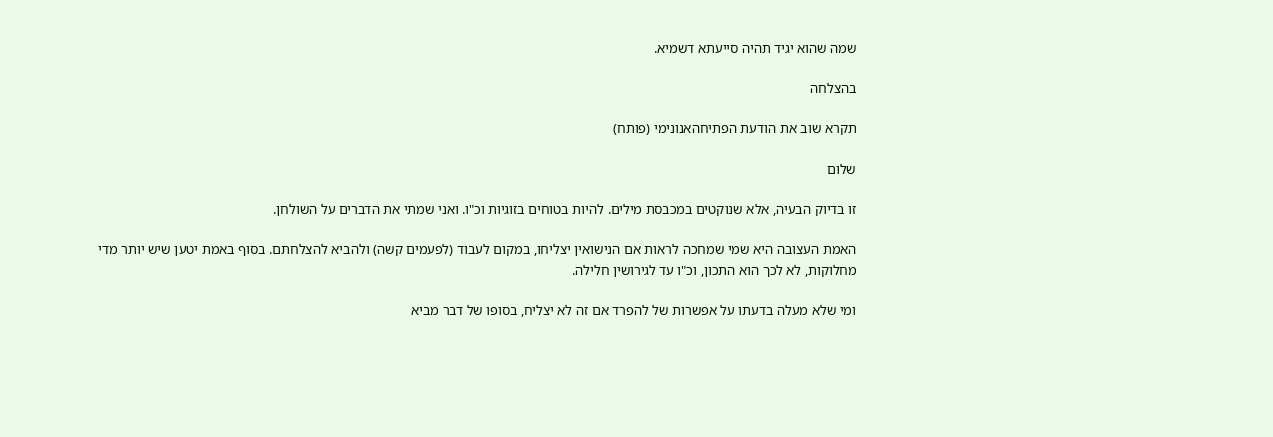שמה שהוא יגיד תהיה סייעתא דשמיא.

בהצלחה

תקרא שוב את הודעת הפתיחהאנונימי (פותח)

שלום

זו בדיוק הבעיה, אלא שנוקטים במכבסת מילים. להיות בטוחים בזוגיות וכ"ו. ואני שמתי את הדברים על השולחן.

האמת העצובה היא שמי שמחכה לראות אם הנישואין יצליחו, במקום לעבוד (לפעמים קשה) ולהביא להצלחתם. בסוף באמת יטען שיש יותר מדי מחלוקות, לא לכך הוא התכון, וכ"ו עד לגירושין חלילה.

ומי שלא מעלה בדעתו על אפשרות של להפרד אם זה לא יצליח, בסופו של דבר מביא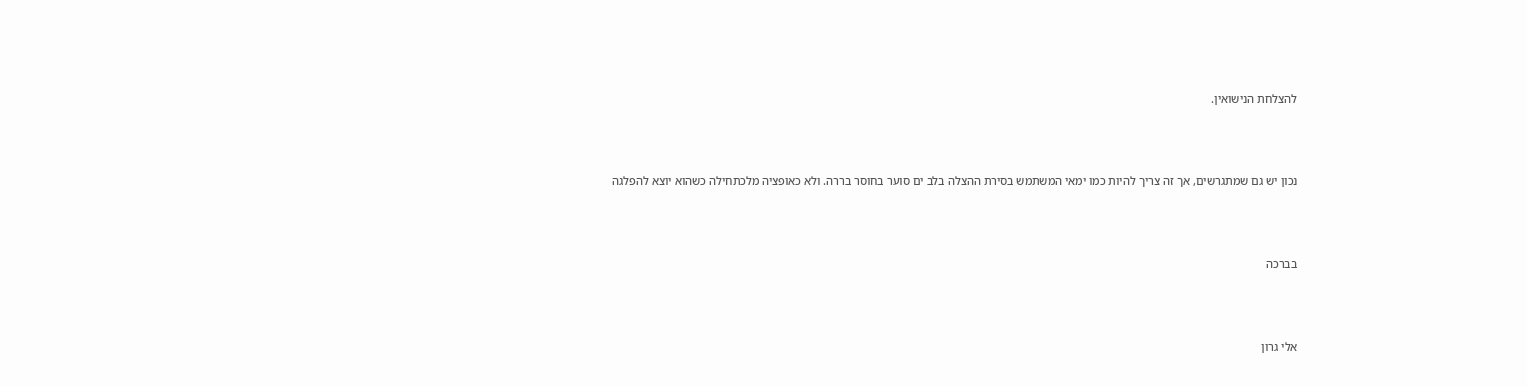להצלחת הנישואין.



נכון יש גם שמתגרשים, אך זה צריך להיות כמו ימאי המשתמש בסירת ההצלה בלב ים סוער בחוסר בררה. ולא כאופציה מלכתחילה כשהוא יוצא להפלגה



בברכה



אלי גרון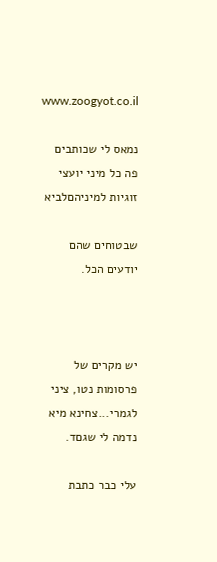www.zoogyot.co.il

נמאס לי שכותבים פה כל מיני יועצי זוגיות למיניהםלביא

שבטוחים שהם יודעים הכל.



יש מקרים של פרסומות נטו, ציני לגמרי...צחינא מיא
נדמה לי שגםד.

עלי כבר כתבת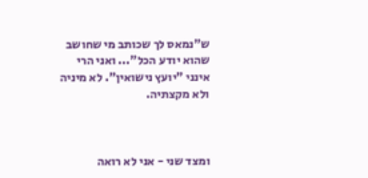ש"נמאס לך שכותב מי שחושב שהוא יודע הכל"... ואני הרי אינני "יועץ נישואין". לא מיניה ולא מקצתיה.



ומצד שני - אני לא רואה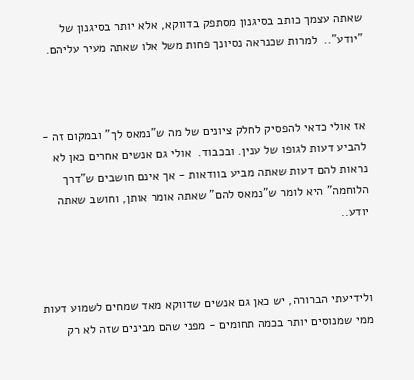שאתה עצמך כותב בסיגנון מסתפק בדווקא, אלא יותר בסיגנון של "יודע"..  למרות שכנראה נסיונך פחות משל אלו שאתה מעיר עליהם.



אז אולי כדאי להפסיק לחלק ציונים של מה ש"נמאס לך" ובמקום זה - להביע דעות לגופו של ענין. ובכבוד.  אולי גם אנשים אחרים כאן לא נראות להם דעות שאתה מביע בוודאות - אך אינם חושבים ש"דרך הלוחמה" היא לומר ש"נמאס להם" שאתה אומר אותן, וחושב שאתה יודע..



ולידיעתי הברורה, יש כאן גם אנשים שדווקא מאד שמחים לשמוע דעות ממי שמנוסים יותר בכמה תחומים - מפני שהם מבינים שזה לא רק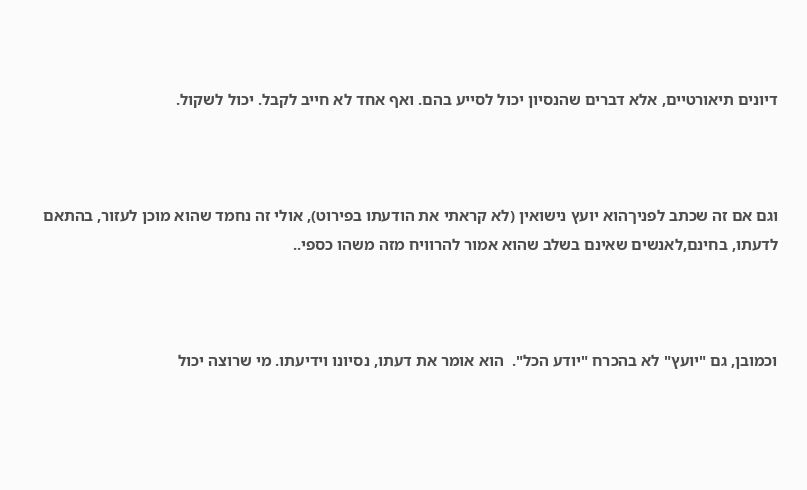דיונים תיאורטיים, אלא דברים שהנסיון יכול לסייע בהם. ואף אחד לא חייב לקבל. יכול לשקול.



וגם אם זה שכתב לפניךהוא יועץ נישואין (לא קראתי את הודעתו בפירוט), אולי זה נחמד שהוא מוכן לעזור, בהתאם לדעתו, בחינם,לאנשים שאינם בשלב שהוא אמור להרוויח מזה משהו כספי..



וכמובן, גם "יועץ" לא בהכרח "יודע הכל".  הוא אומר את דעתו, נסיונו וידיעתו. מי שרוצה יכול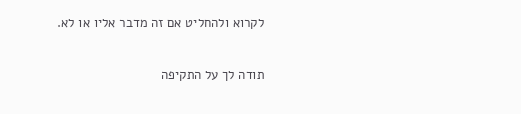לקרוא ולהחליט אם זה מדבר אליו או לא.

תודה לך על התקיפה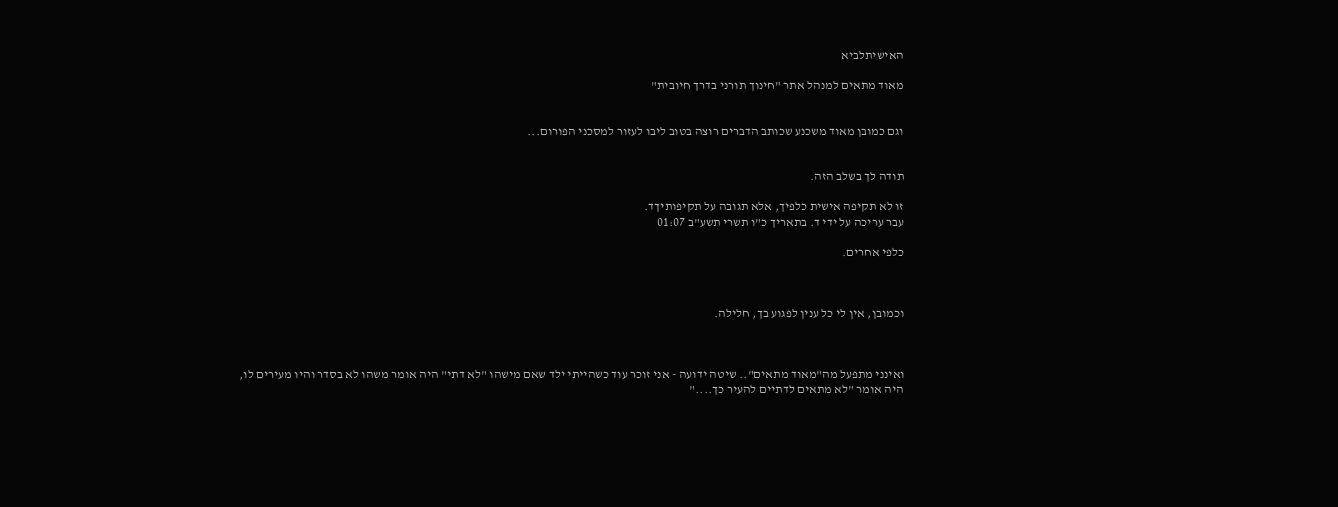האישיתלביא

מאוד מתאים למנהל אתר "חינוך תורני בדרך חיובית"


וגם כמובן מאוד משכנע שכותב הדברים רוצה בטוב ליבו לעזור למסכני הפורום...


תודה לך בשלב הזה.

זו לא תקיפה אישית כלפיך, אלא תגובה על תקיפותיךד.
עבר עריכה על ידי ד. בתאריך כ"ו תשרי תשע"ב 01:07

כלפי אחרים.



וכמובן, אין לי כל ענין לפגוע בך, חלילה.



ואינני מתפעל מה"מאוד מתאים".. שיטה ידועה - אני זוכר עוד כשהייתי ילד שאם מישהו "לא דתי" היה אומר משהו לא בסדר והיו מעירים לו, היה אומר "לא מתאים לדתיים להעיר כך...."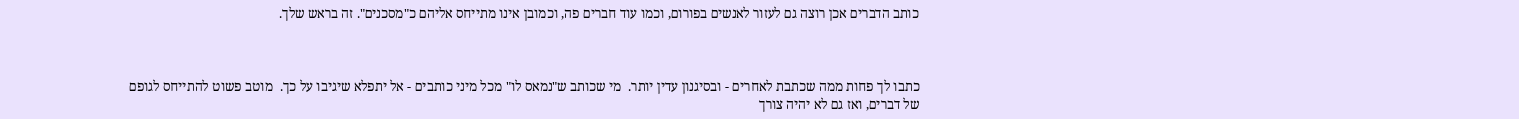כותב הדברים אכן רוצה גם לעזור לאנשים בפורום, וכמו עוד חברים פה, וכמובן אינו מתייחס אליהם כ"מסכנים". זה בראש שלך.



כתבו לך פחות ממה שכתבת לאחרים - ובסיגנון עדין יותר.  מי שכותב ש"נמאס לו" מכל מיני כותבים - אל יתפלא שיגיבו על כך.  מוטב פשוט להתייחס לגופם של דברים, ואז גם לא יהיה צורך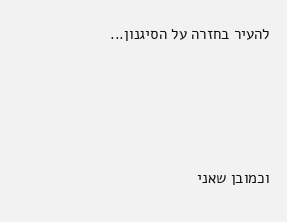להעיר בחזרה על הסיגנון...





וכמובן שאני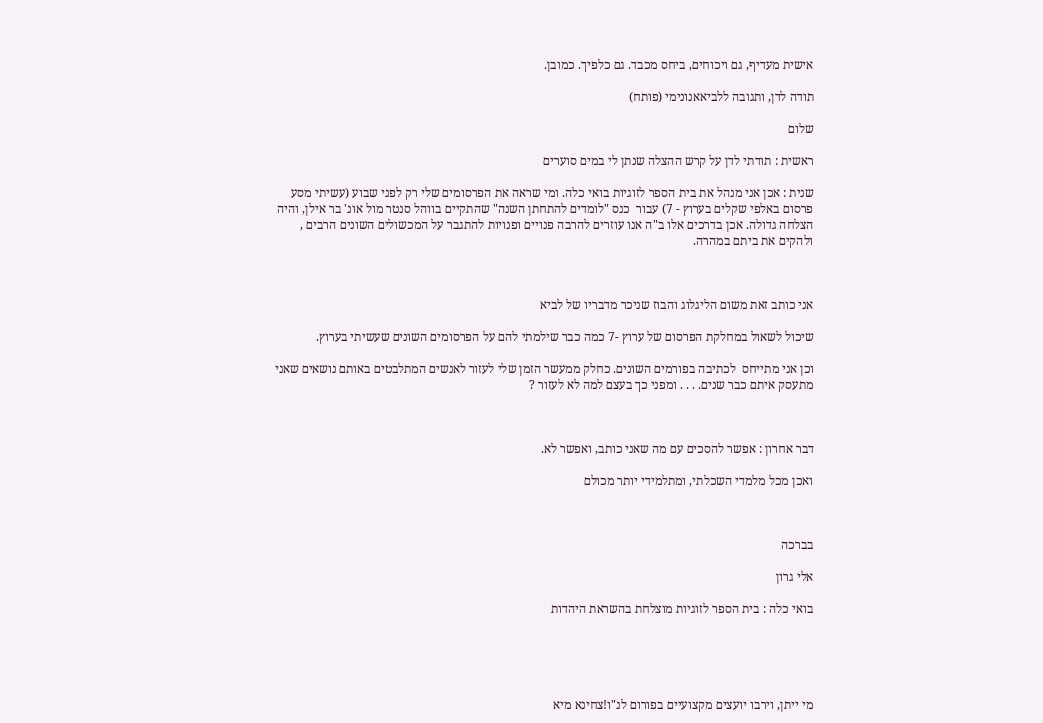אישית מעדיף, גם ויכוחים, ביחס מכבד. גם כלפיך. כמובן.

תודה לדן, ותגובה ללביאאנונימי (פותח)

שלום

ראשית : תודתי לדן על קרש ההצלה שנתן לי במים סוערים

שנית : אכן אני מנהל את בית הספר לזוגיות בואי כלה. ומי שראה את הפרסומים שלי רק לפני שבוע (עשיתי מסע פרסום באלפי שקלים בערוץ - 7) עבור  כנס "לומדים להתחתן השנה" שהתקיים בווהל סנטר מול אונ' בר אילן, והיה הצלחה גדולה. אכן בדרכים אלו ב"ה אנו עוזרים להרבה פנויים ופנויות להתגבר על המכשולים השונים הרבים , ולהקים את ביתם במהרה.



אני כותב זאת משום הליגלוג והבוז שניכר מדבריו של לביא

שיכול לשאול במחלקת הפרסום של ערוץ -7 כמה כבר שילמתי להם על הפרסומים השונים שעשיתי בערוץ.

וכן אני מתייחס  לכתיבה בפורמים השונים. כחלק ממעשר הזמן שלי לעזור לאנשים המתלבטים באותם נושאים שאני מתעסק איתם כבר שנים. . . . ומפני כך בעצם למה לא לעזור ?



דבר אחרון : אפשר להסכים עם מה שאני כותב, ואפשר לא.

ואכן מכל מלמדי השכלתי, ומתלמידי יותר מכולם



בברכה

אלי גרון

בואי כלה : בית הספר לזוגיות מוצלחת בהשראת היהדות





מי ייתן, וירבו יועצים מקצועיים בפורום לנ"ו!צחינא מיא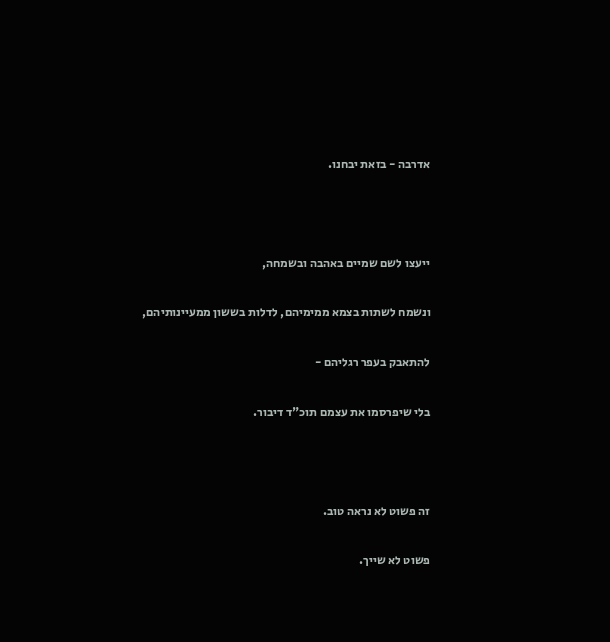אדרבה - בזאת יבחנו.



ייעצו לשם שמיים באהבה ובשמחה,

ונשמח לשתות בצמא ממימיהם, לדלות בששון ממעיינותיהם,

להתאבק בעפר רגליהם -

בלי שיפרסמו את עצמם תוכ"ד דיבור.



זה פשוט לא נראה טוב.

פשוט לא שייך.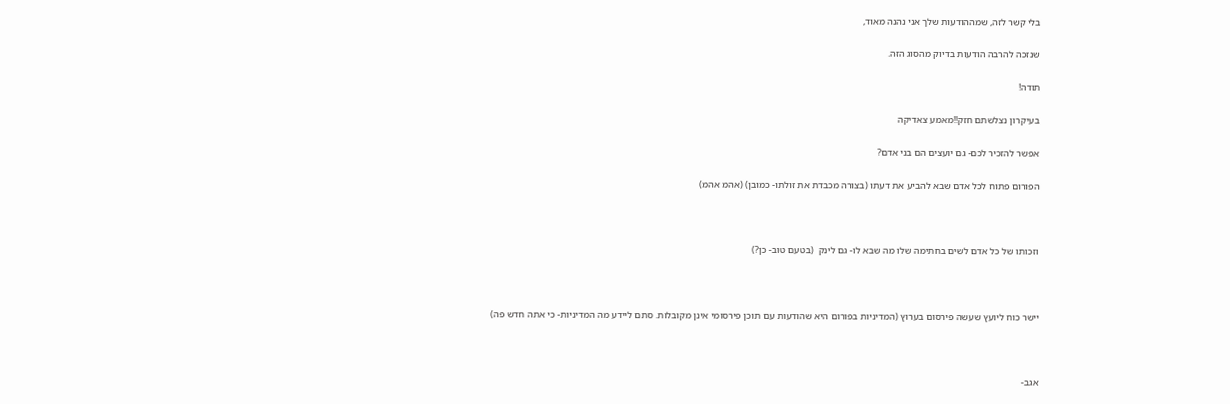בלי קשר לזה, שמההודעות שלך אני נהנה מאוד,

שנזכה להרבה הודעות בדיוק מהסוג הזה.

תודה!

בעיקרון נצלשתם חזק!!מאמע צאדיקה

אפשר להזכיר לכם- גם יועצים הם בני אדם?

הפורום פתוח לכל אדם שבא להביע את דעתו (בצורה מכבדת את זולתו- כמובן) (אהמ אהמ)



וזכותו של כל אדם לשים בחתימה שלו מה שבא לו- גם לינק  (בטעם טוב- כן?)



יישר כוח ליועץ שעשה פירסום בערוץ (המדיניות בפורום היא שהודעות עם תוכן פירסומי אינן מקובלות. סתם ליידע מה המדיניות- כי אתה חדש פה)



אגב-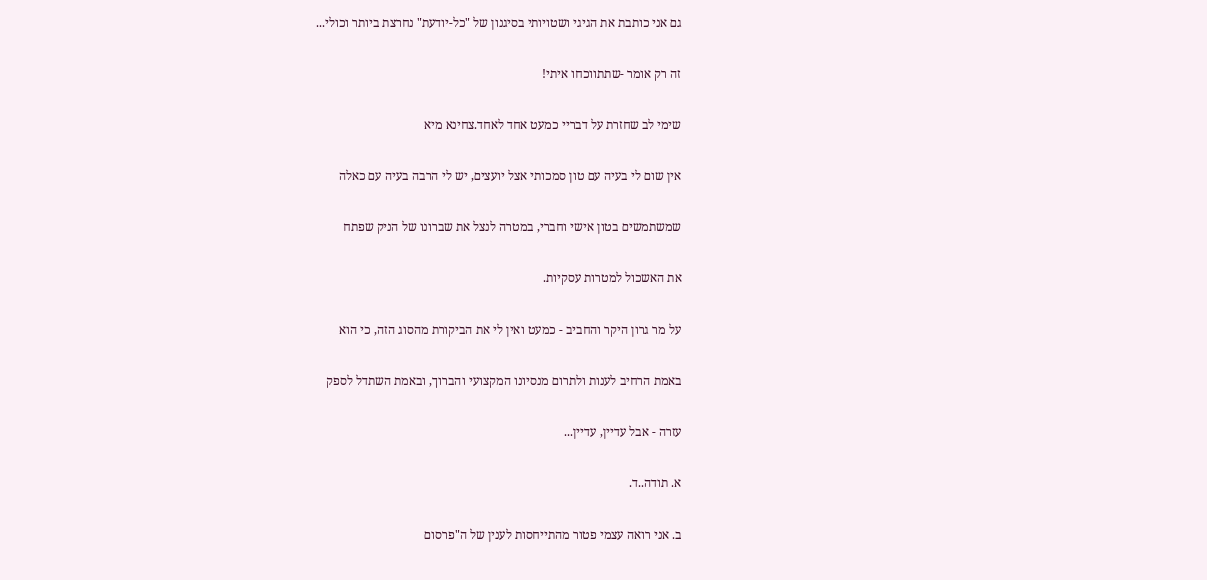גם אני כותבת את הגיגי ושטויותי בסיגנון של "כל-יודעת" נחרצת ביותר וכולי...

זה רק אומר -שתתווכחו איתי!

שימי לב שחזרת על דבריי כמעט אחד לאחד.צחינא מיא

אין שום לי בעיה עם טון סמכותי אצל יועצים, יש לי הרבה בעיה עם כאלה

שמשתמשים בטון אישי וחברי, במטרה לנצל את שברונו של הניק שפתח

את האשכול למטרות עסקיות.

על מר גרון היקר והחביב - כמעט ואין לי את הביקורת מהסוג הזה, כי הוא

באמת הרחיב לענות ולתרום מנסיונו המקצועי והברוך, ובאמת השתדל לספק

עזרה - אבל עדיין, עדיין...

א. תודה..ד.

ב. אני רואה עצמי פטור מהתייחסות לענין של ה"פרסום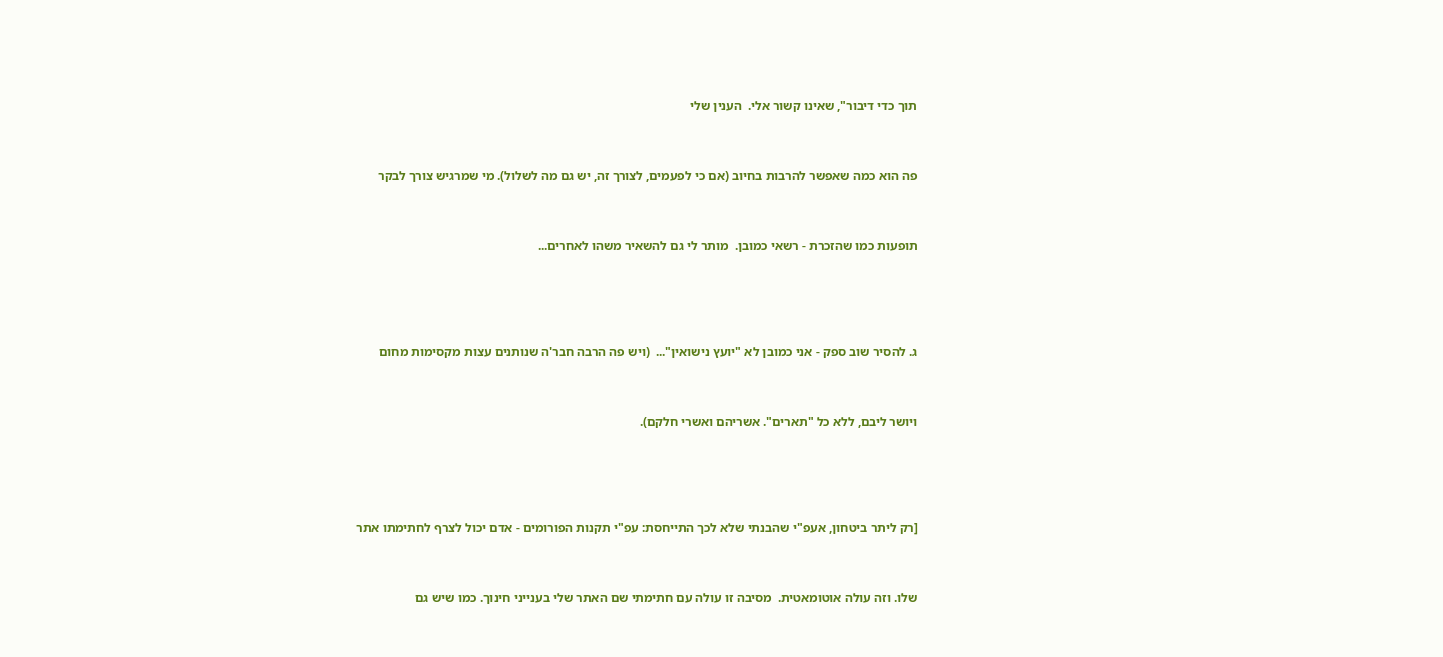תוך כדי דיבור", שאינו קשור אלי.  הענין שלי



פה הוא כמה שאפשר להרבות בחיוב (אם כי לפעמים, לצורך זה, יש גם מה לשלול). מי שמרגיש צורך לבקר



תופעות כמו שהזכרת - רשאי כמובן.  מותר לי גם להשאיר משהו לאחרים...





ג. להסיר שוב ספק - אני כמובן לא "יועץ נישואין"...  (ויש פה הרבה חבר'ה שנותנים עצות מקסימות מחום



ויושר ליבם, ללא כל "תארים". אשריהם ואשרי חלקם).





[רק ליתר ביטחון, אעפ"י שהבנתי שלא לכך התייחסת: עפ"י תקנות הפורומים - אדם יכול לצרף לחתימתו אתר



שלו. וזה עולה אוטומאטית.  מסיבה זו עולה עם חתימתי שם האתר שלי בענייני חינוך. כמו שיש גם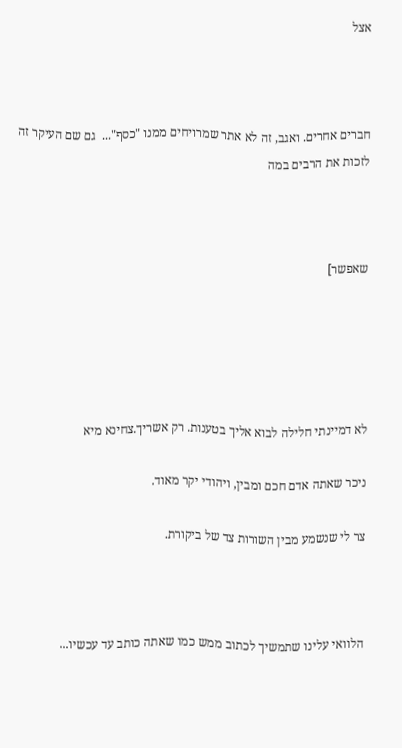אצל



חברים אחרים. ואגב, זה לא אתר שמרויחים ממנו "כסף"...  גם שם העיקר זה לזכות את הרבים במה



שאפשר]





לא דמיינתי חלילה לבוא אליך בטענות. רק אשריך.צחינא מיא

ניכר שאתה אדם חכם ומבין, ויהודי יקר מאוד.

צר לי שנשמע מבין השורות צד של ביקורת.



הלוואי עלינו שתמשיך לכתוב ממש כמו שאתה כותב עד עכשיו...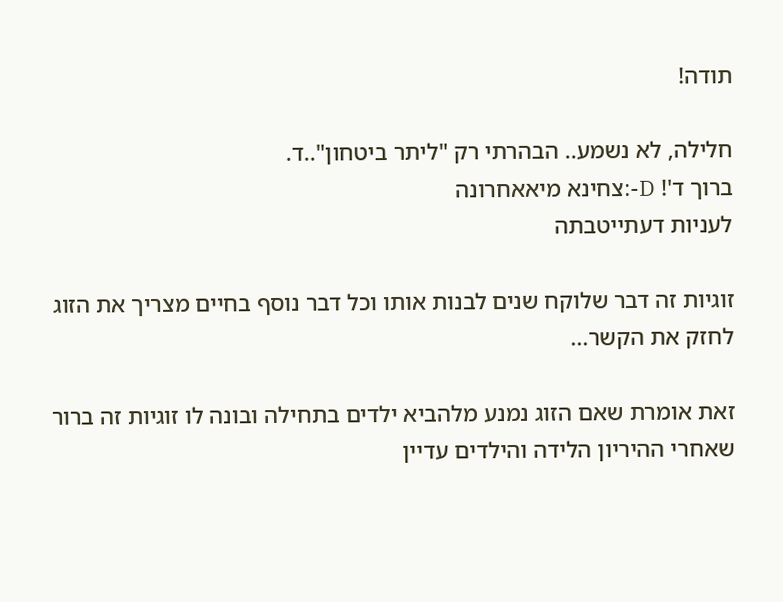תודה!

חלילה, לא נשמע.. הבהרתי רק "ליתר ביטחון"..ד.
ברוך ד'! D-:צחינא מיאאחרונה
לעניות דעתייטבתה

זוגיות זה דבר שלוקח שנים לבנות אותו וכל דבר נוסף בחיים מצריך את הזוג לחזק את הקשר...

זאת אומרת שאם הזוג נמנע מלהביא ילדים בתחילה ובונה לו זוגיות זה ברור שאחרי ההיריון הלידה והילדים עדיין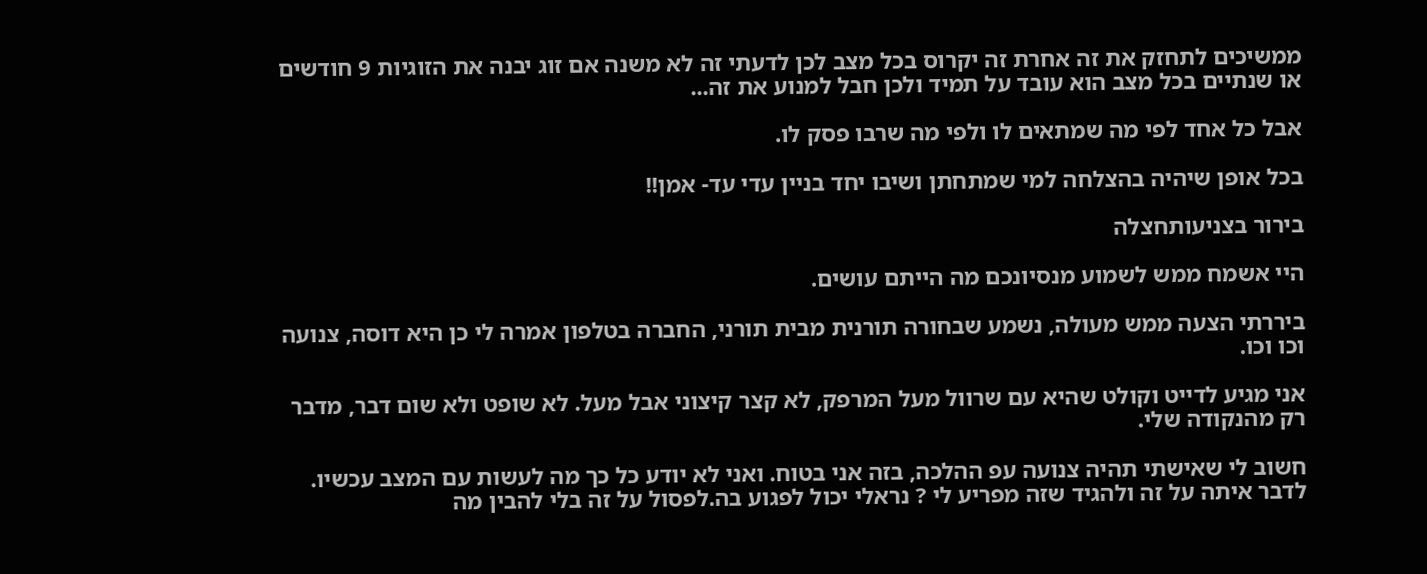ממשיכים לתחזק את זה אחרת זה יקרוס בכל מצב לכן לדעתי זה לא משנה אם זוג יבנה את הזוגיות 9 חודשים או שנתיים בכל מצב הוא עובד על תמיד ולכן חבל למנוע את זה...

אבל כל אחד לפי מה שמתאים לו ולפי מה שרבו פסק לו.

בכל אופן שיהיה בהצלחה למי שמתחתן ושיבו יחד בניין עדי עד- אמן!!

בירור בצניעותחצלה

היי אשמח ממש לשמוע מנסיונכם מה הייתם עושים.

ביררתי הצעה ממש מעולה, נשמע שבחורה תורנית מבית תורני, החברה בטלפון אמרה לי כן היא דוסה, צנועה וכו וכו.

אני מגיע לדייט וקולט שהיא עם שרוול מעל המרפק, לא קצר קיצוני אבל מעל. לא שופט ולא שום דבר, מדבר רק מהנקודה שלי.

חשוב לי שאישתי תהיה צנועה עפ ההלכה, בזה אני בטוח. ואני לא יודע כל כך מה לעשות עם המצב עכשיו. לדבר איתה על זה ולהגיד שזה מפריע לי ? נראלי יכול לפגוע בה.לפסול על זה בלי להבין מה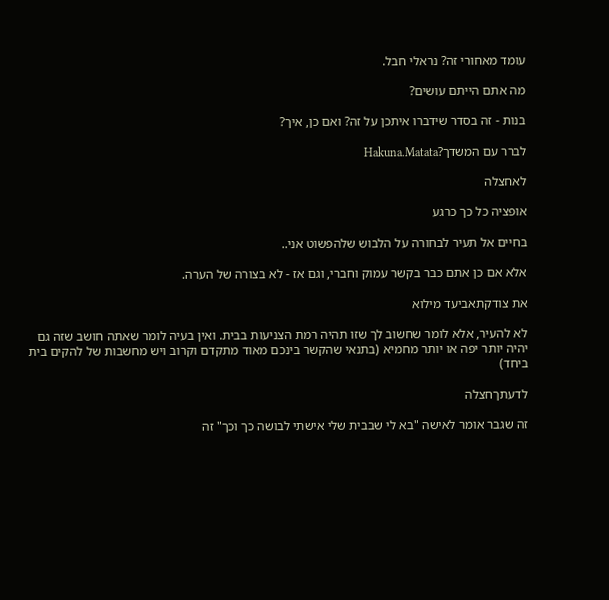עומד מאחורי זה? נראלי חבל.

מה אתם הייתם עושים?

בנות - זה בסדר שידברו איתכן על זה? ואם כן, איך?

לברר עם המשדך?Hakuna.Matata

לאחצלה

אופציה כל כך כרגע

בחיים אל תעיר לבחורה על הלבוש שלהפשוט אני..

אלא אם כן אתם כבר בקשר עמוק וחברי, וגם אז - לא בצורה של הערה.

את צודקתאביעד מילוא

לא להעיר, אלא לומר שחשוב לך שזו תהיה רמת הצניעות בבית. ואין בעיה לומר שאתה חושב שזה גם יהיה יותר יפה או יותר מחמיא (בתנאי שהקשר בינכם מאוד מתקדם וקרוב ויש מחשבות של להקים בית ביחד)

לדעתךחצלה

זה שגבר אומר לאישה "בא לי שבבית שלי אישתי לבושה כך וכך" זה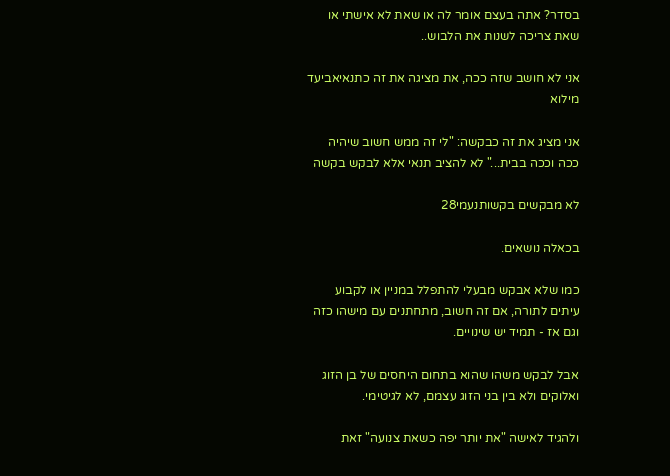בסדר? אתה בעצם אומר לה או שאת לא אישתי או שאת צריכה לשנות את הלבוש..

אני לא חושב שזה ככה, את מציגה את זה כתנאיאביעד מילוא

אני מציג את זה כבקשה: "לי זה ממש חשוב שיהיה ככה וככה בבית..." לא להציב תנאי אלא לבקש בקשה

לא מבקשים בקשותנעמי28

בכאלה נושאים.

כמו שלא אבקש מבעלי להתפלל במניין או לקבוע עיתים לתורה, אם זה חשוב, מתחתנים עם מישהו כזה וגם אז - תמיד יש שינויים.

אבל לבקש משהו שהוא בתחום היחסים של בן הזוג ואלוקים ולא בין בני הזוג עצמם, לא לגיטימי.

ולהגיד לאישה "את יותר יפה כשאת צנועה" זאת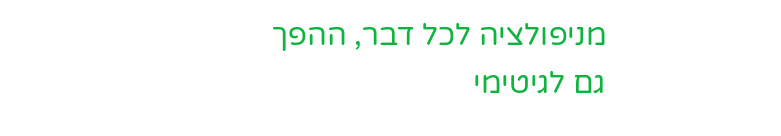מניפולציה לכל דבר, ההפך גם לגיטימי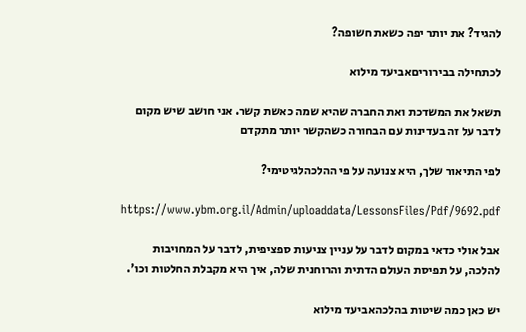להגיד? את יותר יפה כשאת חשופה?

לכתחילה בבירוריםאביעד מילוא

תשאל את המשדכת ואת החברה שהיא שמה כאשת קשר. אני חושב שיש מקום לדבר על זה בעדינות עם הבחורה כשהקשר יותר מתקדם

לפי התיאור שלך, היא צנועה על פי ההלכהלגיטימי?

https://www.ybm.org.il/Admin/uploaddata/LessonsFiles/Pdf/9692.pdf

אבל אולי כדאי במקום לדבר על עניין צניעות ספציפית, לדבר על המחויבות להלכה, על תפיסת העולם הדתית והרוחנית שלה, איך היא מקבלת החלטות וכו'.

יש כאן כמה שיטות בהלכהאביעד מילוא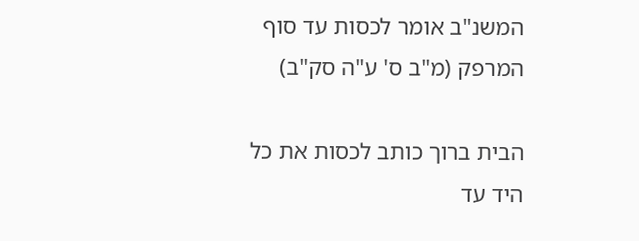המשנ"ב אומר לכסות עד סוף המרפק (מ"ב ס' ע"ה סק"ב)

הבית ברוך כותב לכסות את כל היד עד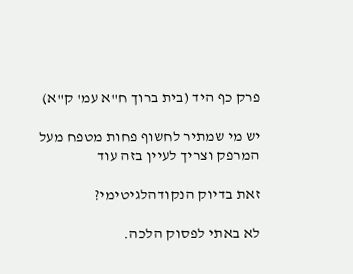פרק כף היד (בית ברוך ח"א עמ' ק"א)

יש מי שמתיר לחשוף פחות מטפח מעל המרפק וצריך לעיין בזה עוד

זאת בדיוק הנקודהלגיטימי?

לא באתי לפסוק הלכה.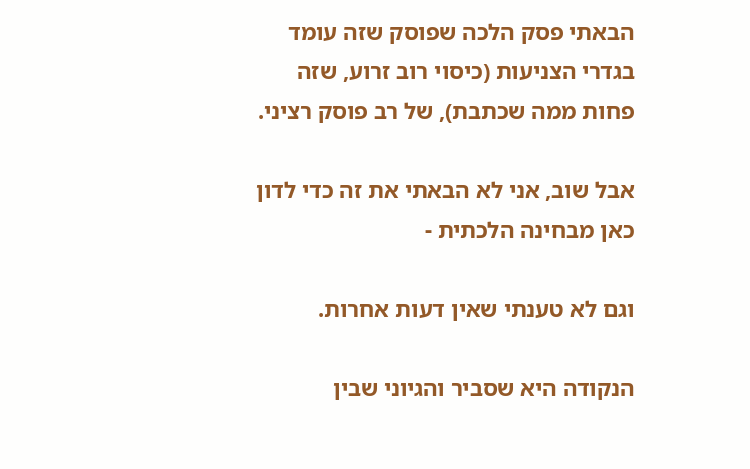הבאתי פסק הלכה שפוסק שזה עומד בגדרי הצניעות (כיסוי רוב זרוע, שזה פחות ממה שכתבת), של רב פוסק רציני.

אבל שוב, אני לא הבאתי את זה כדי לדון כאן מבחינה הלכתית -

וגם לא טענתי שאין דעות אחרות.

הנקודה היא שסביר והגיוני שבין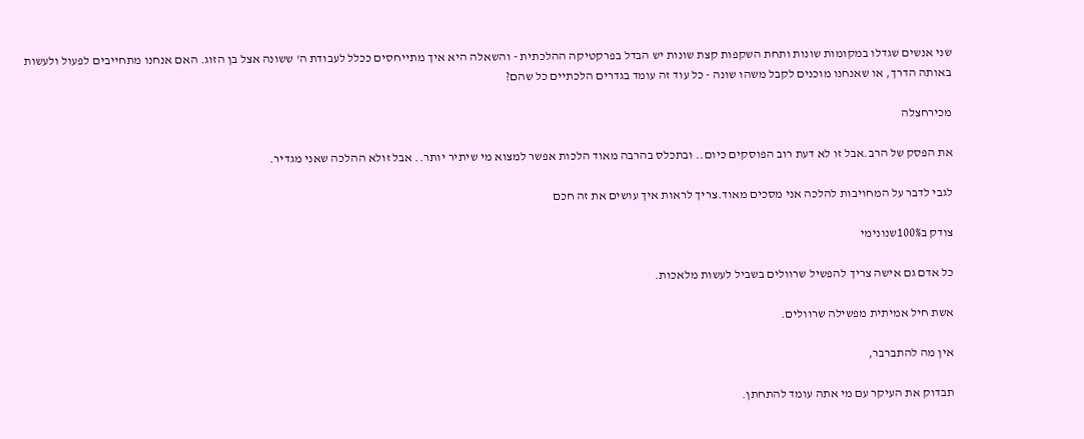שני אנשים שגדלו במקומות שונות ותחת השקפות קצת שונות יש הבדל בפרקטיקה ההלכתית - והשאלה היא איך מתייחסים ככלל לעבודת ה' ששונה אצל בן הזוג. האם אנחנו מתחייבים לפעול ולעשות באותה הדרך, או שאנחנו מוכנים לקבל משהו שונה - כל עוד זה עומד בגדרים הלכתיים כל שהם?

מכירחצלה

את הפסק של הרב.אבל זו לא דעת רוב הפוסקים כיום.. ובתכלס בהרבה מאוד הלכות אפשר למצוא מי שיתיר יותר.. אבל זולא ההלכה שאני מגדיר.

לגבי לדבר על המחויבות להלכה אני מסכים מאוד.צריך לראות איך עושים את זה חכם

צודק ב100%שנונימי

כל אדם גם אישה צריך להפשיל שרוולים בשביל לעשות מלאכות.

אשת חיל אמיתית מפשילה שרוולים.

אין מה להתברבר,

תבדוק את העיקר עם מי אתה עומד להתחתן.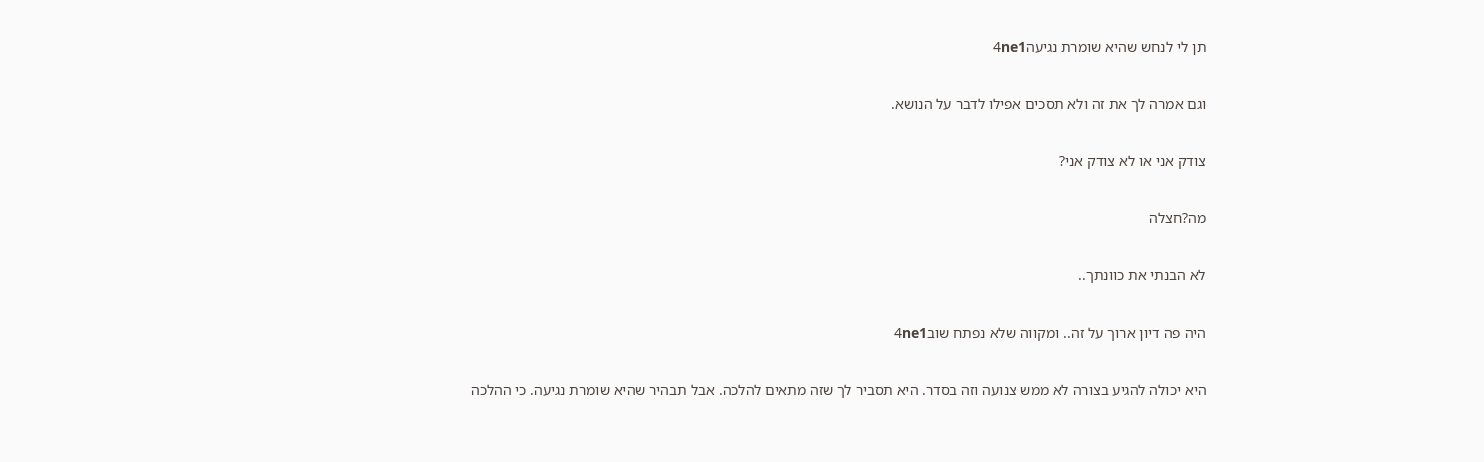תן לי לנחש שהיא שומרת נגיעה4ne1

וגם אמרה לך את זה ולא תסכים אפילו לדבר על הנושא.

צודק אני או לא צודק אני?

מה?חצלה

לא הבנתי את כוונתך..

היה פה דיון ארוך על זה.. ומקווה שלא נפתח שוב4ne1

היא יכולה להגיע בצורה לא ממש צנועה וזה בסדר. היא תסביר לך שזה מתאים להלכה. אבל תבהיר שהיא שומרת נגיעה. כי ההלכה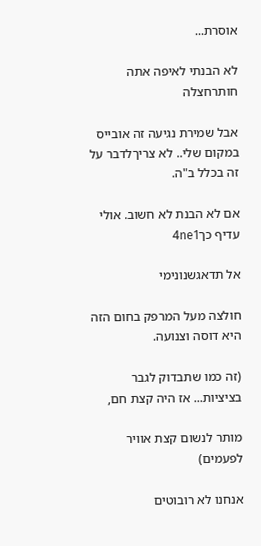אוסרת...

לא הבנתי לאיפה אתה חותרחצלה

אבל שמירת נגיעה זה אובייס במקום שלי.. לא צריךלדבר על זה בכלל ב"ה.

אם לא הבנת לא חשוב. אולי עדיף כך4ne1

אל תדאגשנונימי

חולצה מעל המרפק בחום הזה היא דוסה וצנועה.

(זה כמו שתבדוק לגבר בציציות... אז היה קצת חם,

מותר לנשום קצת אוויר לפעמים)

אנחנו לא רובוטים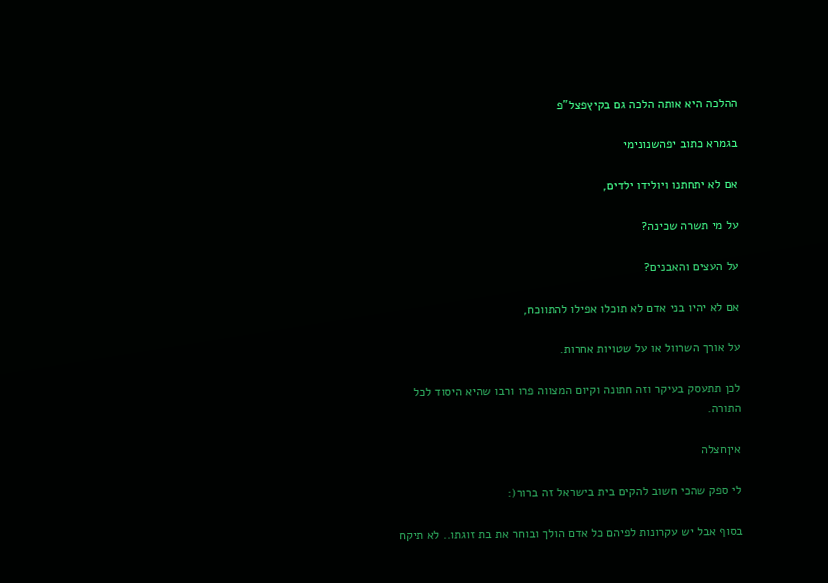ההלכה היא אותה הלכה גם בקיץפצל"פ

בגמרא כתוב יפהשנונימי

אם לא יתחתנו ויולידו ילדים,

על מי תשרה שכינה?

על העצים והאבנים?

אם לא יהיו בני אדם לא תוכלו אפילו להתווכח,

על אורך השרוול או על שטויות אחרות.

לכן תתעסק בעיקר וזה חתונה וקיום המצווה פרו ורבו שהיא היסוד לכל התורה.

איןחצלה

לי ספק שהכי חשוב להקים בית בישראל זה ברור(:

בסוף אבל יש עקרונות לפיהם כל אדם הולך ובוחר את בת זוגתו.. לא תיקח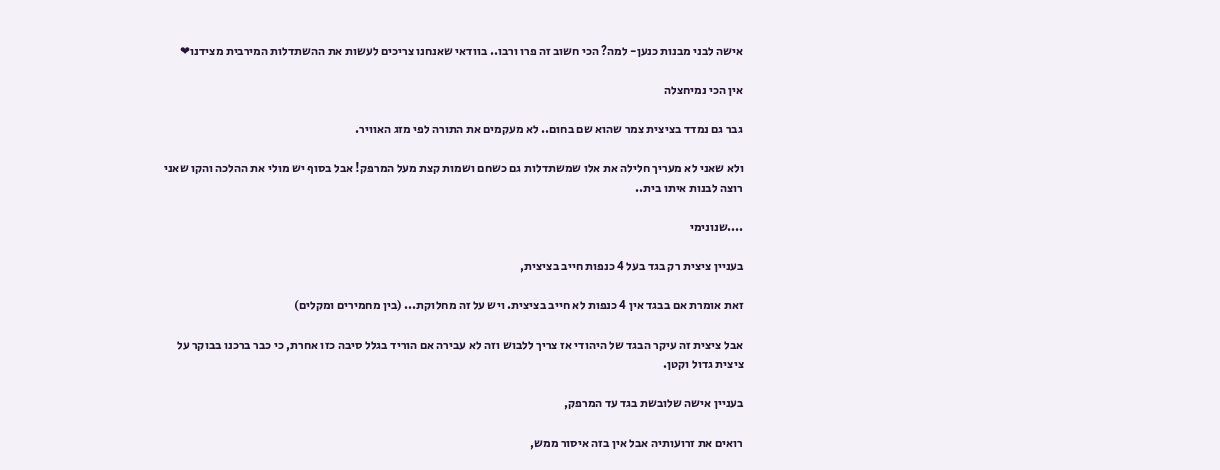אישה לבני מבנות כנען- למה? הכי חשוב זה פרו ורבו.. בוודאי שאנחנו צריכים לעשות את ההשתדלות המירבית מצידנו❤

אין הכי נמיחצלה

גבר גם נמדד בציצית צמר שהוא שם בחום.. לא מעקמים את התורה לפי מזג האוויר.

ולא שאני לא מעריך חלילה את אלו שמשתדלות גם כשחם ושמות קצת מעל המרפק! אבל בסוף יש מולי את ההלכה והקו שאני רוצה לבנות איתו בית..

....שנונימי

בעניין ציצית רק בגד בעל 4 כנפות חייב בציצית,

זאת אומרת אם בבגד אין 4 כנפות לא חייב בציצית. ויש על זה מחלוקת... (בין מחמירים ומקלים)

אבל ציצית זה עיקר הבגד של היהודי אז צריך ללבוש וזה לא עבירה אם הוריד בגלל סיבה כזו אחרת, כי כבר ברכנו בבוקר על ציצית גדול וקטן.

בעניין אישה שלובשת בגד עד המרפק,

רואים את זרועותיה אבל אין בזה איסור ממש,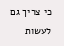כי צריך גם לעשות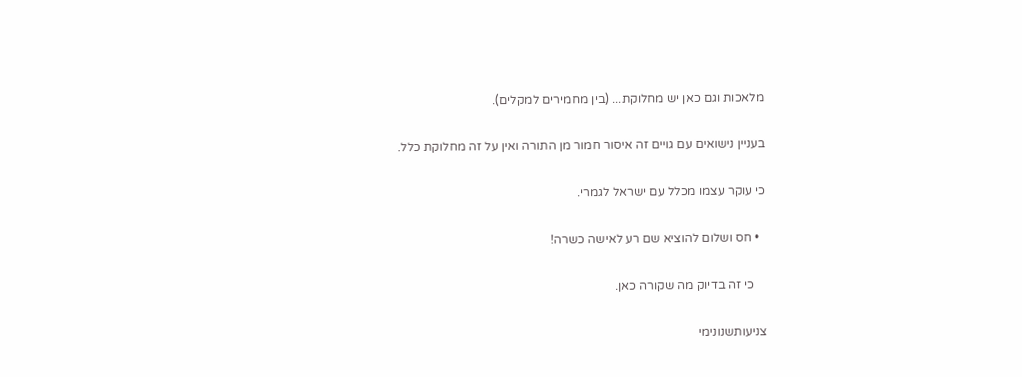מלאכות וגם כאן יש מחלוקת... (בין מחמירים למקלים).

בעניין נישואים עם גויים זה איסור חמור מן התורה ואין על זה מחלוקת כלל.

כי עוקר עצמו מכלל עם ישראל לגמרי.

  • חס ושלום להוציא שם רע לאישה כשרה!

    כי זה בדיוק מה שקורה כאן.

צניעותשנונימי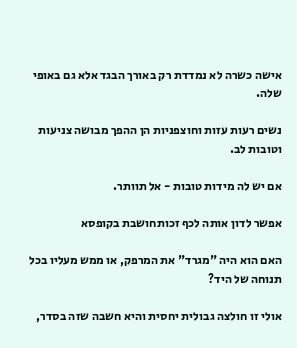אישה כשרה לא נמדדת רק באורך הבגד אלא גם באופי שלה.

נשים רעות עזות וחוצפניות הן ההפך מבושה צניעות וטובות לב.

אם יש לה מידות טובות - אל תוותר.

אפשר לדון אותה לכף זכותחושבת בקופסא

האם הוא היה "מגרד" את המרפק, או ממש מעליו בכל תנוחה של היד?

אולי זו חולצה גבולית יחסית והיא חשבה שזה בסדר,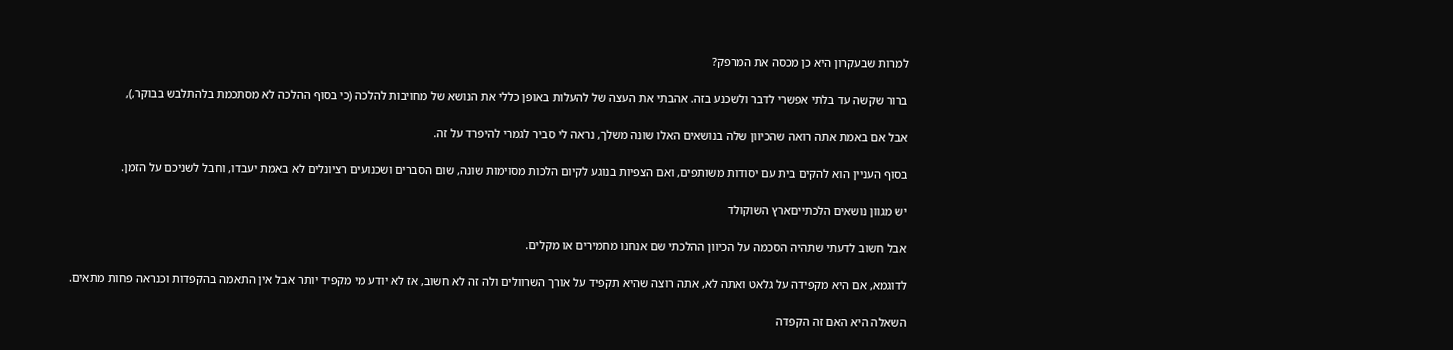למרות שבעקרון היא כן מכסה את המרפק?

ברור שקשה עד בלתי אפשרי לדבר ולשכנע בזה. אהבתי את העצה של להעלות באופן כללי את הנושא של מחויבות להלכה (כי בסוף ההלכה לא מסתכמת בלהתלבש בבוקר,),

אבל אם באמת אתה רואה שהכיוון שלה בנושאים האלו שונה משלך, נראה לי סביר לגמרי להיפרד על זה.

בסוף העניין הוא להקים בית עם יסודות משותפים, ואם הצפיות בנוגע לקיום הלכות מסוימות שונה, שום הסברים ושכנועים רציונלים לא באמת יעבדו, וחבל לשניכם על הזמן.

יש מגוון נושאים הלכתייםארץ השוקולד

אבל חשוב לדעתי שתהיה הסכמה על הכיוון ההלכתי שם אנחנו מחמירים או מקלים.

לדוגמא, אם היא מקפידה על גלאט ואתה לא, אתה רוצה שהיא תקפיד על אורך השרוולים ולה זה לא חשוב, אז לא יודע מי מקפיד יותר אבל אין התאמה בהקפדות וכנראה פחות מתאים.

השאלה היא האם זה הקפדה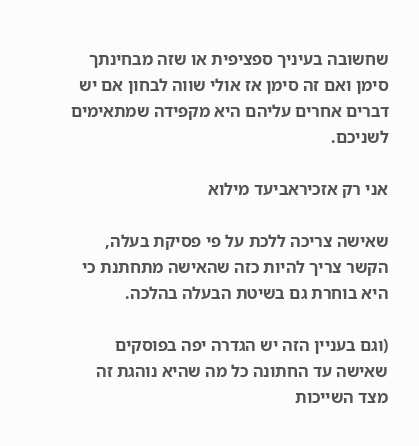שחשובה בעיניך ספציפית או שזה מבחינתך סימן ואם זה סימן אז אולי שווה לבחון אם יש דברים אחרים עליהם היא מקפידה שמתאימים לשניכם.

אני רק אזכיראביעד מילוא

שאישה צריכה ללכת על פי פסיקת בעלה, הקשר צריך להיות כזה שהאישה מתחתנת כי היא בוחרת גם בשיטת הבעלה בהלכה.

(וגם בעניין הזה יש הגדרה יפה בפוסקים שאישה עד החתונה כל מה שהיא נוהגת זה מצד השייכות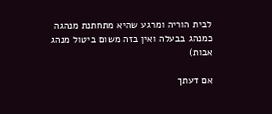לבית הוריה ומרגע שהיא מתחתנת מנהגה כמנהג בבעלה ואין בזה משום ביטול מנהג אבות)

אם דעתך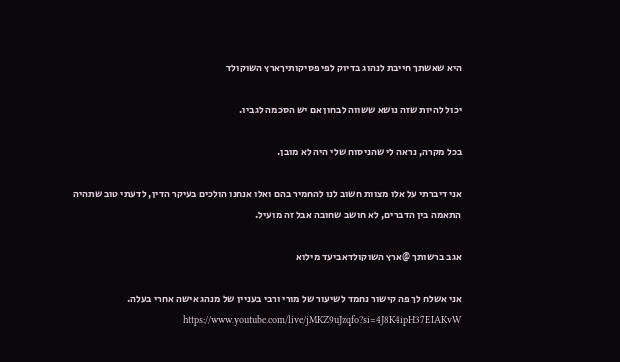היא שאשתך חייבת לנהוג בדיוק לפי פסיקותיךארץ השוקולד

יכול להיות שזה נושא ששווה לבחון אם יש הסכמה לגביו.

בכל מקרה, נראה לי שהניסוח שלי היה לא מובן.

אני דיברתי על אלו מצוות חשוב לנו להחמיר בהם ואלו אנחנו הולכים בעיקר הדין, לדעתי טוב שתהיה התאמה בין הדברים, לא חושב שחובה אבל זה מועיל.

אגב ברשותך @ארץ השוקולדאביעד מילוא

אני אשלח לך פה קישור נחמד לשיעור של מורי ורבי בעניין של מנהג אישה אחרי בעלה. https://www.youtube.com/live/jMKZ9uJzqfo?si=4J8K4ipH37EIAKvW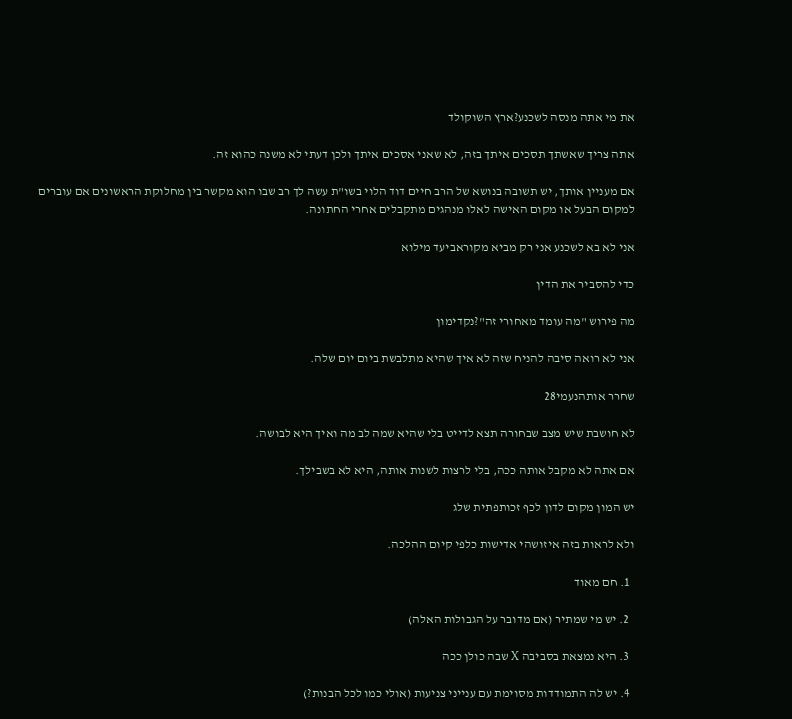את מי אתה מנסה לשכנע?ארץ השוקולד

אתה צריך שאשתך תסכים איתך בזה, לא שאני אסכים איתך ולכן דעתי לא משנה כהוא זה.

אם מעניין אותך, יש תשובה בנושא של הרב חיים דוד הלוי בשו"ת עשה לך רב שבו הוא מקשר בין מחלוקת הראשונים אם עוברים למקום הבעל או מקום האישה לאלו מנהגים מתקבלים אחרי החתונה.

אני לא בא לשכנע אני רק מביא מקוראביעד מילוא

כדי להסביר את הדין

מה פירוש "מה עומד מאחורי זה"?נקדימון

אני לא רואה סיבה להניח שזה לא איך שהיא מתלבשת ביום יום שלה.

שחרר אותהנעמי28

לא חושבת שיש מצב שבחורה תצא לדייט בלי שהיא שמה לב מה ואיך היא לבושה.

אם אתה לא מקבל אותה ככה, בלי לרצות לשנות אותה, היא לא בשבילך.

יש המון מקום לדון לכף זכותפתית שלג

ולא לראות בזה איזושהי אדישות כלפי קיום ההלכה.

  1. חם מאוד

  2. יש מי שמתיר (אם מדובר על הגבולות האלה)

  3. היא נמצאת בסביבה X שבה כולן ככה

  4. יש לה התמודדות מסוימת עם ענייני צניעות (אולי כמו לכל הבנות?)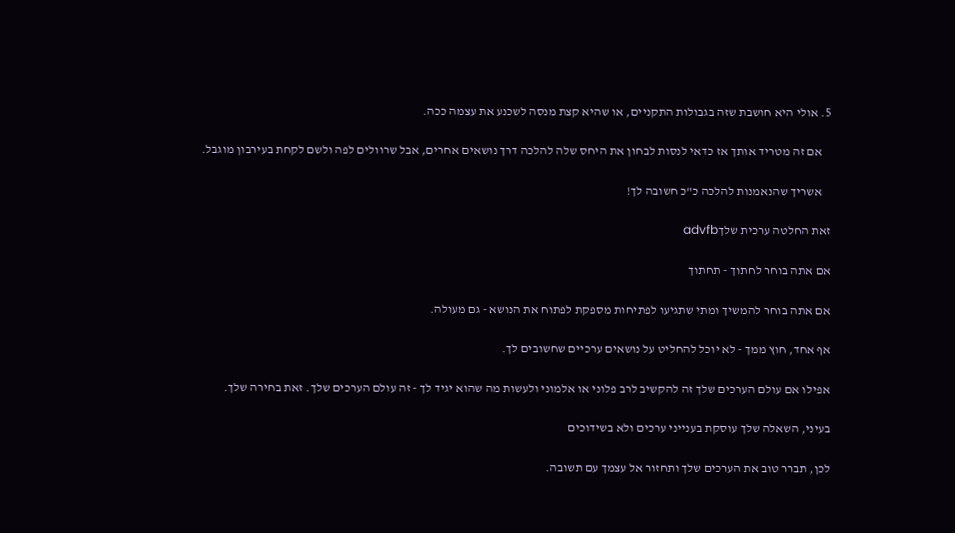5. אולי היא חושבת שזה בגבולות התקניים, או שהיא קצת מנסה לשכנע את עצמה ככה.

    אם זה מטריד אותך אז כדאי לנסות לבחון את היחס שלה להלכה דרך נושאים אחרים, אבל שרוולים לפה ולשם לקחת בעירבון מוגבל.

    אשריך שהנאמנות להלכה כ"כ חשובה לך!

זאת החלטה ערכית שלךadvfb

אם אתה בוחר לחתוך - תחתוך

אם אתה בוחר להמשיך ומתי שתגיעו לפתיחות מספקת לפתוח את הנושא - גם מעולה.

אף אחד, חוץ ממך - לא יוכל להחליט על נושאים ערכיים שחשובים לך.

אפילו אם עולם הערכים שלך זה להקשיב לרב פלוני או אלמוני ולעשות מה שהוא יגיד לך - זה עולם הערכים שלך. זאת בחירה שלך.

בעיני, השאלה שלך עוסקת בענייני ערכים ולא בשידוכים

לכן, תברר טוב את הערכים שלך ותחזור אל עצמך עם תשובה.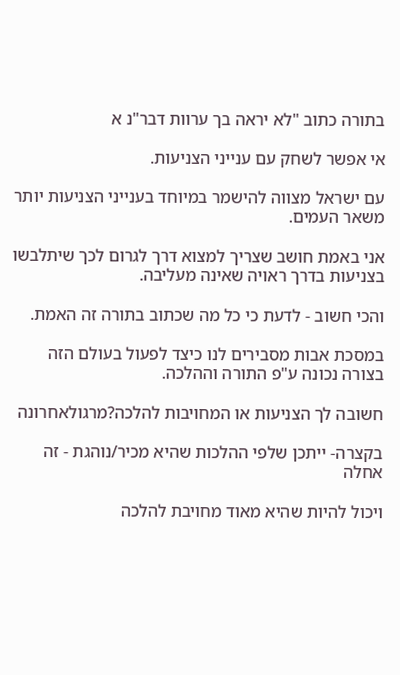בתורה כתוב "לא יראה בך ערוות דבר"נ א

אי אפשר לשחק עם ענייני הצניעות.

עם ישראל מצווה להישמר במיוחד בענייני הצניעות יותר משאר העמים.

אני באמת חושב שצריך למצוא דרך לגרום לכך שיתלבשו בצניעות בדרך ראויה שאינה מעליבה.

והכי חשוב - לדעת כי כל מה שכתוב בתורה זה האמת.

במסכת אבות מסבירים לנו כיצד לפעול בעולם הזה בצורה נכונה ע"פ התורה וההלכה.

חשובה לך הצניעות או המחויבות להלכה?מרגולאחרונה

בקצרה- ייתכן שלפי ההלכות שהיא מכיר/נוהגת - זה אחלה

ויכול להיות שהיא מאוד מחויבת להלכה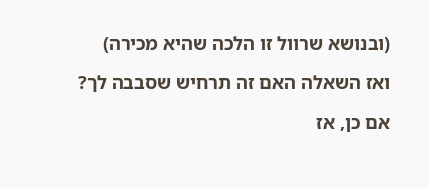(ובנושא שרוול זו הלכה שהיא מכירה)

ואז השאלה האם זה תרחיש שסבבה לך?

אם כן, אז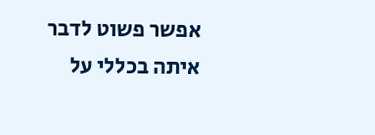אפשר פשוט לדבר איתה בכללי על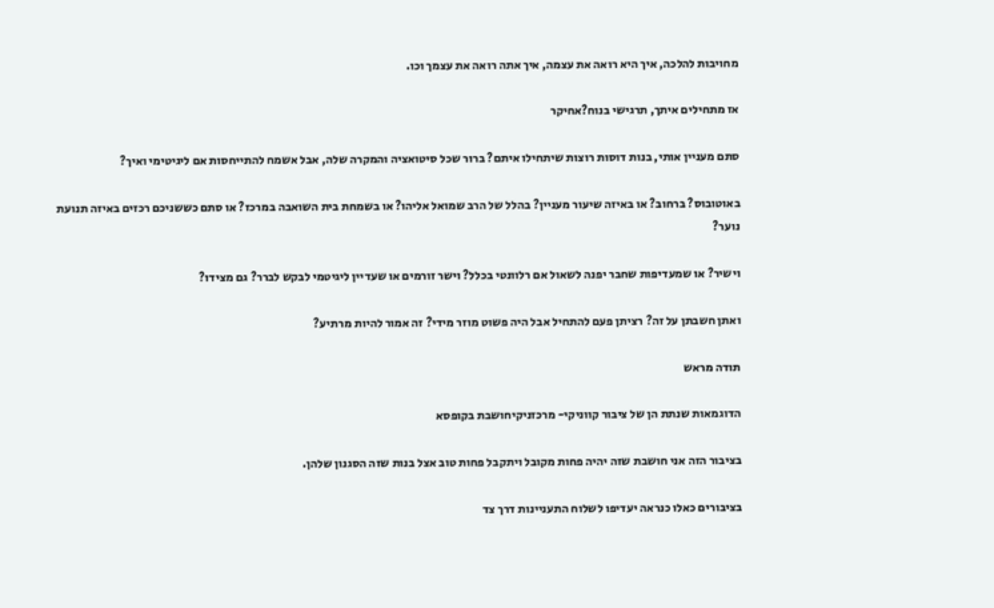מחויבות להלכה, איך היא רואה את עצמה, איך אתה רואה את עצמך וכו.

אז מתחילים איתך, תרגישי בנוח?אחיקר

סתם מעניין אותי, בנות דוסות רוצות שיתחילו איתם? ברור שכל סיטואציה והמקרה שלה, אבל אשמח להתייחסות אם ליגיטימי ואיך?

באוטובוס? ברחוב? או באיזה שיעור מעניין? בהלל של הרב שמואל אליהו? או בשמחת בית השואבה במרכז? או סתם כששניכם רכזים באיזה תנועת נוער?

וישיר? או שמעדיפות שחבר יפנה לשאול אם רלוונטי בכלל? וישר זורמים או שעדיין ליגיטמי לבקש לברר? גם מצידו?

ואתן חשבתן על זה? רציתן פעם להתחיל אבל היה פשוט מוזר מידי? זה אמור להיות מרתיע?

תודה מראש

הדוגמאות שנתת הן של ציבור קווניקי- מרכזניקיחושבת בקופסא

בציבור הזה אני חושבת שזה יהיה פחות מקובל ויתקבל פחות טוב אצל בנות שזה הסגנון שלהן.

בציבורים כאלו כנראה יעדיפו לשלוח התעניינות דרך צד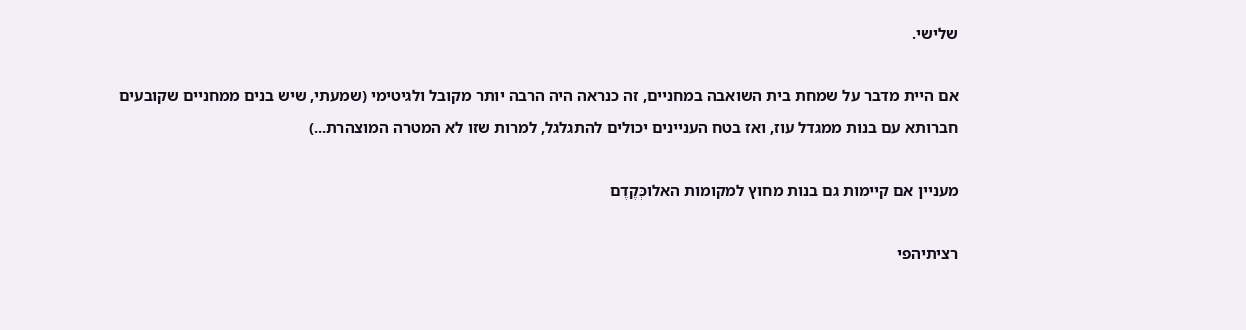שלישי.

אם היית מדבר על שמחת בית השואבה במחניים, זה כנראה היה הרבה יותר מקובל ולגיטימי (שמעתי, שיש בנים ממחניים שקובעים חברותא עם בנות ממגדל עוז, ואז בטח העניינים יכולים להתגלגל, למרות שזו לא המטרה המוצהרת...)

מעניין אם קיימות גם בנות מחוץ למקומות האלוכְּקֶדֶם

רציתיהפי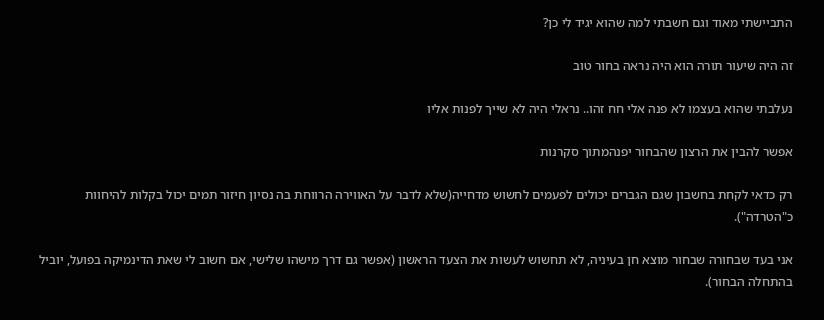התביישתי מאוד וגם חשבתי למה שהוא יגיד לי כן?

זה היה שיעור תורה הוא היה נראה בחור טוב

נעלבתי שהוא בעצמו לא פנה אלי חח זהו.. נראלי היה לא שייך לפנות אליו

אפשר להבין את הרצון שהבחור יפנהמתוך סקרנות

רק כדאי לקחת בחשבון שגם הגברים יכולים לפעמים לחשוש מדחייה(שלא לדבר על האווירה הרווחת בה נסיון חיזור תמים יכול בקלות להיחוות כ"הטרדה").

אני בעד שבחורה שבחור מוצא חן בעיניה, לא תחשוש לעשות את הצעד הראשון (אפשר גם דרך מישהו שלישי, אם חשוב לי שאת הדינמיקה בפועל, יוביל בהתחלה הבחור).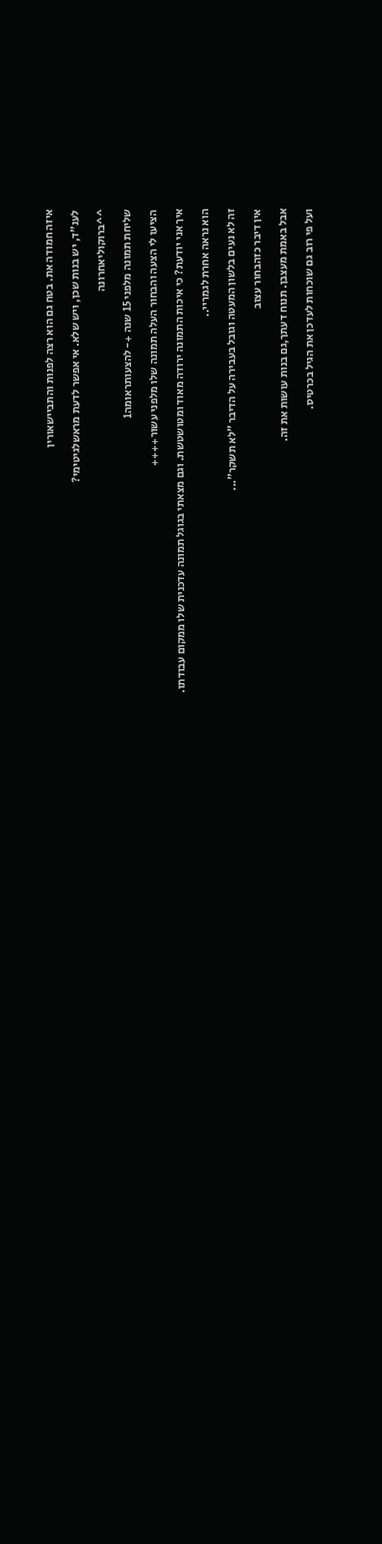איזה חמודה את. בטח גם הוא רצה לפנות והתביישאורין

לענ"ד, יש בנות שכן, ויש שלא. אי אפשר לדעת מראשלגיטימי?

^^ברוקוליאחרונה

שליחת תמונה מלפני 15 שנה +- להצעותראומה1

הציעו לי הצעה והבחור העלה תמונה שלו מלפני עשור++++

איך אני יודעת? כי איכות התמונה ירודה מאוד ומטושטשת. וגם מצאתי בגוגל תמונה עדכנית שלו ממקום עבודתו.

הוא נראה אחרת לגמריי..

זה לא נעים בלשון המעטה וגובל בעבירה על הדיבר "לא תשקר"...

אין דיבר כזהבחור עצוב

אבל באמת מעצבן. תנוח דעתך,גם בנות עושות את זה.

ועל פי רוב גם שוכחות לעדכן את הגיל בכרטיס.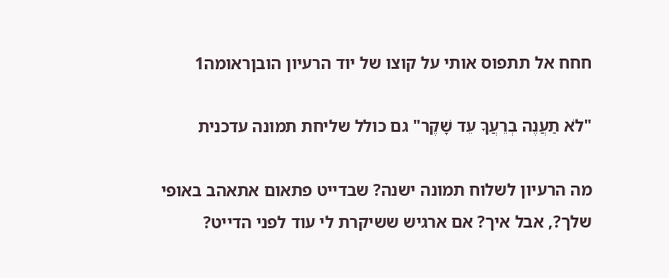חחח אל תתפוס אותי על קוצו של יוד הרעיון הובןראומה1

"לֹא תַעֲנֶה בְרֵעֲךָ עֵד שָׁקֶר" גם כולל שליחת תמונה עדכנית

מה הרעיון לשלוח תמונה ישנה? שבדייט פתאום אתאהב באופי שלך?, אבל איך? אם ארגיש ששיקרת לי עוד לפני הדייט?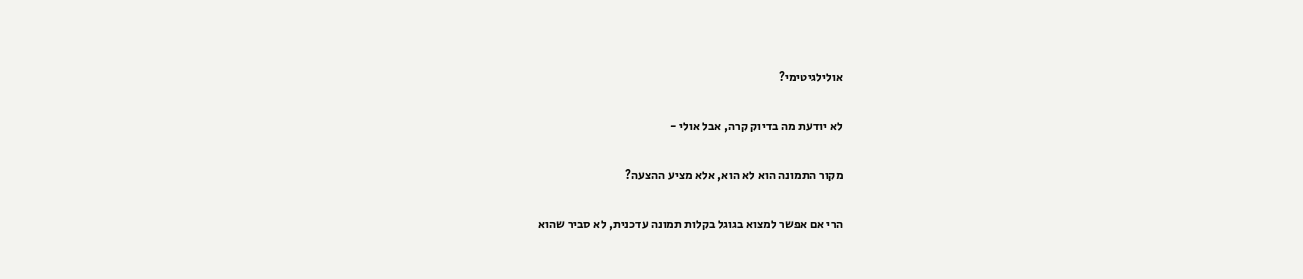אולילגיטימי?

לא יודעת מה בדיוק קרה, אבל אולי -

מקור התמונה הוא לא הוא, אלא מציע ההצעה?

הרי אם אפשר למצוא בגוגל בקלות תמונה עדכנית, לא סביר שהוא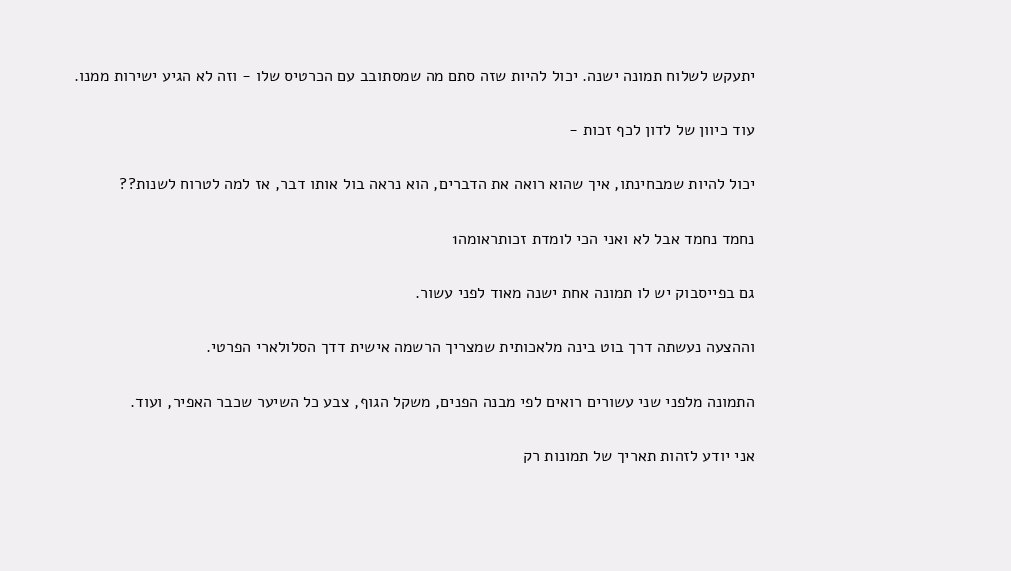יתעקש לשלוח תמונה ישנה. יכול להיות שזה סתם מה שמסתובב עם הכרטיס שלו - וזה לא הגיע ישירות ממנו.

עוד כיוון של לדון לכף זכות -

יכול להיות שמבחינתו, איך שהוא רואה את הדברים, הוא נראה בול אותו דבר, אז למה לטרוח לשנות??

נחמד נחמד אבל לא ואני הכי לומדת זכותראומה1

גם בפייסבוק יש לו תמונה אחת ישנה מאוד לפני עשור.

וההצעה נעשתה דרך בוט בינה מלאכותית שמצריך הרשמה אישית דדך הסלולארי הפרטי.

התמונה מלפני שני עשורים רואים לפי מבנה הפנים, משקל הגוף, צבע כל השיער שכבר האפיר, ועוד.

אני יודע לזהות תאריך של תמונות רק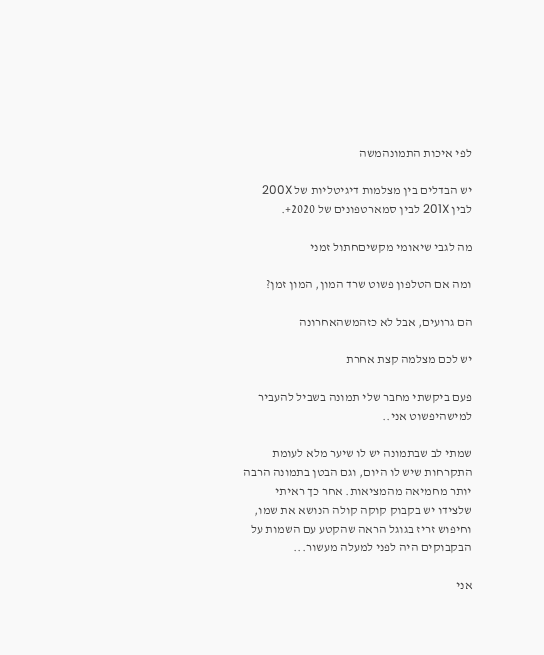לפי איכות התמונהמשה

יש הבדלים בין מצלמות דיגיטליות של 200X לבין 201X לבין סמארטפונים של 2020+.

מה לגבי שיאומי מקשיםחתול זמני

ומה אם הטלפון פשוט שרד המון, המון זמן?

הם גרועים, אבל לא כזהמשהאחרונה

יש לכם מצלמה קצת אחרת

פעם ביקשתי מחבר שלי תמונה בשביל להעביר למישהיפשוט אני..

שמתי לב שבתמונה יש לו שיער מלא לעומת התקרחות שיש לו היום, וגם הבטן בתמונה הרבה יותר מחמיאה מהמציאות. אחר כך ראיתי שלצידו יש בקבוק קוקה קולה הנושא את שמו, וחיפוש זריז בגוגל הראה שהקטע עם השמות על הבקבוקים היה לפני למעלה מעשור...

אני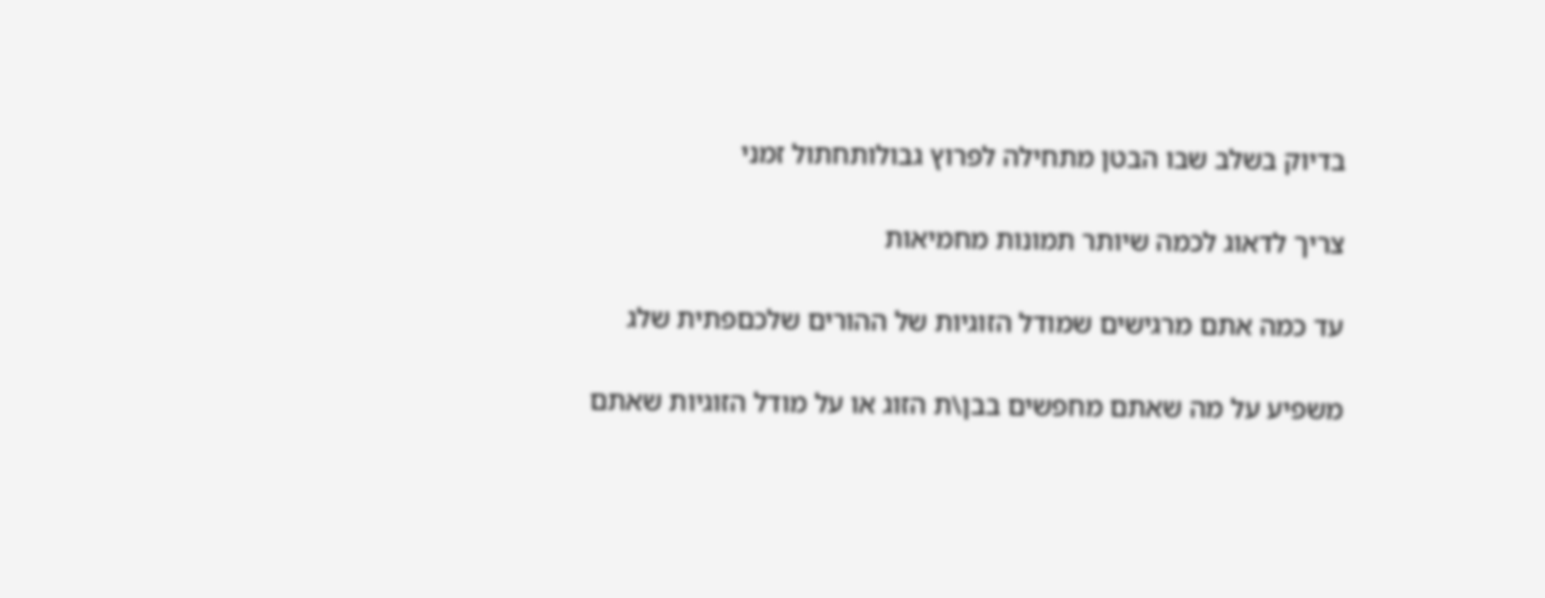בדיוק בשלב שבו הבטן מתחילה לפרוץ גבולותחתול זמני

צריך לדאוג לכמה שיותר תמונות מחמיאות

עד כמה אתם מרגישים שמודל הזוגיות של ההורים שלכםפתית שלג

משפיע על מה שאתם מחפשים בבן\ת הזוג או על מודל הזוגיות שאתם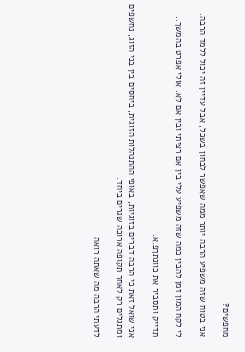מחפשים?

אני בטוח שזה משפיע הרבה יותר ממה שאפשר לבחון בשכל, אבל עדיין זה יכול ללמד הרבה.

לי לקח המון זמן להבין כמה שזה משפיע עלי בין אם רציתי ובין אם לא. אולי אפרט בהמשך..

תדייק ותסביר את כוונתךפ.א.

אני שואל זאת כי הרבה דברים בזוגיות, באופי ההתנהלות הזוגית, ביחסים בין בני הזוג, נחשפים ומתגלים רק לאחר תקופה ארוכה שגרים ביחד.

לדעתי הרבה מה שאתה רואה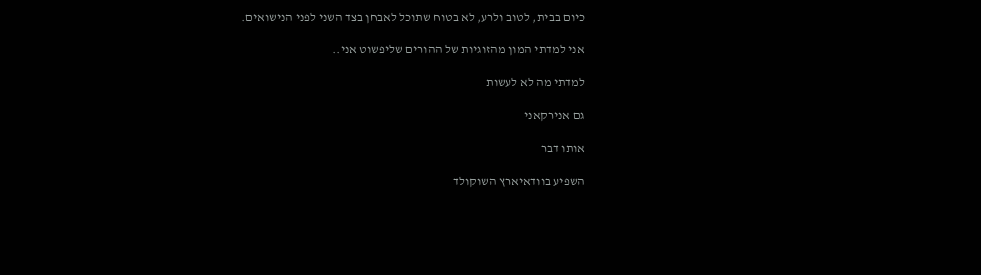כיום בבית, לטוב ולרע, לא בטוח שתוכל לאבחן בצד השני לפני הנישואים.

אני למדתי המון מהזוגיות של ההורים שליפשוט אני..

למדתי מה לא לעשות

גם אנירקאני

אותו דבר

השפיע בוודאיארץ השוקולד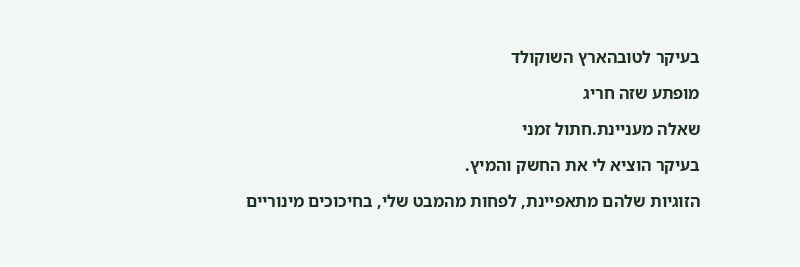בעיקר לטובהארץ השוקולד

מופתע שזה חריג

שאלה מעניינת.חתול זמני

בעיקר הוציא לי את החשק והמיץ.

הזוגיות שלהם מתאפיינת, לפחות מהמבט שלי, בחיכוכים מינוריים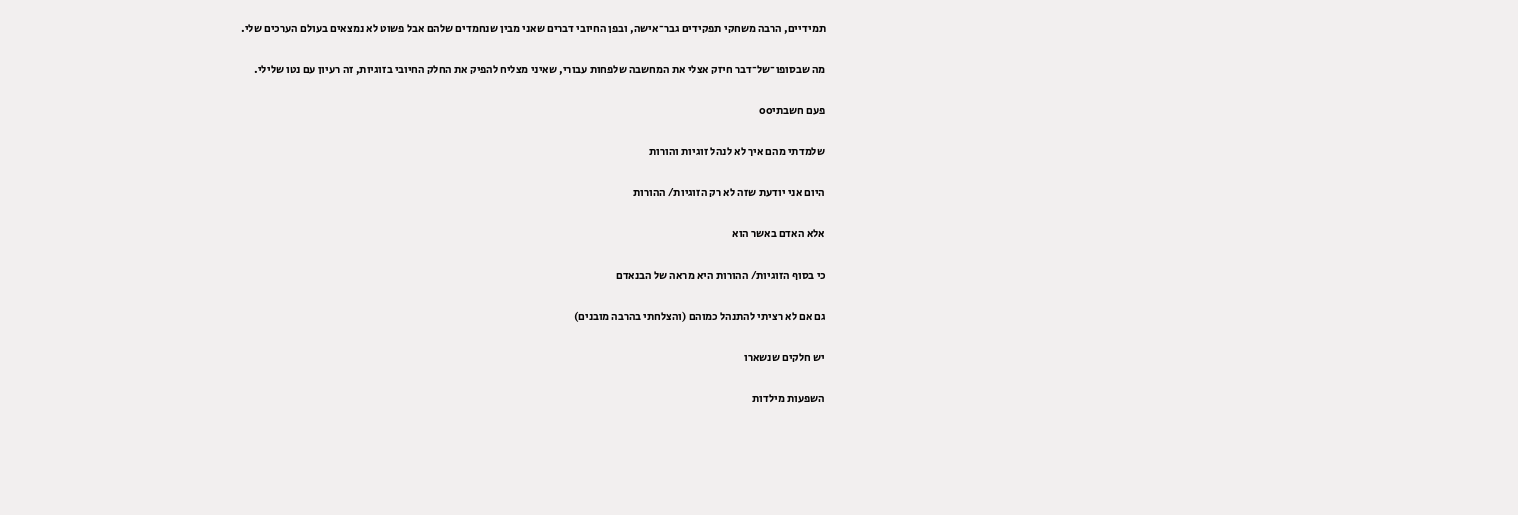תמידיים, הרבה משחקי תפקידים גבר־אישה, ובפן החיובי דברים שאני מבין שנחמדים שלהם אבל פשוט לא נמצאים בעולם הערכים שלי.

מה שבסופו־של־דבר חיזק אצלי את המחשבה שלפחות עבורי, שאיני מצליח להפיק את החלק החיובי בזוגיות, זה רעיון עם נטו שלילי.

פעם חשבתיoo

שלמדתי מהם איך לא לנהל זוגיות והורות

היום אני יודעת שזה לא רק הזוגיות/ ההורות

אלא האדם באשר הוא

כי בסוף הזוגיות/ ההורות היא מראה של הבנאדם

גם אם לא רציתי להתנהל כמוהם (והצלחתי בהרבה מובנים)

יש חלקים שנשארו

השפעות מילדות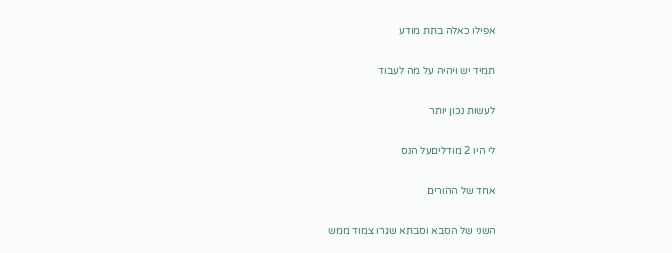אפילו כאלה בתת מודע

תמיד יש ויהיה על מה לעבוד

לעשות נכון יותר

לי היו 2 מודליםעל הנס

אחד של ההורים

השני של הסבא וסבתא שגרו צמוד ממש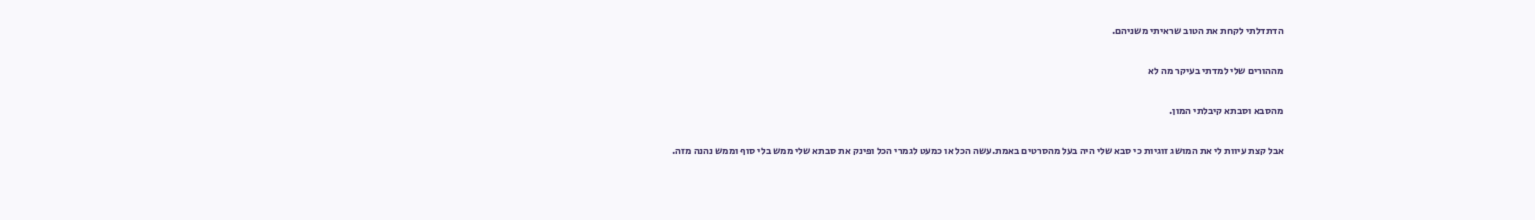הדתדלתי לקחת את הטוב שראיתי משניהם.

מההורים שלי למדתי בעיקר מה לא

מהסבא וסבתא קיבלתי המון.

אבל קצת עיוות לי את המושג זוגיות כי סבא שלי היה בעל מהסרטים באמת.עשה הכל או כמעט לגמרי הכל ופינק את סבתא שלי ממש בלי סוף וממש נהנה מזה.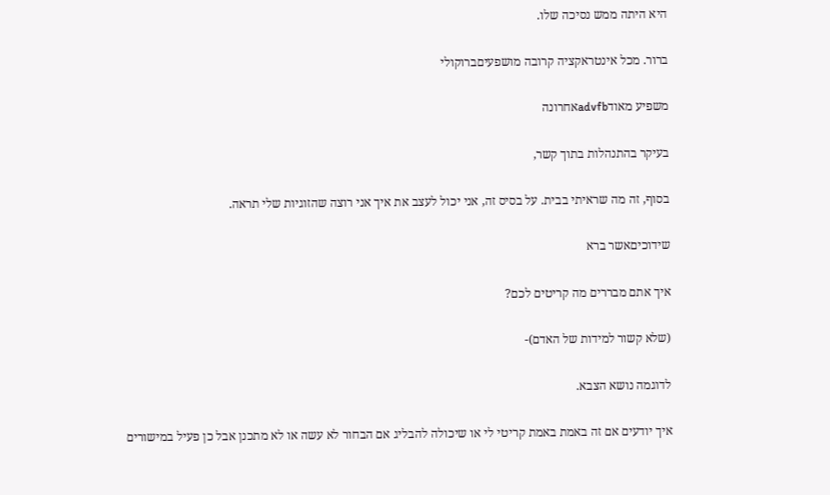היא היתה ממש נסיכה שלו.

ברור. מכל אינטראקציה קרובה מושפעיםברוקולי

משפיע מאודadvfbאחרונה

בעיקר בהתנהלות בתוך קשר,

בסוף, זה מה שראיתי בבית. על בסיס זה, אני יכול לעצב את איך אני רוצה שהזוגיות שלי תראה.

שידוכיםאשר ברא

איך אתם מבררים מה קריטים לכם?

(שלא קשור למידות של האדם)-

לדוגמה נושא הצבא.

איך יודעים אם זה באמת באמת קריטי לי או שיכולה להבליג אם הבחור לא עשה או לא מתכנן אבל כן פעיל במישורים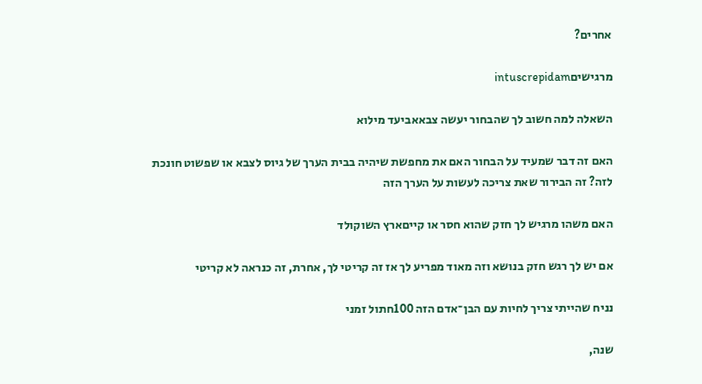אחרים?

מרגישיםintuscrepidam

השאלה למה חשוב לך שהבחור יעשה צבאאביעד מילוא

האם זה דבר שמעיד על הבחור האם את מחפשת שיהיה בבית הערך של גיוס לצבא או שפשוט חונכת לזה? זה הבירור שאת צריכה לעשות על הערך הזה

האם משהו מרגיש לך חזק שהוא חסר או קייםארץ השוקולד

אם יש לך רגש חזק בנושא וזה מאוד מפריע לך אז זה קריטי לך, אחרת, זה כנראה לא קריטי

נניח שהייתי צריך לחיות עם הבן־אדם הזה 100חתול זמני

שנה,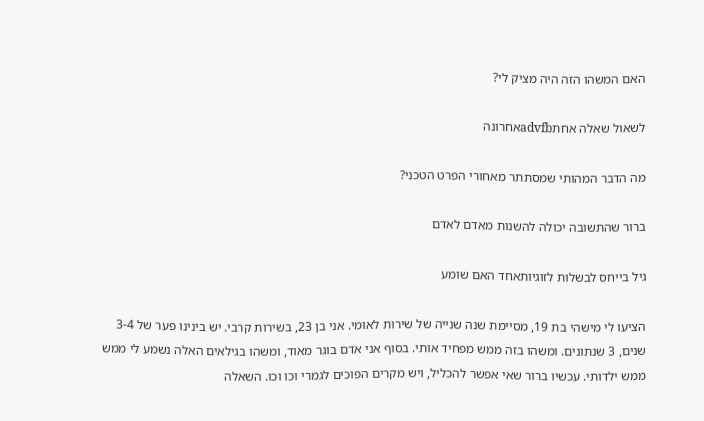האם המשהו הזה היה מציק לי?

לשאול שאלה אחתadvfbאחרונה

מה הדבר המהותי שמסתתר מאחורי הפרט הטכני?

ברור שהתשובה יכולה להשנות מאדם לאדם

גיל בייחס לבשלות לזוגיותאחד האם שומע

הציעו לי מישהי בת 19, מסיימת שנה שנייה של שירות לאומי. אני בן 23, בשירות קרבי. יש בינינו פער של 3-4 שנים, 3 שנתונים. ומשהו בזה ממש מפחיד אותי. בסוף אני אדם בוגר מאוד, ומשהו בגילאים האלה נשמע לי ממש ממש ילדותי. עכשיו ברור שאי אפשר להכליל, ויש מקרים הפוכים לגמרי וכו וכו. השאלה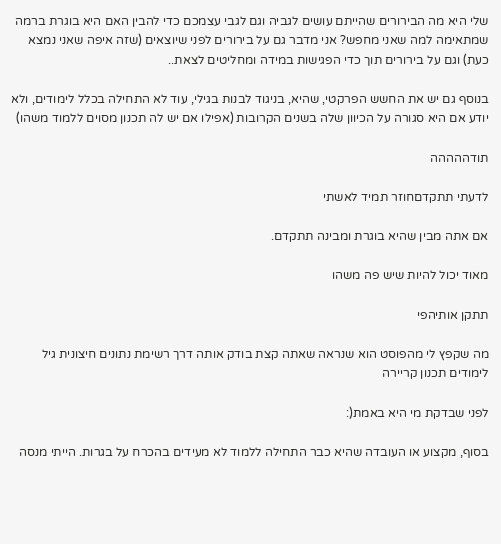שלי היא מה הבירורים שהייתם עושים לגביה וגם לגבי עצמכם כדי להבין האם היא בוגרת ברמה שמתאימה למה שאני מחפש? אני מדבר גם על בירורים לפני שיוצאים (שזה איפה שאני נמצא כעת) וגם על בירורים תוך כדי הפגישות במידה ומחליטים לצאת..

בנוסף גם יש את החשש הפרקטי, שהיא, בניגוד לבנות בגילי, עוד לא התחילה בכלל לימודים, ולא יודע אם היא סגורה על הכיוון שלה בשנים הקרובות (אפילו אם יש לה תכנון מסוים ללמוד משהו)

תודההההה

לדעתי תתקדםחוזר תמיד לאשתי

אם אתה מבין שהיא בוגרת ומבינה תתקדם.

מאוד יכול להיות שיש פה משהו

תתקן אותיהפי

מה שקפץ לי מהפוסט הוא שנראה שאתה קצת בודק אותה דרך רשימת נתונים חיצונית גיל לימודים תכנון קריירה

לפני שבדקת מי היא באמת(:

בסוף, מקצוע או העובדה שהיא כבר התחילה ללמוד לא מעידים בהכרח על בגרות. הייתי מנסה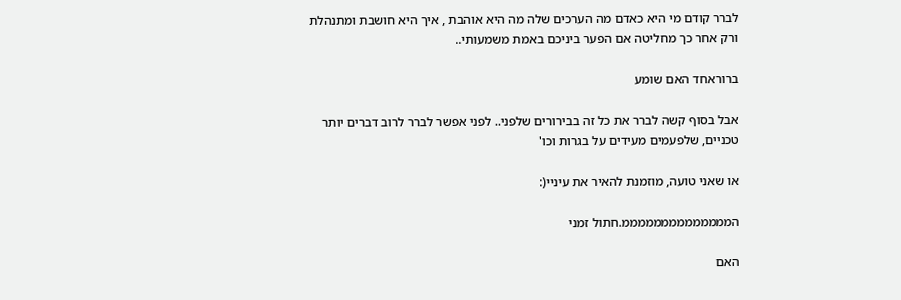לברר קודם מי היא כאדם מה הערכים שלה מה היא אוהבת , איך היא חושבת ומתנהלת ורק אחר כך מחליטה אם הפער ביניכם באמת משמעותי..

ברוראחד האם שומע

אבל בסוף קשה לברר את כל זה בבירורים שלפני.. לפני אפשר לברר לרוב דברים יותר טכניים, שלפעמים מעידים על בגרות וכו'

או שאני טועה, מוזמנת להאיר את עיניי(:

הממממממממממממממ.חתול זמני

האם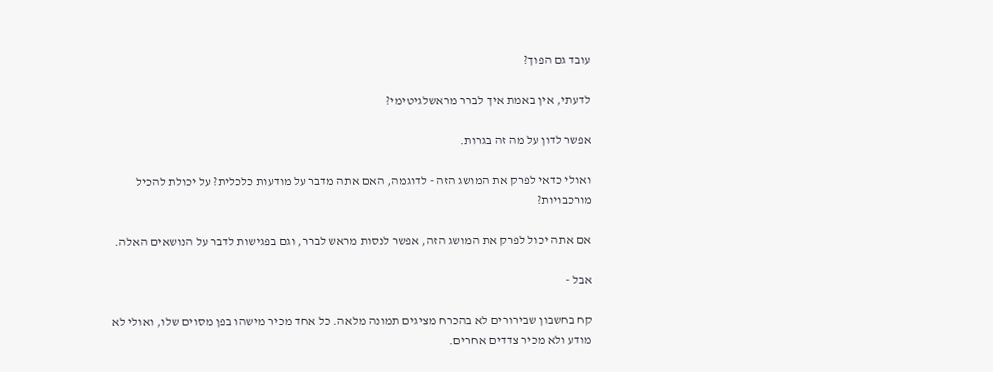עובד גם הפוך?

לדעתי, אין באמת איך לברר מראשלגיטימי?

אפשר לדון על מה זה בגרות.

ואולי כדאי לפרק את המושג הזה - לדוגמה, האם אתה מדבר על מודעות כלכלית? על יכולת להכיל מורכבויות?

אם אתה יכול לפרק את המושג הזה, אפשר לנסות מראש לברר, וגם בפגישות לדבר על הנושאים האלה.

אבל -

קח בחשבון שבירורים לא בהכרח מציגים תמונה מלאה. כל אחד מכיר מישהו בפן מסוים שלו, ואולי לא מודע ולא מכיר צדדים אחרים.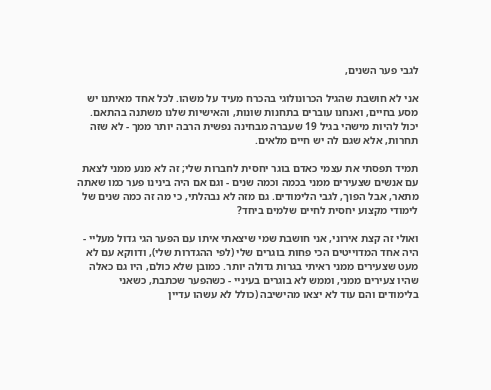לגבי פער השנים,

אני לא חושבת שהגיל הכרונולוגי בהכרח מעיד על משהו. לכל אחד מאיתנו יש מסע בחיים, ואנחנו עוברים בתחנות שונות, והאישיות שלנו משתנה בהתאם. יכול להיות מישהי בגיל 19 שעברה מבחינה נפשית הרבה יותר ממך - לא שזה תחרות, אלא שגם לה יש חיים מלאים.

תמיד תפסתי את עצמי כאדם בוגר יחסית לחברות שלי; זה לא מנע ממני לצאת עם אנשים שצעירים ממני בכמה וכמה שנים - וגם אם היה בינינו פער כמו שאתה מתאר, אבל הפוך, לגבי הלימודים. גם מזה לא נבהלתי, כי מה זה כמה שנים של לימודי מקצוע יחסית לחיים שלמים ביחד?

ואולי זה קצת אירוני, אני חושבת שמי שיצאתי איתו עם הפער הגי גדול מעליי - היה אחד המדוייטים הכי פחות בוגרים שלי (לפי ההגדרות שלי), ודווקא עם לא מעט שצעירים ממני ראיתי בגרות גדולה יותר. כמובן שלא כולם, היו גם כאלה שהיו צעירים ממני, וממש לא בוגרים בעיניי - כשהפער שכתבת, כשאני בלימודים והם עוד לא יצאו מהישיבה (כולל לא עשהו עדיין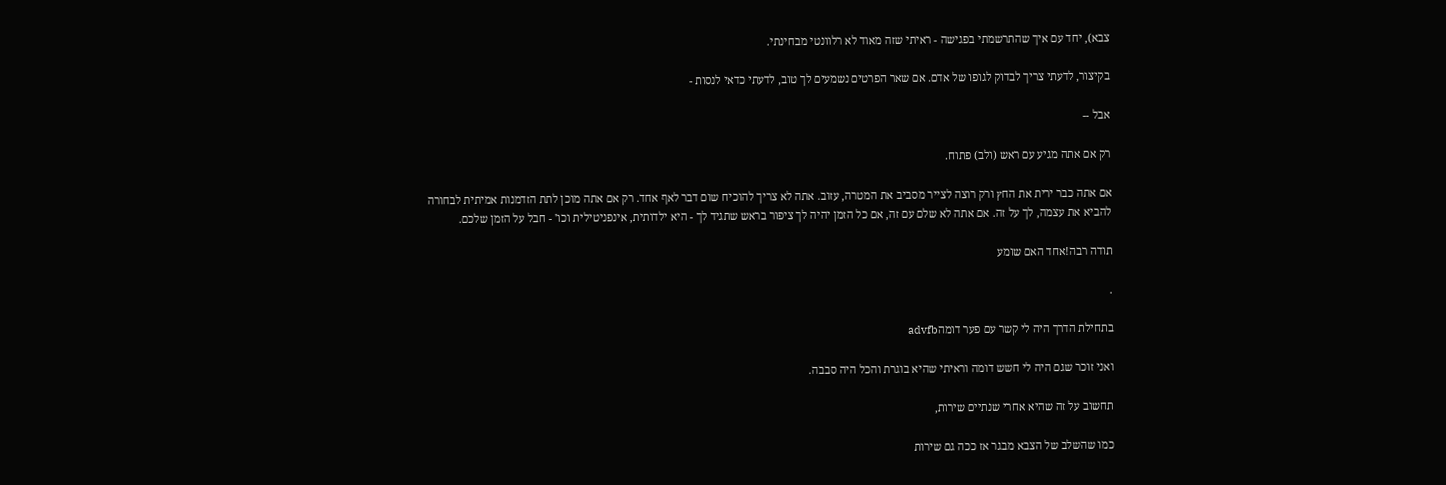צבא), יחד עם איך שהתרשמתי בפגישה - ראיתי שזה מאוד לא רלוונטי מבחינתי.

בקיצור, לדעתי צריך לבדוק לגופו של אדם. אם שאר הפרטים נשמעים לך טוב, לדעתי כדאי לנסות -

אבל --

רק אם אתה מגיע עם ראש (ולב) פתוח.

אם אתה כבר ירית את החץ ורק רוצה לצייר מסביב את המטרה, עזוב. אתה לא צריך להוכיח שום דבר לאף אחד. רק אם אתה מוכן לתת הזדמנות אמיתית לבחורה להביא את עצמה, לך על זה. אם אתה לא שלם עם זה, אם כל הזמן יהיה לך ציפור בראש שתגיד לך - היא ילדותית, אינפניטילית וכו' - חבל על הזמן שלכם.

תודה רבה!אחד האם שומע

.

בתחילת הדרך היה לי קשר עם פער דומהadvfb

ואני זוכר שגם היה לי חשש דומה וראיתי שהיא בוגרת והכל היה סבבה.

תחשוב על זה שהיא אחרי שנתיים שירות,

כמו שהשלב של הצבא מבגר אז ככה גם שירות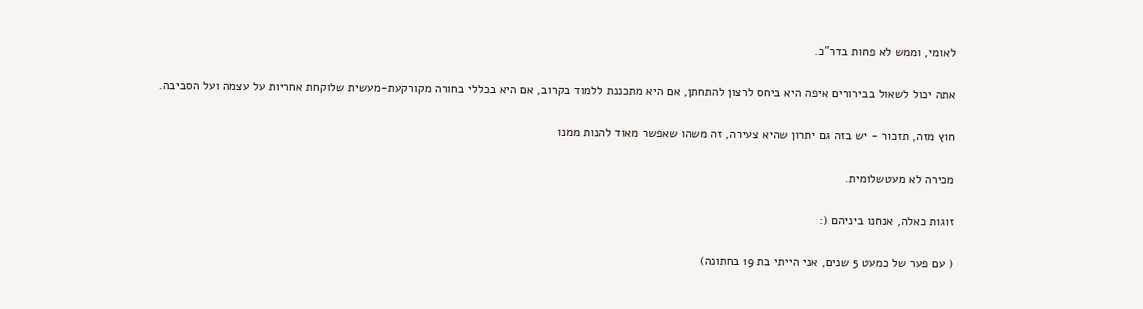לאומי, וממש לא פחות בדר"כ.

אתה יכול לשאול בבירורים איפה היא ביחס לרצון להתחתן, אם היא מתכננת ללמוד בקרוב, אם היא בכללי בחורה מקורקעת-מעשית שלוקחת אחריות על עצמה ועל הסביבה.

חוץ מזה, תזכור - יש בזה גם יתרון שהיא צעירה, זה משהו שאפשר מאוד להנות ממנו

מכירה לא מעטשלומית.

זוגות כאלה, אנחנו ביניהם (:

( עם פער של כמעט 5 שנים, אני הייתי בת 19 בחתונה)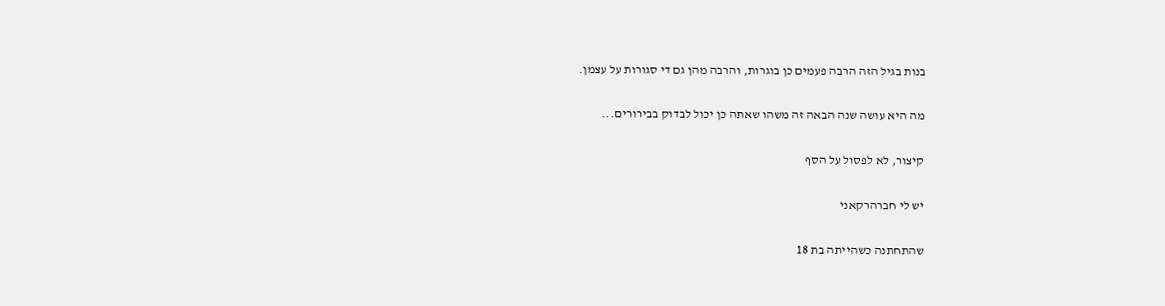בנות בגיל הזה הרבה פעמים כן בוגרות, והרבה מהן גם די סגורות על עצמן.

מה היא עושה שנה הבאה זה משהו שאתה כן יכול לבדוק בבירורים...

קיצור, לא לפסול על הסף

יש לי חברהרקאני

שהתחתנה כשהייתה בת 18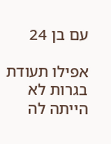עם בן 24

אפילו תעודת בגרות לא הייתה לה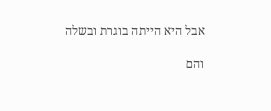אבל היא הייתה בוגרת ובשלה

והם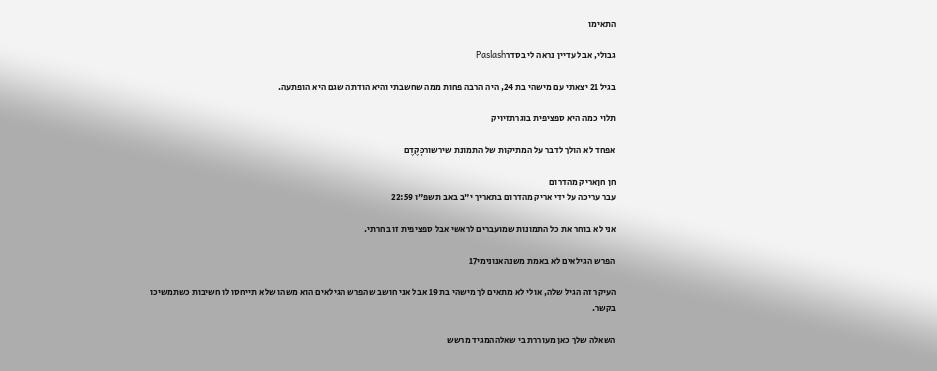התאימו

גבולי, אבל עדיין נראה לי בסדרPaslash

בגיל 21 יצאתי עם מישהי בת 24, היה הרבה פחות ממה שחשבתי והיא הודתה שגם היא הופתעה.

תלוי כמה היא ספציפית בוגרתזיויק

אפחד לא הולך לדבר על המתיקות של התמונת שירשורכְּקֶדֶם

חן חןאריק מהדרום
עבר עריכה על ידי אריק מהדרום בתאריך י"ב באב תשפ"ו 22:59

אני לא בוחר את כל התמונות שמועברים לראשי אבל ספציפית זו בחרתי.

הפרש הגילאים לא באמת משנהאנונימי17

העיקר זה הגיל שלה, אולי לא מתאים לך מישהי בת 19 אבל אני חושב שהפרש הגילאים הוא משהו שלא תייחסו לו חשיבות כשתמשיכו בקשר.

השאלה שלך כאן מעוררת בי שאלההמגיד מרשש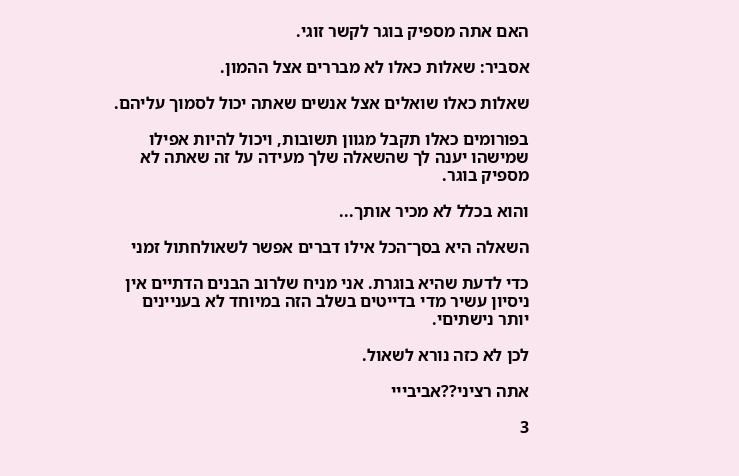האם אתה מספיק בוגר לקשר זוגי.

אסביר: שאלות כאלו לא מבררים אצל ההמון.

שאלות כאלו שואלים אצל אנשים שאתה יכול לסמוך עליהם.

בפורומים כאלו תקבל מגוון תשובות, ויכול להיות אפילו שמישהו יענה לך שהשאלה שלך מעידה על זה שאתה לא מספיק בוגר.

והוא בכלל לא מכיר אותך...

השאלה היא בסך־הכל אילו דברים אפשר לשאולחתול זמני

כדי לדעת שהיא בוגרת. אני מניח שלרוב הבנים הדתיים אין ניסיון עשיר מדי בדייטים בשלב הזה במיוחד לא בעניינים יותר נישתיםי.

לכן לא כזה נורא לשאול.

אתה רציני??אביבייי

3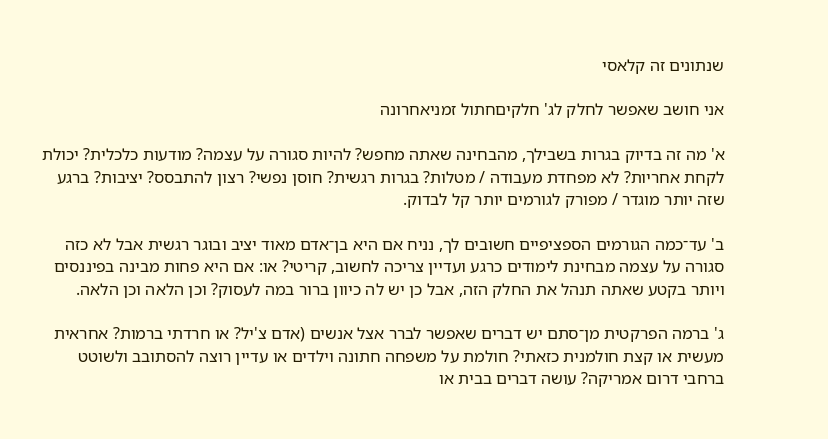שנתונים זה קלאסי

אני חושב שאפשר לחלק לג' חלקיםחתול זמניאחרונה

א' מה זה בדיוק בגרות בשבילך, מהבחינה שאתה מחפש? להיות סגורה על עצמה? מודעות כלכלית? יכולת לקחת אחריות? לא מפחדת מעבודה / מטלות? בגרות רגשית? חוסן נפשי? רצון להתבסס? יציבות? ברגע שזה יותר מוגדר / מפורק לגורמים יותר קל לבדוק.

ב' עד־כמה הגורמים הספציפיים חשובים לך, נניח אם היא בן־אדם מאוד יציב ובוגר רגשית אבל לא כזה סגורה על עצמה מבחינת לימודים כרגע ועדיין צריכה לחשוב, קריטי? או: אם היא פחות מבינה בפיננסים ויותר בקטע שאתה תנהל את החלק הזה, אבל כן יש לה כיוון ברור במה לעסוק? וכן הלאה וכן הלאה.

ג' ברמה הפרקטית מן־סתם יש דברים שאפשר לברר אצל אנשים (אדם צ'יל? או חרדתי ברמות? אחראית מעשית או קצת חולמנית כזאתי? חולמת על משפחה חתונה וילדים או עדיין רוצה להסתובב ולשוטט ברחבי דרום אמריקה? עושה דברים בבית או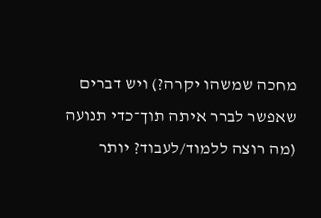מחכה שמשהו יקרה?) ויש דברים שאפשר לברר איתה תוך־כדי תנועה (מה רוצה ללמוד/לעבוד? יותר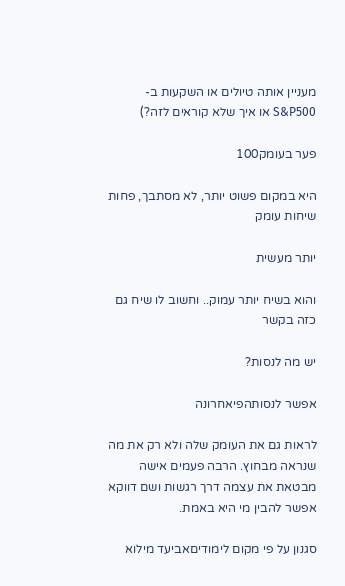מעניין אותה טיולים או השקעות ב-S&P500 או איך שלא קוראים לזה?)

פער בעומק100

היא במקום פשוט יותר, לא מסתבך, פחות שיחות עומק

יותר מעשית

והוא בשיח יותר עמוק.. וחשוב לו שיח גם כזה בקשר

יש מה לנסות?

אפשר לנסותהפיאחרונה

לראות גם את העומק שלה ולא רק את מה שנראה מבחוץ. הרבה פעמים אישה מבטאת את עצמה דרך רגשות ושם דווקא אפשר להבין מי היא באמת.

סגנון על פי מקום לימודיםאביעד מילוא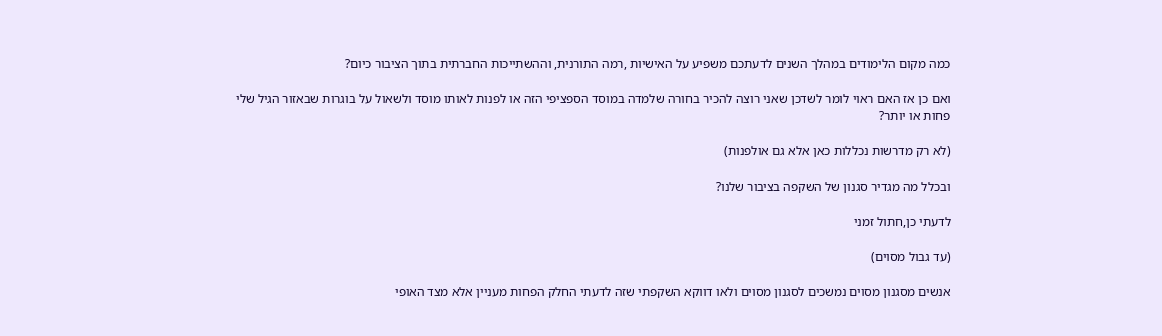כמה מקום הלימודים במהלך השנים לדעתכם משפיע על האישיות ,רמה התורנית, וההשתייכות החברתית בתוך הציבור כיום?

ואם כן אז האם ראוי לומר לשדכן שאני רוצה להכיר בחורה שלמדה במוסד הספציפי הזה או לפנות לאותו מוסד ולשאול על בוגרות שבאזור הגיל שלי פחות או יותר?

(לא רק מדרשות נכללות כאן אלא גם אולפנות)

ובכלל מה מגדיר סגנון של השקפה בציבור שלנו?

לדעתי כן,חתול זמני

(עד גבול מסוים)

אנשים מסגנון מסוים נמשכים לסגנון מסוים ולאו דווקא השקפתי שזה לדעתי החלק הפחות מעניין אלא מצד האופי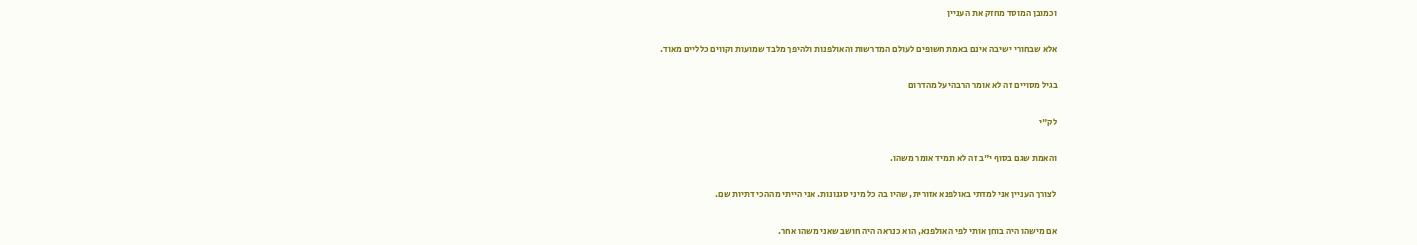וכמובן המוסד מחזק את העניין

אלא שבחורי ישיבה אינם באמת חשופים לעולם המדרשות והאולפנות ולהיפך מלבד שמועות וקווים כלליים מאוד.

בגיל מסויים זה לא אומר הרבהיעל מהדרום

לק"י

והאמת שגם בסוף י"ב זה לא תמיד אומר משהו.

לצורך העניין אני למדתי באולפנא אזורית, שהיו בה כל מיני סגנונות. אני הייתי מההכי דתיות שם.

אם מישהו היה בוחן אותי לפי האולפנא, הוא כנראה היה חושב שאני משהו אחר.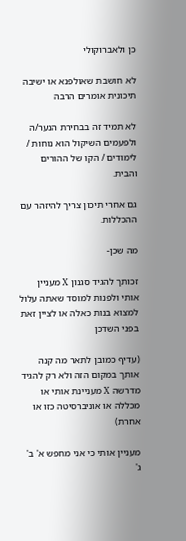כן ולאברוקולי

לא חושבת שאולפנא או ישיבה תיכונית אומרים הרבה

לא תמיד זה בבחירת הנער/ה ולפעמים השיקול הוא נוחות / לימודים / הקו של ההורים והבית.

גם אחרי תיכון צריך להיזהר עם ההכללות.

מה שכן-

זכותך להגיד סגנון X מעניין אותי ולפנות למוסד שאתה עלול למצוא בנות כאלה או לציין זאת בפני השדכן

(עדיף כמובן לתאר מה קנה אותך במקום הזה ולא רק להגיד מדרשה X מעניינת אותי או מכללה או אוניברסיטה כזו או אחרת)

מעניין אותי כי אני מחפש א' ב' ג'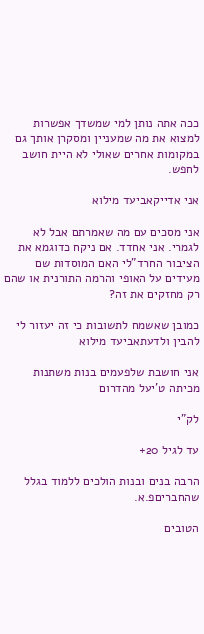ככה אתה נותן למי שמשדך אפשרות למצוא את מה שמעניין ומסקרן אותך גם במקומות אחרים שאולי לא היית חושב לחפש.

אני אדייקאביעד מילוא

אני מסכים עם מה שאמרתם אבל לא לגמרי. אני אחדד. אם ניקח כדוגמא את הציבור החרד"לי האם המוסדות שם מעידים על האופי והרמה התורנית או שהם רק מחזקים את זה?

כמובן שאשמח לתשובות כי זה יעזור לי להבין ולדעתאביעד מילוא

אני חושבת שלפעמים בנות משתנות מכיתה ט'יעל מהדרום

לק"י

עד לגיל 20+

הרבה בנים ובנות הולכים ללמוד בגלל שהחבריםפ.א.

הטובים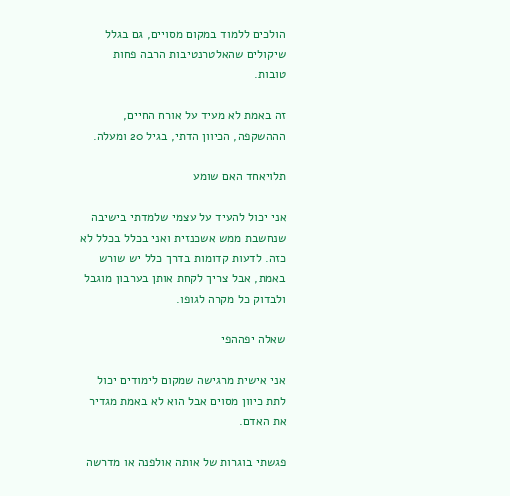הולכים ללמוד במקום מסויים, גם בגלל שיקולים שהאלטרנטיבות הרבה פחות טובות.

זה באמת לא מעיד על אורח החיים, הההשקפה, הכיוון הדתי, בגיל 20 ומעלה.

תלויאחד האם שומע

אני יכול להעיד על עצמי שלמדתי בישיבה שנחשבת ממש אשכנזית ואני בכלל בכלל לא כזה. לדעות קדומות בדרך כלל יש שורש באמת, אבל צריך לקחת אותן בערבון מוגבל ולבדוק כל מקרה לגופו.

שאלה יפההפי

אני אישית מרגישה שמקום לימודים יכול לתת כיוון מסוים אבל הוא לא באמת מגדיר את האדם.

פגשתי בוגרות של אותה אולפנה או מדרשה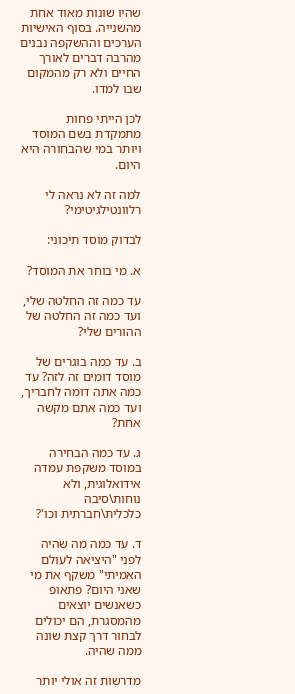שהיו שונות מאוד אחת מהשנייה. בסוף האישיות הערכים וההשקפה נבנים מהרבה דברים לאורך החיים ולא רק מהמקום שבו למדו.

לכן הייתי פחות מתמקדת בשם המוסד ויותר במי שהבחורה היא היום.

למה זה לא נראה לי רלוונטילגיטימי?

לבדוק מוסד תיכוני:

א. מי בוחר את המוסד?

עד כמה זה החלטה שלי, ועד כמה זה החלטה של ההורים שלי?

ב. עד כמה בוגרים של מוסד דומים זה לזה? עד כמה אתה דומה לחבריך, ועד כמה אתם מקשה אחת?

ג. עד כמה הבחירה במוסד משקפת עמדה אידואלוגית, ולא נוחות\סיבה כלכלית\חברתית וכו'?

ד. עד כמה מה שהיה לפני "היציאה לעולם האמיתי" משקף את מי שאני היום? פתאופ כשאנשים יוצאים מהמסגרת, הם יכולים לבחור דרך קצת שונה ממה שהיה.

מדרשות זה אולי יותר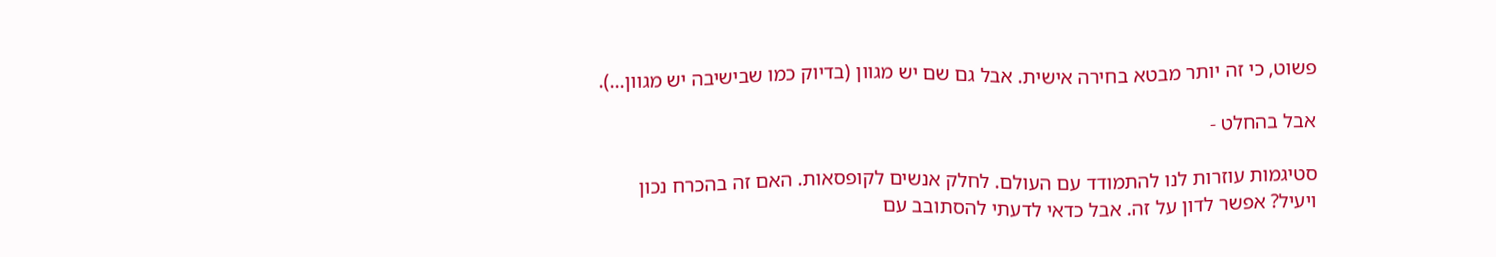פשוט, כי זה יותר מבטא בחירה אישית. אבל גם שם יש מגוון (בדיוק כמו שבישיבה יש מגוון...).

אבל בהחלט -

סטיגמות עוזרות לנו להתמודד עם העולם. לחלק אנשים לקופסאות. האם זה בהכרח נכון ויעיל? אפשר לדון על זה. אבל כדאי לדעתי להסתובב עם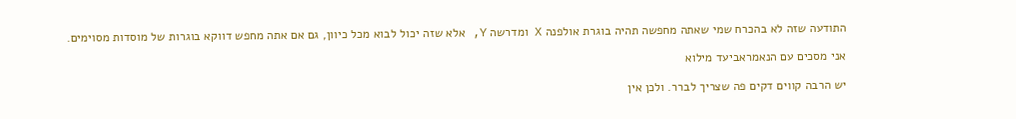התודעה שזה לא בהכרח שמי שאתה מחפשה תהיה בוגרת אולפנה X ומדרשה Y, אלא שזה יכול לבוא מכל כיוון, גם אם אתה מחפש דווקא בוגרות של מוסדות מסוימים.

אני מסכים עם הנאמראביעד מילוא

יש הרבה קווים דקים פה שצריך לברר. ולכן אין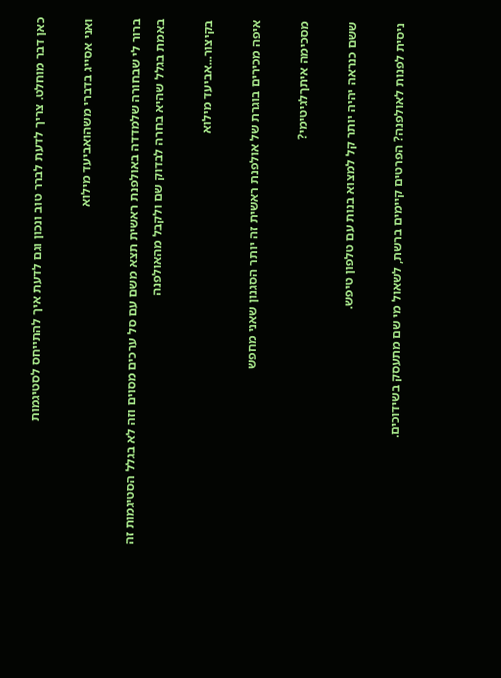כאן דבר מוחלט. צריך לדעת לברר טוב ונכון וגם לדעת איך להתייחס לסטיגמות

ואני אסייג בדברי משהואביעד מילוא

ברור לי שבחורה שלמדדה באולפנת ראשית תצא משם עם סל ערכים מסוים וזה לא בגלל הסטיגמות זה באמת בגלל שהיא בחרה לבדוק שם ולקבל מהאולפנה

בקיצור...אביעד מילוא

איפה מכירים בוגרת של אולפנת ראשית זה יותר הסגנון שאני מחפש

מסכימה איתךלגיטימי?

ששם כנראה יהיה יותר קל למצוא בנות עם טלפון טיפש.

ניסית לפנות לאולפנה? הפרטים קיימים ברשת, לשאול מי שם מתעסק בשידוכים.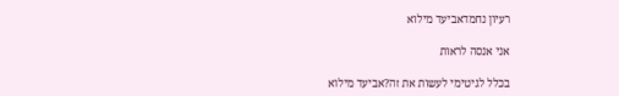רעיון נחמדאביעד מילוא

אני אנסה לראות

בכלל לגיטימי לעשות את זה?אביעד מילוא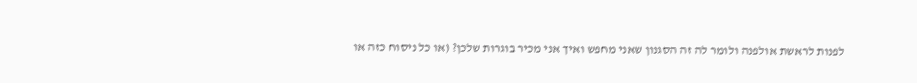לפנות לראשת אולפנה ולומר לה זה הסגנון שאני מחפש ואיך אני מכיר בוגרות שלכן? (או כל ניסוח כזה או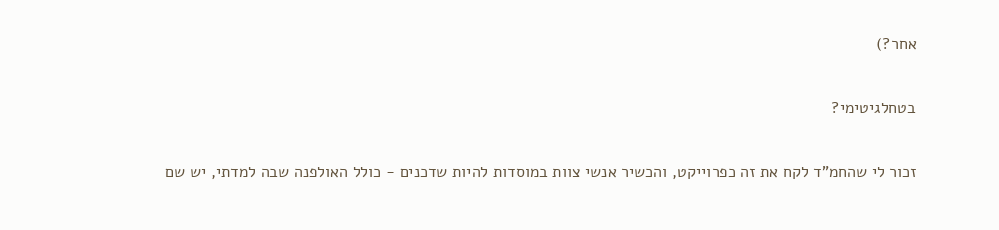אחר?)

בטחלגיטימי?

זכור לי שהחמ"ד לקח את זה כפרוייקט, והכשיר אנשי צוות במוסדות להיות שדכנים - כולל האולפנה שבה למדתי, יש שם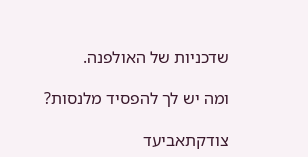שדכניות של האולפנה.

ומה יש לך להפסיד מלנסות?

צודקתאביעד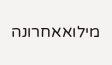מילואאחרונה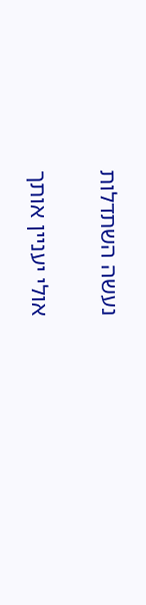נעשה השתדלות

אולי יעניין אותך